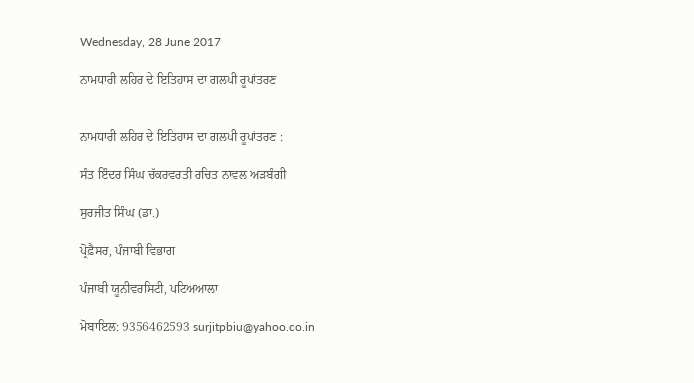Wednesday, 28 June 2017

ਨਾਮਧਾਰੀ ਲਹਿਰ ਦੇ ਇਤਿਹਾਸ ਦਾ ਗਲਪੀ ਰੂਪਾਂਤਰਣ


ਨਾਮਧਾਰੀ ਲਹਿਰ ਦੇ ਇਤਿਹਾਸ ਦਾ ਗਲਪੀ ਰੂਪਾਂਤਰਣ :

ਸੰਤ ਇੰਦਰ ਸਿੰਘ ਚੱਕਰਵਰਤੀ ਰਚਿਤ ਨਾਵਲ ਅੜਬੰਗੀ

ਸੁਰਜੀਤ ਸਿੰਘ (ਡਾ.)

ਪ੍ਰੋਫ਼ੈਸਰ, ਪੰਜਾਬੀ ਵਿਭਾਗ

ਪੰਜਾਬੀ ਯੂਨੀਵਰਸਿਟੀ, ਪਟਿਅਆਲਾ

ਮੋਬਾਇਲ: 9356462593 surjitpbiu@yahoo.co.in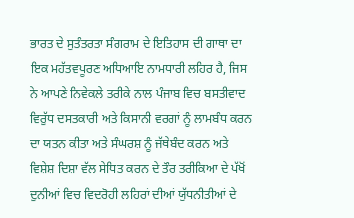ਭਾਰਤ ਦੇ ਸੁਤੰਤਰਤਾ ਸੰਗਰਾਮ ਦੇ ਇਤਿਹਾਸ ਦੀ ਗਾਥਾ ਦਾ ਇਕ ਮਹੱਤਵਪੂਰਣ ਅਧਿਆਇ ਨਾਮਧਾਰੀ ਲਹਿਰ ਹੈ, ਜਿਸ ਨੇ ਆਪਣੇ ਨਿਵੇਕਲੇ ਤਰੀਕੇ ਨਾਲ ਪੰਜਾਬ ਵਿਚ ਬਸਤੀਵਾਦ ਵਿਰੁੱਧ ਦਸਤਕਾਰੀ ਅਤੇ ਕਿਸਾਨੀ ਵਰਗਾਂ ਨੂੰ ਲਾਮਬੰਧ ਕਰਨ ਦਾ ਯਤਨ ਕੀਤਾ ਅਤੇ ਸੰਘਰਸ਼ ਨੂੰ ਜੱਥੇਬੰਦ ਕਰਨ ਅਤੇ ਵਿਸ਼ੇਸ਼ ਦਿਸ਼ਾ ਵੱਲ ਸੇਧਿਤ ਕਰਨ ਦੇ ਤੌਰ ਤਰੀਕਿਆ ਦੇ ਪੱਖੋਂ ਦੁਨੀਆਂ ਵਿਚ ਵਿਦਰੋਹੀ ਲਹਿਰਾਂ ਦੀਆਂ ਯੁੱਧਨੀਤੀਆਂ ਦੇ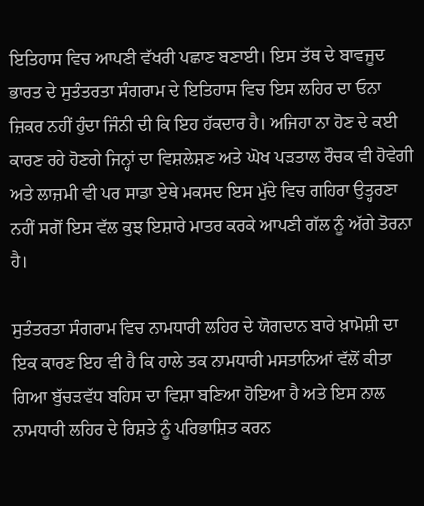ਇਤਿਹਾਸ ਵਿਚ ਆਪਣੀ ਵੱਖਰੀ ਪਛਾਣ ਬਣਾਈ। ਇਸ ਤੱਥ ਦੇ ਬਾਵਜੂਦ ਭਾਰਤ ਦੇ ਸੁਤੰਤਰਤਾ ਸੰਗਰਾਮ ਦੇ ਇਤਿਹਾਸ ਵਿਚ ਇਸ ਲਹਿਰ ਦਾ ਓਨਾ ਜ਼ਿਕਰ ਨਹੀਂ ਹੁੰਦਾ ਜਿੰਨੀ ਦੀ ਕਿ ਇਹ ਹੱਕਦਾਰ ਹੈ। ਅਜਿਹਾ ਨਾ ਹੋਣ ਦੇ ਕਈ ਕਾਰਣ ਰਹੇ ਹੋਣਗੇ ਜਿਨ੍ਹਾਂ ਦਾ ਵਿਸ਼ਲੇਸ਼ਣ ਅਤੇ ਘੋਖ ਪੜਤਾਲ ਰੌਚਕ ਵੀ ਹੋਵੇਗੀ ਅਤੇ ਲਾਜ਼ਮੀ ਵੀ ਪਰ ਸਾਡਾ ਏਥੇ ਮਕਸਦ ਇਸ ਮੁੱਦੇ ਵਿਚ ਗਹਿਰਾ ਉਤ੍ਹਰਣਾ ਨਹੀਂ ਸਗੋਂ ਇਸ ਵੱਲ ਕੁਝ ਇਸ਼ਾਰੇ ਮਾਤਰ ਕਰਕੇ ਆਪਣੀ ਗੱਲ ਨੂੰ ਅੱਗੇ ਤੋਰਨਾ ਹੈ।

ਸੁਤੰਤਰਤਾ ਸੰਗਰਾਮ ਵਿਚ ਨਾਮਧਾਰੀ ਲਹਿਰ ਦੇ ਯੋਗਦਾਨ ਬਾਰੇ ਖ਼ਾਮੋਸ਼ੀ ਦਾ ਇਕ ਕਾਰਣ ਇਹ ਵੀ ਹੈ ਕਿ ਹਾਲੇ ਤਕ ਨਾਮਧਾਰੀ ਮਸਤਾਨਿਆਂ ਵੱਲੋਂ ਕੀਤਾ ਗਿਆ ਬੁੱਚੜਵੱਧ ਬਹਿਸ ਦਾ ਵਿਸ਼ਾ ਬਣਿਆ ਹੋਇਆ ਹੈ ਅਤੇ ਇਸ ਨਾਲ ਨਾਮਧਾਰੀ ਲਹਿਰ ਦੇ ਰਿਸ਼ਤੇ ਨੂੰ ਪਰਿਭਾਸ਼ਿਤ ਕਰਨ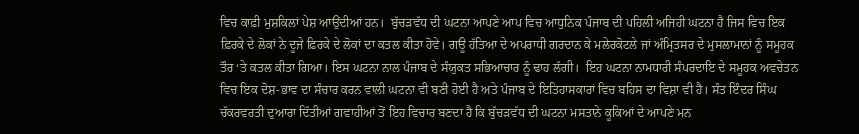ਵਿਚ ਕਾਫ਼ੀ ਮੁਸ਼ਕਿਲਾਂ ਪੇਸ਼ ਆਉਂਦੀਆਂ ਹਨ।  ਬੁੱਚੜਵੱਧ ਦੀ ਘਟਨਾ ਆਪਣੇ ਆਪ ਵਿਚ ਆਧੁਨਿਕ ਪੰਜਾਬ ਦੀ ਪਹਿਲੀ ਅਜਿਹੀ ਘਟਨਾ ਹੈ ਜਿਸ ਵਿਚ ਇਕ ਫ਼ਿਰਕੇ ਦੇ ਲੋਕਾਂ ਨੇ ਦੂਜੇ ਫ਼ਿਰਕੇ ਦੇ ਲੋਕਾਂ ਦਾ ਕਤਲ ਕੀਤਾ ਹੋਵੇ। ਗਊ ਹੱਤਿਆ ਦੇ ਅਪਰਾਧੀ ਗਰਦਾਨ ਕੇ ਮਲੇਰਕੋਟਲੇ ਜਾਂ ਅੰਮ੍ਰਿਤਸਰ ਦੇ ਮੁਸਲਾਮਾਨਾਂ ਨੂੰ ਸਮੂਹਕ ਤੌਰ ‘ਤੇ ਕਤਲ ਕੀਤਾ ਗਿਆ। ਇਸ ਘਟਨਾ ਨਾਲ ਪੰਜਾਬ ਦੇ ਸੰਯੁਕਤ ਸਭਿਆਚਾਰ ਨੂੰ ਢਾਹ ਲੱਗੀ।  ਇਹ ਘਟਨਾ ਨਾਮਧਾਰੀ ਸੰਪਰਦਾਇ ਦੇ ਸਮੂਹਕ ਅਵਚੇਤਨ ਵਿਚ ਇਕ ਦੋਸ਼-ਭਾਵ ਦਾ ਸੰਚਾਰ ਕਰਨ ਵਾਲੀ ਘਟਨਾ ਵੀ ਬਣੀ ਹੋਈ ਹੈ ਅਤੇ ਪੰਜਾਬ ਦੇ ਇਤਿਹਾਸਕਾਰਾਂ ਵਿਚ ਬਹਿਸ ਦਾ ਵਿਸ਼ਾ ਵੀ ਹੈ। ਸੰਤ ਇੰਦਰ ਸਿੰਘ ਚੱਕਰਵਰਤੀ ਦੁਆਰਾ ਦਿੱਤੀਆਂ ਗਵਾਹੀਆਂ ਤੋਂ ਇਹ ਵਿਚਾਰ ਬਣਦਾ ਹੈ ਕਿ ਬੁੱਚੜਵੱਧ ਦੀ ਘਟਨਾ ਮਸਤਾਨੇ ਕੂਕਿਆਂ ਦੇ ਆਪਣੇ ਮਨ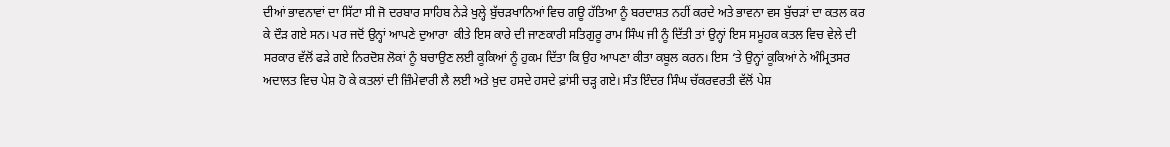ਦੀਆਂ ਭਾਵਨਾਵਾਂ ਦਾ ਸਿੱਟਾ ਸੀ ਜੋ ਦਰਬਾਰ ਸਾਹਿਬ ਨੇੜੇ ਖੁਲ੍ਹੇ ਬੁੱਚੜਖਾਨਿਆਂ ਵਿਚ ਗਊ ਹੱਤਿਆ ਨੂੰ ਬਰਦਾਸ਼ਤ ਨਹੀਂ ਕਰਦੇ ਅਤੇ ਭਾਵਨਾ ਵਸ ਬੁੱਚੜਾਂ ਦਾ ਕਤਲ ਕਰ ਕੇ ਦੌੜ ਗਏ ਸਨ। ਪਰ ਜਦੋਂ ਉਨ੍ਹਾਂ ਆਪਣੇ ਦੁਆਰਾ  ਕੀਤੇ ਇਸ ਕਾਰੇ ਦੀ ਜਾਣਕਾਰੀ ਸਤਿਗੁਰੂ ਰਾਮ ਸਿੰਘ ਜੀ ਨੂੰ ਦਿੱਤੀ ਤਾਂ ਉਨ੍ਹਾਂ ਇਸ ਸਮੂਹਕ ਕਤਲ ਵਿਚ ਵੇਲੇ ਦੀ ਸਰਕਾਰ ਵੱਲੋਂ ਫੜੇ ਗਏ ਨਿਰਦੋਸ਼ ਲੋਕਾਂ ਨੂੰ ਬਚਾਉਣ ਲਈ ਕੂਕਿਆਂ ਨੂੰ ਹੁਕਮ ਦਿੱਤਾ ਕਿ ਉਹ ਆਪਣਾ ਕੀਤਾ ਕਬੂਲ ਕਰਨ। ਇਸ ‘ਤੇ ਉਨ੍ਹਾਂ ਕੂਕਿਆਂ ਨੇ ਅੰਮ੍ਰਿਤਸਰ ਅਦਾਲਤ ਵਿਚ ਪੇਸ਼ ਹੋ ਕੇ ਕਤਲਾਂ ਦੀ ਜ਼ਿੰਮੇਵਾਰੀ ਲੈ ਲਈ ਅਤੇ ਖ਼ੁਦ ਹਸਦੇ ਹਸਦੇ ਫ਼ਾਂਸੀ ਚੜ੍ਹ ਗਏ। ਸੰਤ ਇੰਦਰ ਸਿੰਘ ਚੱਕਰਵਰਤੀ ਵੱਲੋਂ ਪੇਸ਼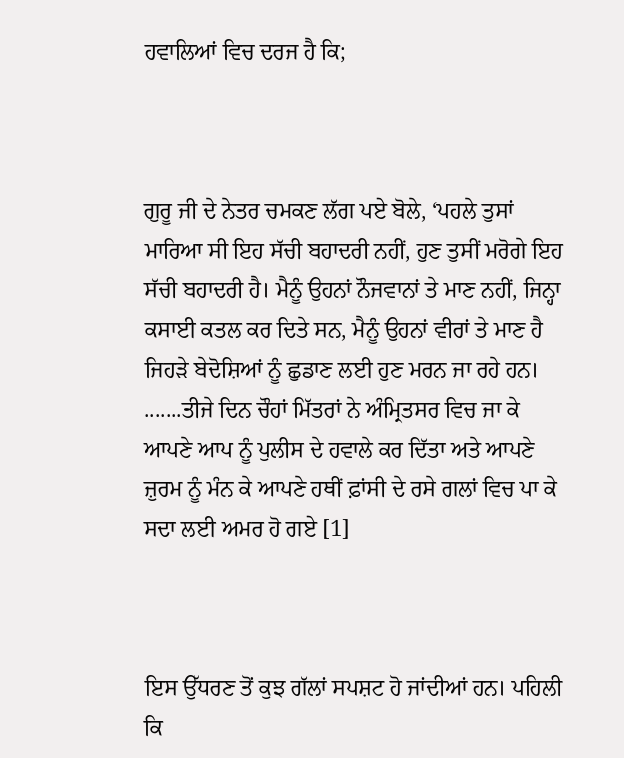ਹਵਾਲਿਆਂ ਵਿਚ ਦਰਜ ਹੈ ਕਿ;



ਗੁਰੂ ਜੀ ਦੇ ਨੇਤਰ ਚਮਕਣ ਲੱਗ ਪਏ ਬੋਲੇ, ‘ਪਹਲੇ ਤੁਸਾਂ ਮਾਰਿਆ ਸੀ ਇਹ ਸੱਚੀ ਬਹਾਦਰੀ ਨਹੀਂ, ਹੁਣ ਤੁਸੀਂ ਮਰੋਗੇ ਇਹ ਸੱਚੀ ਬਹਾਦਰੀ ਹੈ। ਮੈਨੂੰ ਉਹਨਾਂ ਨੌਜਵਾਨਾਂ ਤੇ ਮਾਣ ਨਹੀਂ, ਜਿਨ੍ਹਾ ਕਸਾਈ ਕਤਲ ਕਰ ਦਿਤੇ ਸਨ, ਮੈਨੂੰ ਉਹਨਾਂ ਵੀਰਾਂ ਤੇ ਮਾਣ ਹੈ ਜਿਹੜੇ ਬੇਦੋਸ਼ਿਆਂ ਨੂੰ ਛੁਡਾਣ ਲਈ ਹੁਣ ਮਰਨ ਜਾ ਰਹੇ ਹਨ। .......ਤੀਜੇ ਦਿਨ ਚੌਹਾਂ ਮਿੱਤਰਾਂ ਨੇ ਅੰਮ੍ਰਿਤਸਰ ਵਿਚ ਜਾ ਕੇ  ਆਪਣੇ ਆਪ ਨੂੰ ਪੁਲੀਸ ਦੇ ਹਵਾਲੇ ਕਰ ਦਿੱਤਾ ਅਤੇ ਆਪਣੇ ਜ਼ੁਰਮ ਨੂੰ ਮੰਨ ਕੇ ਆਪਣੇ ਹਥੀਂ ਫ਼ਾਂਸੀ ਦੇ ਰਸੇ ਗਲਾਂ ਵਿਚ ਪਾ ਕੇ ਸਦਾ ਲਈ ਅਮਰ ਹੋ ਗਏ [1]



ਇਸ ਉੱਧਰਣ ਤੋਂ ਕੁਝ ਗੱਲਾਂ ਸਪਸ਼ਟ ਹੋ ਜਾਂਦੀਆਂ ਹਨ। ਪਹਿਲੀ ਕਿ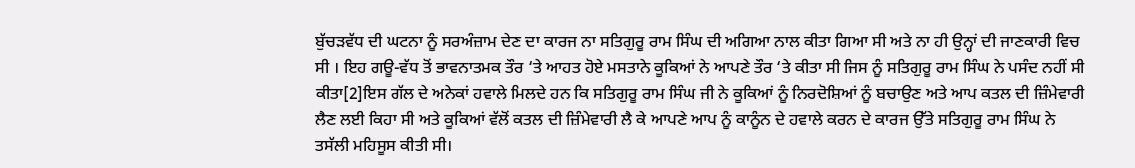ਬੁੱਚੜਵੱਧ ਦੀ ਘਟਨਾ ਨੂੰ ਸਰਅੰਜ਼ਾਮ ਦੇਣ ਦਾ ਕਾਰਜ ਨਾ ਸਤਿਗੁਰੂ ਰਾਮ ਸਿੰਘ ਦੀ ਅਗਿਆ ਨਾਲ ਕੀਤਾ ਗਿਆ ਸੀ ਅਤੇ ਨਾ ਹੀ ਉਨ੍ਹਾਂ ਦੀ ਜਾਣਕਾਰੀ ਵਿਚ ਸੀ । ਇਹ ਗਊ-ਵੱਧ ਤੋਂ ਭਾਵਨਾਤਮਕ ਤੌਰ ‘ਤੇ ਆਹਤ ਹੋਏ ਮਸਤਾਨੇ ਕੂਕਿਆਂ ਨੇ ਆਪਣੇ ਤੌਰ ‘ਤੇ ਕੀਤਾ ਸੀ ਜਿਸ ਨੂੰ ਸਤਿਗੁਰੂ ਰਾਮ ਸਿੰਘ ਨੇ ਪਸੰਦ ਨਹੀਂ ਸੀ ਕੀਤਾ[2]ਇਸ ਗੱਲ ਦੇ ਅਨੇਕਾਂ ਹਵਾਲੇ ਮਿਲਦੇ ਹਨ ਕਿ ਸਤਿਗੁਰੂ ਰਾਮ ਸਿੰਘ ਜੀ ਨੇ ਕੂਕਿਆਂ ਨੂੰ ਨਿਰਦੋਸ਼ਿਆਂ ਨੂੰ ਬਚਾਉਣ ਅਤੇ ਆਪ ਕਤਲ ਦੀ ਜ਼ਿੰਮੇਵਾਰੀ ਲੈਣ ਲਈ ਕਿਹਾ ਸੀ ਅਤੇ ਕੂਕਿਆਂ ਵੱਲੋਂ ਕਤਲ ਦੀ ਜ਼ਿੰਮੇਵਾਰੀ ਲੈ ਕੇ ਆਪਣੇ ਆਪ ਨੂੰ ਕਾਨੂੰਨ ਦੇ ਹਵਾਲੇ ਕਰਨ ਦੇ ਕਾਰਜ ਉੱਤੇ ਸਤਿਗੁਰੂ ਰਾਮ ਸਿੰਘ ਨੇ ਤਸੱਲੀ ਮਹਿਸੂਸ ਕੀਤੀ ਸੀ।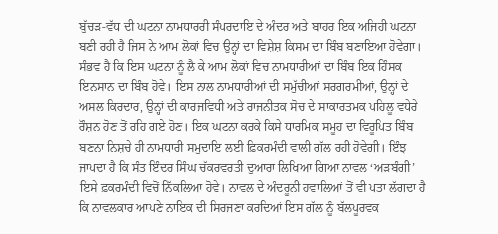ਬੁੱਚੜ-ਵੱਧ ਦੀ ਘਟਨਾ ਨਾਮਧਾਰਰੀ ਸੰਪਰਦਾਇ ਦੇ ਅੰਦਰ ਅਤੇ ਬਾਹਰ ਇਕ ਅਜਿਹੀ ਘਟਨਾ ਬਣੀ ਰਹੀ ਹੈ ਜਿਸ ਨੇ ਆਮ ਲੋਕਾਂ ਵਿਚ ਉਨ੍ਹਾਂ ਦਾ ਵਿਸ਼ੇਸ਼ ਕਿਸਮ ਦਾ ਬਿੰਬ ਬਣਾਇਆ ਹੋਵੇਗਾ। ਸੰਭਵ ਹੈ ਕਿ ਇਸ ਘਟਨਾ ਨੂੰ ਲੈ ਕੇ ਆਮ ਲੋਕਾਂ ਵਿਚ ਨਾਮਧਾਰੀਆਂ ਦਾ ਬਿੰਬ ਇਕ ਹਿੰਸਕ ਇਨਸਾਨ ਦਾ ਬਿੰਬ ਹੋਵੇ। ਇਸ ਨਾਲ ਨਾਮਧਾਰੀਆਂ ਦੀ ਸਮੁੱਚੀਆਂ ਸਰਗਰਮੀਆਂ, ਉਨ੍ਹਾਂ ਦੇ ਅਸਲ ਕਿਰਦਾਰ, ਉਨ੍ਹਾਂ ਦੀ ਕਾਰਜਵਿਧੀ ਅਤੇ ਰਾਜਨੀਤਕ ਸੋਚ ਦੇ ਸਾਕਾਰਤਮਕ ਪਹਿਲੂ ਵਧੇਰੇ ਰੌਸ਼ਨ ਹੋਣ ਤੋਂ ਰਹਿ ਗਏ ਹੋਣ। ਇਕ ਘਟਨਾ ਕਰਕੇ ਕਿਸੇ ਧਾਰਮਿਕ ਸਮੂਹ ਦਾ ਵਿਰੂਪਿਤ ਬਿੰਬ ਬਣਨਾ ਨਿਸ਼ਚੇ ਹੀ ਨਾਮਧਾਰੀ ਸਮੁਦਾਇ ਲਈ ਫ਼ਿਕਰਮੰਦੀ ਵਾਲੀ ਗੱਲ ਰਹੀ ਹੋਵੇਗੀ। ਇੰਝ ਜਾਪਦਾ ਹੈ ਕਿ ਸੰਤ ਇੰਦਰ ਸਿੰਘ ਚੱਕਰਵਰਤੀ ਦੁਆਰਾ ਲਿਖਿਆ ਗਿਆ ਨਾਵਲ ‘ਅੜਬੰਗੀ’ ਇਸੇ ਫ਼ਕਰਮੰਦੀ ਵਿਚੋਂ ਨਿੱਕਲਿਆ ਹੋਵੇ। ਨਾਵਲ ਦੇ ਅੰਦਰੂਨੀ ਹਵਾਲਿਆਂ ਤੋਂ ਵੀ ਪਤਾ ਲੱਗਦਾ ਹੈ ਕਿ ਨਾਵਲਕਾਰ ਆਪਣੇ ਨਾਇਕ ਦੀ ਸਿਰਜਣਾ ਕਰਦਿਆਂ ਇਸ ਗੱਲ ਨੂੰ ਬੱਲਪੂਰਵਕ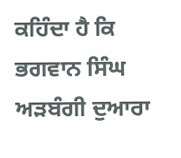ਕਹਿੰਦਾ ਹੈ ਕਿ ਭਗਵਾਨ ਸਿੰਘ ਅੜਬੰਗੀ ਦੁਆਰਾ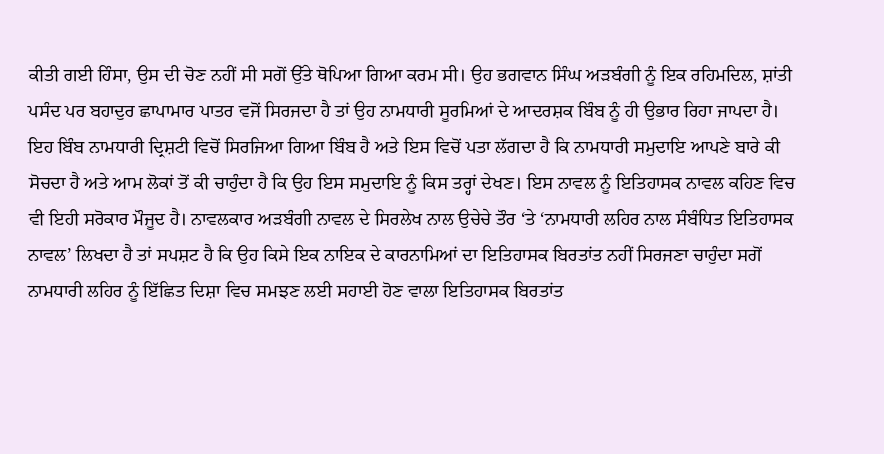ਕੀਤੀ ਗਈ ਹਿੰਸਾ, ਉਸ ਦੀ ਚੋਣ ਨਹੀਂ ਸੀ ਸਗੋਂ ਉੱਤੇ ਥੋਪਿਆ ਗਿਆ ਕਰਮ ਸੀ। ਉਹ ਭਗਵਾਨ ਸਿੰਘ ਅੜਬੰਗੀ ਨੂੰ ਇਕ ਰਹਿਮਦਿਲ, ਸ਼ਾਂਤੀ ਪਸੰਦ ਪਰ ਬਹਾਦੁਰ ਛਾਪਾਮਾਰ ਪਾਤਰ ਵਜੋਂ ਸਿਰਜਦਾ ਹੈ ਤਾਂ ਉਹ ਨਾਮਧਾਰੀ ਸੂਰਮਿਆਂ ਦੇ ਆਦਰਸ਼ਕ ਬਿੰਬ ਨੂੰ ਹੀ ਉਭਾਰ ਰਿਹਾ ਜਾਪਦਾ ਹੈ। ਇਹ ਬਿੰਬ ਨਾਮਧਾਰੀ ਦ੍ਰਿਸ਼ਟੀ ਵਿਚੋਂ ਸਿਰਜਿਆ ਗਿਆ ਬਿੰਬ ਹੈ ਅਤੇ ਇਸ ਵਿਚੋਂ ਪਤਾ ਲੱਗਦਾ ਹੈ ਕਿ ਨਾਮਧਾਰੀ ਸਮੁਦਾਇ ਆਪਣੇ ਬਾਰੇ ਕੀ ਸੋਚਦਾ ਹੈ ਅਤੇ ਆਮ ਲੋਕਾਂ ਤੋਂ ਕੀ ਚਾਹੁੰਦਾ ਹੈ ਕਿ ਉਹ ਇਸ ਸਮੁਦਾਇ ਨੂੰ ਕਿਸ ਤਰ੍ਹਾਂ ਦੇਖਣ। ਇਸ ਨਾਵਲ ਨੂੰ ਇਤਿਹਾਸਕ ਨਾਵਲ ਕਹਿਣ ਵਿਚ ਵੀ ਇਹੀ ਸਰੋਕਾਰ ਮੌਜੂਦ ਹੈ। ਨਾਵਲਕਾਰ ਅੜਬੰਗੀ ਨਾਵਲ ਦੇ ਸਿਰਲੇਖ ਨਾਲ ਉਚੇਚੇ ਤੌਰ ‘ਤੇ ‘ਨਾਮਧਾਰੀ ਲਹਿਰ ਨਾਲ ਸੰਬੰਧਿਤ ਇਤਿਹਾਸਕ ਨਾਵਲ’ ਲਿਖਦਾ ਹੈ ਤਾਂ ਸਪਸ਼ਟ ਹੈ ਕਿ ਉਹ ਕਿਸੇ ਇਕ ਨਾਇਕ ਦੇ ਕਾਰਨਾਮਿਆਂ ਦਾ ਇਤਿਹਾਸਕ ਬਿਰਤਾਂਤ ਨਹੀਂ ਸਿਰਜਣਾ ਚਾਹੁੰਦਾ ਸਗੋਂ ਨਾਮਧਾਰੀ ਲਹਿਰ ਨੂੰ ਇੱਛਿਤ ਦਿਸ਼ਾ ਵਿਚ ਸਮਝਣ ਲਈ ਸਹਾਈ ਹੋਣ ਵਾਲਾ ਇਤਿਹਾਸਕ ਬਿਰਤਾਂਤ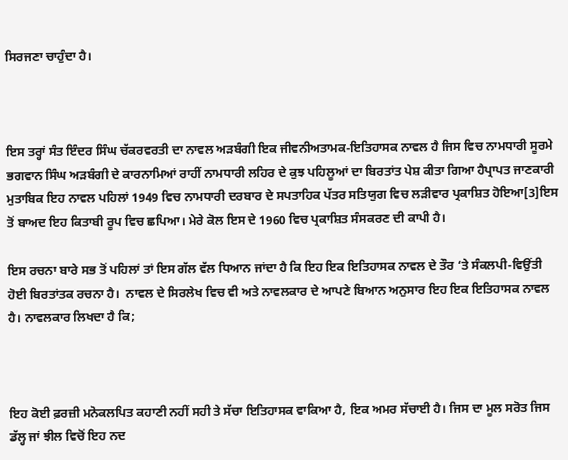ਸਿਰਜਣਾ ਚਾਹੁੰਦਾ ਹੈ।



ਇਸ ਤਰ੍ਹਾਂ ਸੰਤ ਇੰਦਰ ਸਿੰਘ ਚੱਕਰਵਰਤੀ ਦਾ ਨਾਵਲ ਅੜਬੰਗੀ ਇਕ ਜੀਵਨੀਅਤਾਮਕ-ਇਤਿਹਾਸਕ ਨਾਵਲ ਹੈ ਜਿਸ ਵਿਚ ਨਾਮਧਾਰੀ ਸੂਰਮੇ ਭਗਵਾਨ ਸਿੰਘ ਅੜਬੰਗੀ ਦੇ ਕਾਰਨਾਮਿਆਂ ਰਾਹੀਂ ਨਾਮਧਾਰੀ ਲਹਿਰ ਦੇ ਕੁਝ ਪਹਿਲੂਆਂ ਦਾ ਬਿਰਤਾਂਤ ਪੇਸ਼ ਕੀਤਾ ਗਿਆ ਹੈਪ੍ਰਾਪਤ ਜਾਣਕਾਰੀ ਮੁਤਾਬਿਕ ਇਹ ਨਾਵਲ ਪਹਿਲਾਂ 1949 ਵਿਚ ਨਾਮਧਾਰੀ ਦਰਬਾਰ ਦੇ ਸਪਤਾਹਿਕ ਪੱਤਰ ਸਤਿਯੁਗ ਵਿਚ ਲੜੀਵਾਰ ਪ੍ਰਕਾਸ਼ਿਤ ਹੋਇਆ[3]ਇਸ ਤੋਂ ਬਾਅਦ ਇਹ ਕਿਤਾਬੀ ਰੂਪ ਵਿਚ ਛਪਿਆ। ਮੇਰੇ ਕੋਲ ਇਸ ਦੇ 1960 ਵਿਚ ਪ੍ਰਕਾਸ਼ਿਤ ਸੰਸਕਰਣ ਦੀ ਕਾਪੀ ਹੈ।

ਇਸ ਰਚਨਾ ਬਾਰੇ ਸਭ ਤੋਂ ਪਹਿਲਾਂ ਤਾਂ ਇਸ ਗੱਲ ਵੱਲ ਧਿਆਨ ਜਾਂਦਾ ਹੈ ਕਿ ਇਹ ਇਕ ਇਤਿਹਾਸਕ ਨਾਵਲ ਦੇ ਤੌਰ ‘ਤੇ ਸੰਕਲਪੀ-ਵਿਉਂਤੀ ਹੋਈ ਬਿਰਤਾਂਤਕ ਰਚਨਾ ਹੈ।  ਨਾਵਲ ਦੇ ਸਿਰਲੇਖ ਵਿਚ ਵੀ ਅਤੇ ਨਾਵਲਕਾਰ ਦੇ ਆਪਣੇ ਬਿਆਨ ਅਨੁਸਾਰ ਇਹ ਇਕ ਇਤਿਹਾਸਕ ਨਾਵਲ ਹੈ। ਨਾਵਲਕਾਰ ਲਿਖਦਾ ਹੈ ਕਿ;



ਇਹ ਕੋਈ ਫ਼ਰਜ਼ੀ ਮਨੋਕਲਪਿਤ ਕਹਾਣੀ ਨਹੀਂ ਸਹੀ ਤੇ ਸੱਚਾ ਇਤਿਹਾਸਕ ਵਾਕਿਆ ਹੈ, ਇਕ ਅਮਰ ਸੱਚਾਈ ਹੈ। ਜਿਸ ਦਾ ਮੂਲ ਸਰੋਤ ਜਿਸ ਡੱਲ੍ਹ ਜਾਂ ਝੀਲ ਵਿਚੋਂ ਇਹ ਨਦ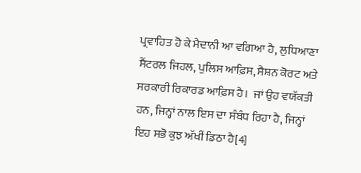ਪ੍ਰਵਾਹਿਤ ਹੋ ਕੇ ਮੈਦਾਨੀ ਆ ਵਗਿਆ ਹੈ, ਲੁਧਿਆਣਾ ਸੈਂਟਰਲ ਜਿਹਲ, ਪੁਲਿਸ ਆਫ਼ਿਸ, ਸੈਸ਼ਨ ਕੋਰਟ ਅਤੇ ਸਰਕਾਰੀ ਰਿਕਾਰਡ ਆਫ਼ਿਸ ਹੈ।  ਜਾਂ ਉਹ ਵਯੱਕਤੀ ਹਨ, ਜਿਨ੍ਹਾਂ ਨਾਲ ਇਸ ਦਾ ਸੰਬੰਧ ਰਿਹਾ ਹੈ, ਜਿਨ੍ਹਾਂ ਇਹ ਸਭੋ ਕੁਝ ਅੱਖੀਂ ਡਿਠਾ ਹੈ[4]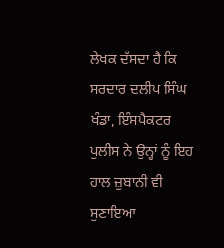ਲੇਖਕ ਦੱਸਦਾ ਹੈ ਕਿ ਸਰਦਾਰ ਦਲੀਪ ਸਿੰਘ ਖੰਡਾ, ਇੰਸਪੈਕਟਰ ਪੁਲੀਸ ਨੇ ਉਨ੍ਹਾਂ ਨੂੰ ਇਹ ਹਾਲ ਜ਼ੁਬਾਨੀ ਵੀ ਸੁਣਾਇਆ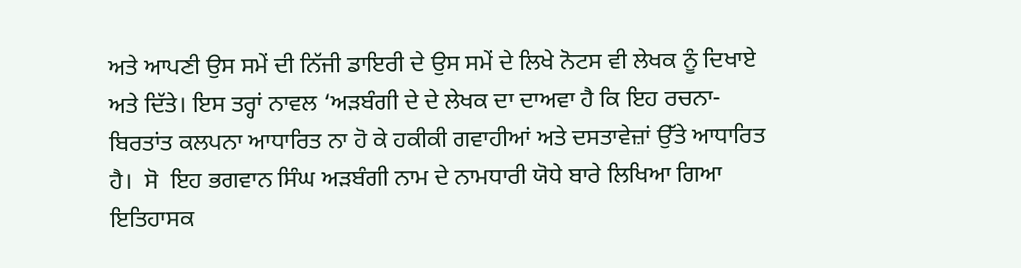ਅਤੇ ਆਪਣੀ ਉਸ ਸਮੇਂ ਦੀ ਨਿੱਜੀ ਡਾਇਰੀ ਦੇ ਉਸ ਸਮੇਂ ਦੇ ਲਿਖੇ ਨੋਟਸ ਵੀ ਲੇਖਕ ਨੂੰ ਦਿਖਾਏ ਅਤੇ ਦਿੱਤੇ। ਇਸ ਤਰ੍ਹਾਂ ਨਾਵਲ ‘ਅੜਬੰਗੀ ਦੇ ਦੇ ਲੇਖਕ ਦਾ ਦਾਅਵਾ ਹੈ ਕਿ ਇਹ ਰਚਨਾ-ਬਿਰਤਾਂਤ ਕਲਪਨਾ ਆਧਾਰਿਤ ਨਾ ਹੋ ਕੇ ਹਕੀਕੀ ਗਵਾਹੀਆਂ ਅਤੇ ਦਸਤਾਵੇਜ਼ਾਂ ਉੱਤੇ ਆਧਾਰਿਤ ਹੈ।  ਸੋ  ਇਹ ਭਗਵਾਨ ਸਿੰਘ ਅੜਬੰਗੀ ਨਾਮ ਦੇ ਨਾਮਧਾਰੀ ਯੋਧੇ ਬਾਰੇ ਲਿਖਿਆ ਗਿਆ ਇਤਿਹਾਸਕ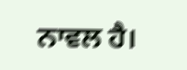ਨਾਵਲ ਹੈ।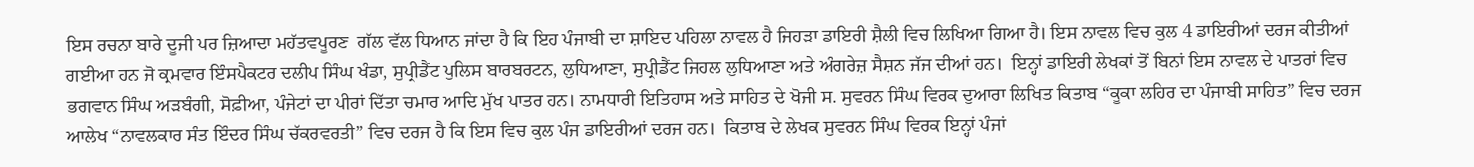ਇਸ ਰਚਨਾ ਬਾਰੇ ਦੂਜੀ ਪਰ ਜ਼ਿਆਦਾ ਮਹੱਤਵਪੂਰਣ  ਗੱਲ ਵੱਲ ਧਿਆਨ ਜਾਂਦਾ ਹੈ ਕਿ ਇਹ ਪੰਜਾਬੀ ਦਾ ਸ਼ਾਇਦ ਪਹਿਲਾ ਨਾਵਲ ਹੈ ਜਿਹੜਾ ਡਾਇਰੀ ਸ਼ੈਲੀ ਵਿਚ ਲਿਖਿਆ ਗਿਆ ਹੈ। ਇਸ ਨਾਵਲ ਵਿਚ ਕੁਲ 4 ਡਾਇਰੀਆਂ ਦਰਜ ਕੀਤੀਆਂ ਗਈਆ ਹਨ ਜੋ ਕ੍ਰਮਵਾਰ ਇੰਸਪੈਕਟਰ ਦਲੀਪ ਸਿੰਘ ਖੰਡਾ, ਸੁਪ੍ਰੀਡੈਂਟ ਪੁਲਿਸ ਬਾਰਬਰਟਨ, ਲੁਧਿਆਣਾ, ਸੁਪ੍ਰੀਡੈਂਟ ਜਿਹਲ ਲੁਧਿਆਣਾ ਅਤੇ ਅੰਗਰੇਜ਼ ਸੈਸ਼ਨ ਜੱਜ ਦੀਆਂ ਹਨ।  ਇਨ੍ਹਾਂ ਡਾਇਰੀ ਲੇਖਕਾਂ ਤੋਂ ਬਿਨਾਂ ਇਸ ਨਾਵਲ ਦੇ ਪਾਤਰਾਂ ਵਿਚ ਭਗਵਾਨ ਸਿੰਘ ਅੜਬੰਗੀ, ਸੋਫ਼ੀਆ, ਪੰਜੇਟਾਂ ਦਾ ਪੀਰਾਂ ਦਿੱਤਾ ਚਮਾਰ ਆਦਿ ਮੁੱਖ ਪਾਤਰ ਹਨ। ਨਾਮਧਾਰੀ ਇਤਿਹਾਸ ਅਤੇ ਸਾਹਿਤ ਦੇ ਖੋਜੀ ਸ. ਸੁਵਰਨ ਸਿੰਘ ਵਿਰਕ ਦੁਆਰਾ ਲਿਖਿਤ ਕਿਤਾਬ “ਕੂਕਾ ਲਹਿਰ ਦਾ ਪੰਜਾਬੀ ਸਾਹਿਤ” ਵਿਚ ਦਰਜ ਆਲੇਖ “ਨਾਵਲਕਾਰ ਸੰਤ ਇੰਦਰ ਸਿੰਘ ਚੱਕਰਵਰਤੀ” ਵਿਚ ਦਰਜ ਹੈ ਕਿ ਇਸ ਵਿਚ ਕੁਲ ਪੰਜ ਡਾਇਰੀਆਂ ਦਰਜ ਹਨ।  ਕਿਤਾਬ ਦੇ ਲੇਖਕ ਸੁਵਰਨ ਸਿੰਘ ਵਿਰਕ ਇਨ੍ਹਾਂ ਪੰਜਾਂ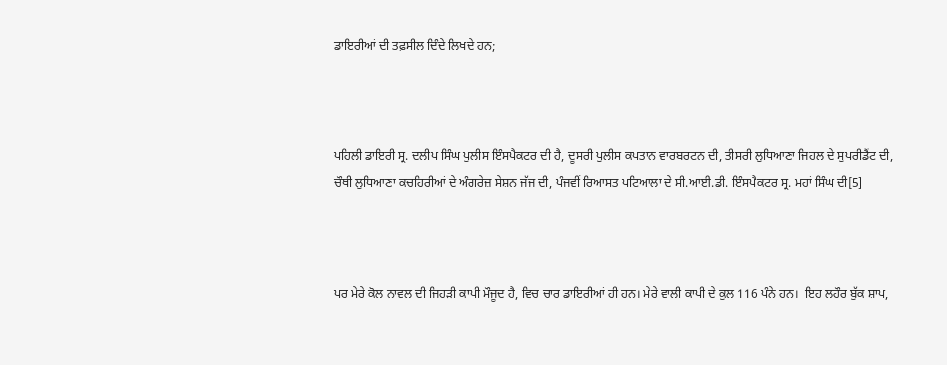ਡਾਇਰੀਆਂ ਦੀ ਤਫ਼ਸੀਲ ਦਿੰਦੇ ਲਿਖਦੇ ਹਨ;



ਪਹਿਲੀ ਡਾਇਰੀ ਸ੍ਰ. ਦਲੀਪ ਸਿੰਘ ਪੁਲੀਸ ਇੰਸਪੈਕਟਰ ਦੀ ਹੈ, ਦੂਸਰੀ ਪੁਲੀਸ ਕਪਤਾਨ ਵਾਰਬਰਟਨ ਦੀ, ਤੀਸਰੀ ਲੁਧਿਆਣਾ ਜਿਹਲ ਦੇ ਸੁਪਰੀਡੈਂਟ ਦੀ, ਚੌਥੀ ਲੁਧਿਆਣਾ ਕਚਹਿਰੀਆਂ ਦੇ ਅੰਗਰੇਜ਼ ਸੇਸ਼ਨ ਜੱਜ ਦੀ, ਪੰਜਵੀਂ ਰਿਆਸਤ ਪਟਿਆਲਾ ਦੇ ਸੀ.ਆਈ.ਡੀ. ਇੰਸਪੈਕਟਰ ਸ੍ਰ. ਮਹਾਂ ਸਿੰਘ ਦੀ[5]



ਪਰ ਮੇਰੇ ਕੋਲ ਨਾਵਲ ਦੀ ਜਿਹੜੀ ਕਾਪੀ ਮੌਜੂਦ ਹੈ, ਵਿਚ ਚਾਰ ਡਾਇਰੀਆਂ ਹੀ ਹਨ। ਮੇਰੇ ਵਾਲੀ ਕਾਪੀ ਦੇ ਕੁਲ 116 ਪੰਨੇ ਹਨ।  ਇਹ ਲਹੌਰ ਬੁੱਕ ਸ਼ਾਪ,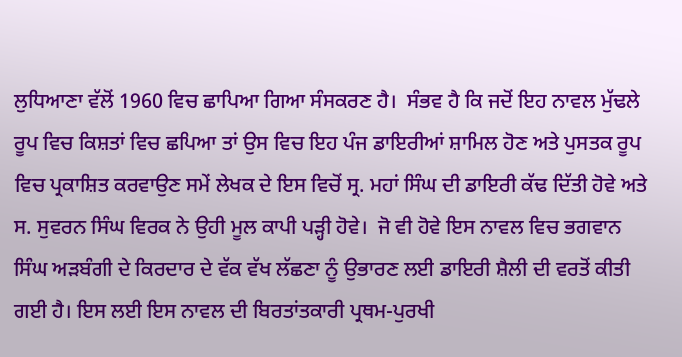ਲੁਧਿਆਣਾ ਵੱਲੋਂ 1960 ਵਿਚ ਛਾਪਿਆ ਗਿਆ ਸੰਸਕਰਣ ਹੈ।  ਸੰਭਵ ਹੈ ਕਿ ਜਦੋਂ ਇਹ ਨਾਵਲ ਮੁੱਢਲੇ ਰੂਪ ਵਿਚ ਕਿਸ਼ਤਾਂ ਵਿਚ ਛਪਿਆ ਤਾਂ ਉਸ ਵਿਚ ਇਹ ਪੰਜ ਡਾਇਰੀਆਂ ਸ਼ਾਮਿਲ ਹੋਣ ਅਤੇ ਪੁਸਤਕ ਰੂਪ ਵਿਚ ਪ੍ਰਕਾਸ਼ਿਤ ਕਰਵਾਉਣ ਸਮੇਂ ਲੇਖਕ ਦੇ ਇਸ ਵਿਚੋਂ ਸ੍ਰ. ਮਹਾਂ ਸਿੰਘ ਦੀ ਡਾਇਰੀ ਕੱਢ ਦਿੱਤੀ ਹੋਵੇ ਅਤੇ ਸ. ਸੁਵਰਨ ਸਿੰਘ ਵਿਰਕ ਨੇ ਉਹੀ ਮੂਲ ਕਾਪੀ ਪੜ੍ਹੀ ਹੋਵੇ।  ਜੋ ਵੀ ਹੋਵੇ ਇਸ ਨਾਵਲ ਵਿਚ ਭਗਵਾਨ ਸਿੰਘ ਅੜਬੰਗੀ ਦੇ ਕਿਰਦਾਰ ਦੇ ਵੱਕ ਵੱਖ ਲੱਛਣਾ ਨੂੰ ਉਭਾਰਣ ਲਈ ਡਾਇਰੀ ਸ਼ੈਲੀ ਦੀ ਵਰਤੋਂ ਕੀਤੀ ਗਈ ਹੈ। ਇਸ ਲਈ ਇਸ ਨਾਵਲ ਦੀ ਬਿਰਤਾਂਤਕਾਰੀ ਪ੍ਰਥਮ-ਪੁਰਖੀ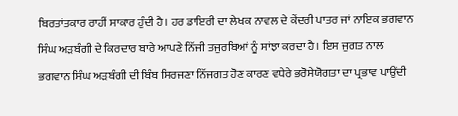ਬਿਰਤਾਂਤਕਾਰ ਰਾਹੀਂ ਸਾਕਾਰ ਹੁੰਦੀ ਹੈ। ਹਰ ਡਾਇਰੀ ਦਾ ਲੇਖਕ ਨਾਵਲ ਦੇ ਕੇਂਦਰੀ ਪਾਤਰ ਜਾਂ ਨਾਇਕ ਭਗਵਾਨ ਸਿੰਘ ਅੜਬੰਗੀ ਦੇ ਕਿਰਦਾਰ ਬਾਰੇ ਆਪਣੇ ਨਿੱਜੀ ਤਜੁਰਬਿਆਂ ਨੂੰ ਸਾਂਝਾ ਕਰਦਾ ਹੈ। ਇਸ ਜੁਗਤ ਨਾਲ ਭਗਵਾਨ ਸਿੰਘ ਅੜਬੰਗੀ ਦੀ ਬਿੰਬ ਸਿਰਜਣਾ ਨਿੱਜਗਤ ਹੋਣ ਕਾਰਣ ਵਧੇਰੇ ਭਰੋਸੇਯੋਗਤਾ ਦਾ ਪ੍ਰਭਾਵ ਪਾਉਂਦੀ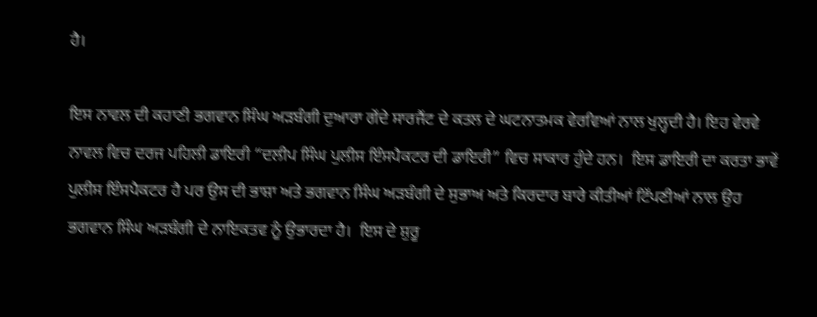ਹੈ।

ਇਸ ਨਾਵਲ ਦੀ ਕਹਾਣੀ ਭਗਵਾਨ ਸਿੰਘ ਅੜਬੰਗੀ ਦੁਆਰਾ ਗੇਂਦੇ ਸਾਰਜੈਂਟ ਦੇ ਕਤਲ ਦੇ ਘਟਨਾਤਮਕ ਵੇਰਵਿਆਂ ਨਾਲ ਖੁਲ੍ਹਦੀ ਹੈ। ਇਹ ਵੇਰਵੇ ਨਾਵਲ ਵਿਚ ਦਰਜ ਪਹਿਲੀ ਡਾਇਰੀ “ਦਲੀਪ ਸਿੰਘ ਪੁਲੀਸ ਇੰਸਪੈਕਟਰ ਦੀ ਡਾਇਰੀ” ਵਿਚ ਸਾਕਾਰ ਹੁੰਦੇ ਹਨ।  ਇਸ ਡਾਇਰੀ ਦਾ ਕਰਤਾ ਭਾਵੇਂ ਪੁਲੀਸ ਇੰਸਪੈਕਟਰ ਹੈ ਪਰ ਉਸ ਦੀ ਭਾਸ਼ਾ ਅਤੇ ਭਗਵਾਨ ਸਿੰਘ ਅੜਬੰਗੀ ਦੇ ਸੁਭਾਅ ਅਤੇ ਕਿਰਦਾਰ ਬਾਰੇ ਕੀਤੀਆਂ ਟਿੱਪਣੀਆਂ ਨਾਲ ਉਹ ਭਗਵਾਨ ਸਿੰਘ ਅੜਬੰਗੀ ਦੇ ਨਾਇਕਤਵ ਨੂੰ ਉਭਾਰਦਾ ਹੈ।  ਇਸ ਦੇ ਸ਼ੁਰੂ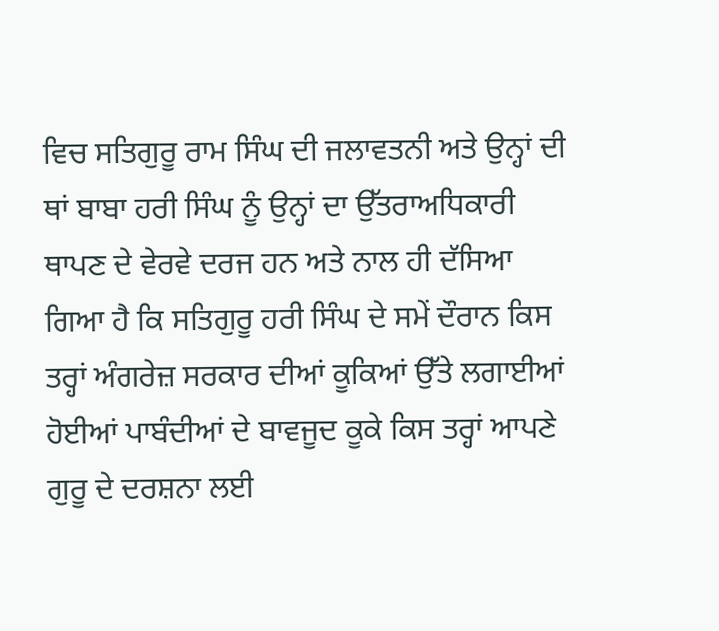ਵਿਚ ਸਤਿਗੁਰੂ ਰਾਮ ਸਿੰਘ ਦੀ ਜਲਾਵਤਨੀ ਅਤੇ ਉਨ੍ਹਾਂ ਦੀ ਥਾਂ ਬਾਬਾ ਹਰੀ ਸਿੰਘ ਨੂੰ ਉਨ੍ਹਾਂ ਦਾ ਉੱਤਰਾਅਧਿਕਾਰੀ ਥਾਪਣ ਦੇ ਵੇਰਵੇ ਦਰਜ ਹਨ ਅਤੇ ਨਾਲ ਹੀ ਦੱਸਿਆ ਗਿਆ ਹੈ ਕਿ ਸਤਿਗੁਰੂ ਹਰੀ ਸਿੰਘ ਦੇ ਸਮੇਂ ਦੌਰਾਨ ਕਿਸ ਤਰ੍ਹਾਂ ਅੰਗਰੇਜ਼ ਸਰਕਾਰ ਦੀਆਂ ਕੂਕਿਆਂ ਉੱਤੇ ਲਗਾਈਆਂ ਹੋਈਆਂ ਪਾਬੰਦੀਆਂ ਦੇ ਬਾਵਜੂਦ ਕੂਕੇ ਕਿਸ ਤਰ੍ਹਾਂ ਆਪਣੇ ਗੁਰੂ ਦੇ ਦਰਸ਼ਨਾ ਲਈ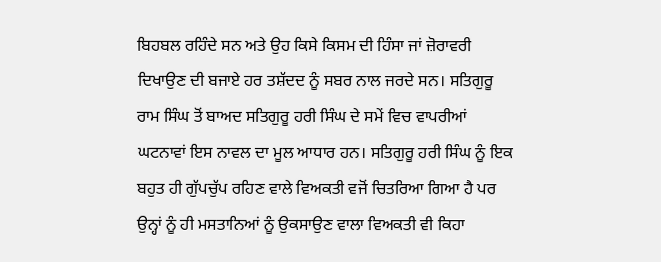ਬਿਹਬਲ ਰਹਿੰਦੇ ਸਨ ਅਤੇ ਉਹ ਕਿਸੇ ਕਿਸਮ ਦੀ ਹਿੰਸਾ ਜਾਂ ਜ਼ੋਰਾਵਰੀ ਦਿਖਾਉਣ ਦੀ ਬਜਾਏ ਹਰ ਤਸ਼ੱਦਦ ਨੂੰ ਸਬਰ ਨਾਲ ਜਰਦੇ ਸਨ। ਸਤਿਗੁਰੂ ਰਾਮ ਸਿੰਘ ਤੋਂ ਬਾਅਦ ਸਤਿਗੁਰੂ ਹਰੀ ਸਿੰਘ ਦੇ ਸਮੇਂ ਵਿਚ ਵਾਪਰੀਆਂ ਘਟਨਾਵਾਂ ਇਸ ਨਾਵਲ ਦਾ ਮੂਲ ਆਧਾਰ ਹਨ। ਸਤਿਗੁਰੂ ਹਰੀ ਸਿੰਘ ਨੂੰ ਇਕ ਬਹੁਤ ਹੀ ਗੁੱਪਚੁੱਪ ਰਹਿਣ ਵਾਲੇ ਵਿਅਕਤੀ ਵਜੋਂ ਚਿਤਰਿਆ ਗਿਆ ਹੈ ਪਰ ਉਨ੍ਹਾਂ ਨੂੰ ਹੀ ਮਸਤਾਨਿਆਂ ਨੂੰ ਉਕਸਾਉਣ ਵਾਲਾ ਵਿਅਕਤੀ ਵੀ ਕਿਹਾ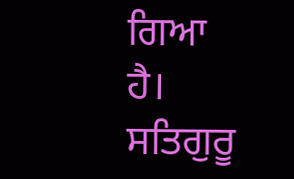ਗਿਆ ਹੈ। ਸਤਿਗੁਰੂ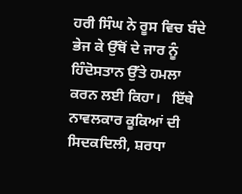ਹਰੀ ਸਿੰਘ ਨੇ ਰੂਸ ਵਿਚ ਬੰਦੇ ਭੇਜ ਕੇ ਉੱਥੋਂ ਦੇ ਜਾਰ ਨੂੰ ਹਿੰਦੋਸਤਾਨ ਉੱਤੇ ਹਮਲਾ ਕਰਨ ਲਈ ਕਿਹਾ।   ਇੱਥੇ ਨਾਵਲਕਾਰ ਕੂਕਿਆਂ ਦੀ ਸਿਦਕਦਿਲੀ, ਸ਼ਰਧਾ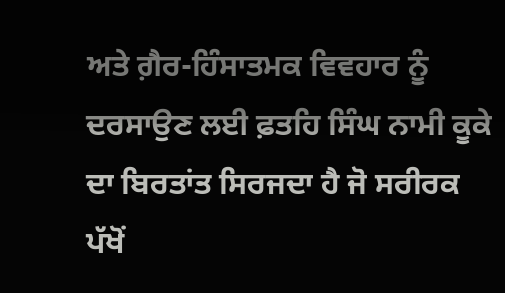ਅਤੇ ਗ਼ੈਰ-ਹਿੰਸਾਤਮਕ ਵਿਵਹਾਰ ਨੂੰ ਦਰਸਾਉਣ ਲਈ ਫ਼ਤਹਿ ਸਿੰਘ ਨਾਮੀ ਕੂਕੇ ਦਾ ਬਿਰਤਾਂਤ ਸਿਰਜਦਾ ਹੈ ਜੋ ਸਰੀਰਕ ਪੱਖੋਂ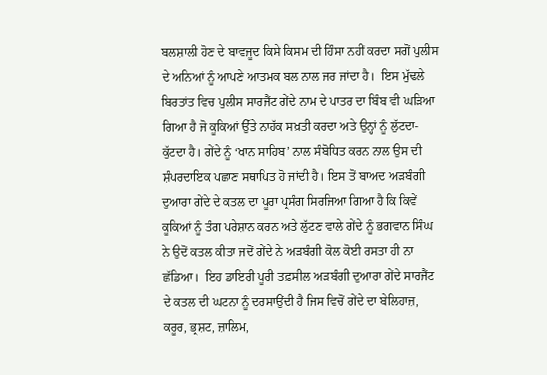ਬਲਸ਼ਾਲੀ ਹੋਣ ਦੇ ਬਾਵਜੂਦ ਕਿਸੇ ਕਿਸਮ ਦੀ ਹਿੰਸਾ ਨਹੀਂ ਕਰਦਾ ਸਗੋਂ ਪੁਲੀਸ ਦੇ ਅਨਿਆਂ ਨੂੰ ਆਪਣੇ ਆਤਮਕ ਬਲ ਨਾਲ ਜਰ ਜਾਂਦਾ ਹੈ।  ਇਸ ਮੁੱਢਲੇ ਬਿਰਤਾਂਤ ਵਿਚ ਪੁਲੀਸ ਸਾਰਜੈਂਟ ਗੇਂਦੇ ਨਾਮ ਦੇ ਪਾਤਰ ਦਾ ਬਿੰਬ ਵੀ ਘੜਿਆ ਗਿਆ ਹੈ ਜੋ ਕੂਕਿਆਂ ਉੱਤੇ ਨਾਹੱਕ ਸਖ਼ਤੀ ਕਰਦਾ ਅਤੇ ਉਨ੍ਹਾਂ ਨੂੰ ਲੁੱਟਦਾ-ਕੁੱਟਦਾ ਹੈ। ਗੇਂਦੇ ਨੂੰ ‘ਖਾਨ ਸਾਹਿਬ’ ਨਾਲ ਸੰਬੋਧਿਤ ਕਰਨ ਨਾਲ ਉਸ ਦੀ ਸ਼ੰਪਰਦਾਇਕ ਪਛਾਣ ਸਥਾਪਿਤ ਹੋ ਜਾਂਦੀ ਹੈ। ਇਸ ਤੋਂ ਬਾਅਦ ਅੜਬੰਗੀ ਦੁਆਰਾ ਗੇਂਦੇ ਦੇ ਕਤਲ ਦਾ ਪੂਰਾ ਪ੍ਰਸੰਗ ਸਿਰਜਿਆ ਗਿਆ ਹੈ ਕਿ ਕਿਵੇਂ ਕੂਕਿਆਂ ਨੂੰ ਤੰਗ ਪਰੇਸ਼ਾਨ ਕਰਨ ਅਤੇ ਲੁੱਟਣ ਵਾਲੇ ਗੇਂਦੇ ਨੂੰ ਭਗਵਾਨ ਸਿੰਘ ਨੇ ਉਦੋਂ ਕਤਲ ਕੀਤਾ ਜਦੋਂ ਗੇਂਦੇ ਨੇ ਅੜਬੰਗੀ ਕੋਲ ਕੋਈ ਰਸਤਾ ਹੀ ਨਾ ਛੱਡਿਆ।  ਇਹ ਡਾਇਰੀ ਪੂਰੀ ਤਫ਼ਸੀਲ ਅੜਬੰਗੀ ਦੁਆਰਾ ਗੇਂਦੇ ਸਾਰਜੈਂਟ ਦੇ ਕਤਲ ਦੀ ਘਟਨਾ ਨੂੰ ਦਰਸਾਉਂਦੀ ਹੈ ਜਿਸ ਵਿਚੋਂ ਗੇਂਦੇ ਦਾ ਬੇਲਿਹਾਜ਼, ਕਰੂਰ, ਭ੍ਰਸ਼ਟ, ਜ਼ਾਲਿਮ,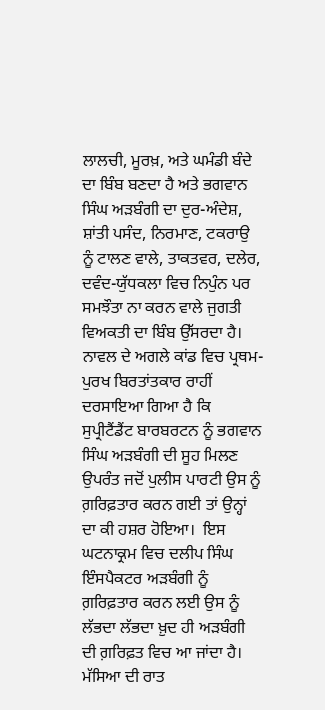ਲਾਲਚੀ, ਮੂਰਖ਼, ਅਤੇ ਘਮੰਡੀ ਬੰਦੇ ਦਾ ਬਿੰਬ ਬਣਦਾ ਹੈ ਅਤੇ ਭਗਵਾਨ ਸਿੰਘ ਅੜਬੰਗੀ ਦਾ ਦੁਰ-ਅੰਦੇਸ਼, ਸ਼ਾਂਤੀ ਪਸੰਦ, ਨਿਰਮਾਣ, ਟਕਰਾਉ ਨੂੰ ਟਾਲਣ ਵਾਲੇ, ਤਾਕਤਵਰ, ਦਲੇਰ, ਦਵੰਦ-ਯੁੱਧਕਲਾ ਵਿਚ ਨਿਪੁੰਨ ਪਰ ਸਮਝੌਤਾ ਨਾ ਕਰਨ ਵਾਲੇ ਜੁਗਤੀ ਵਿਅਕਤੀ ਦਾ ਬਿੰਬ ਉੱਸਰਦਾ ਹੈ।  ਨਾਵਲ ਦੇ ਅਗਲੇ ਕਾਂਡ ਵਿਚ ਪ੍ਰਥਮ-ਪੁਰਖ ਬਿਰਤਾਂਤਕਾਰ ਰਾਹੀਂ ਦਰਸਾਇਆ ਗਿਆ ਹੈ ਕਿ ਸੁਪ੍ਰੀਟੈਂਡੈਂਟ ਬਾਰਬਰਟਨ ਨੂੰ ਭਗਵਾਨ ਸਿੰਘ ਅੜਬੰਗੀ ਦੀ ਸੂਹ ਮਿਲਣ ਉਪਰੰਤ ਜਦੋਂ ਪੁਲੀਸ ਪਾਰਟੀ ਉਸ ਨੂੰ ਗ਼ਰਿਫ਼ਤਾਰ ਕਰਨ ਗਈ ਤਾਂ ਉਨ੍ਹਾਂ ਦਾ ਕੀ ਹਸ਼ਰ ਹੋਇਆ।  ਇਸ ਘਟਨਾਕ੍ਰਮ ਵਿਚ ਦਲੀਪ ਸਿੰਘ ਇੰਸਪੈਕਟਰ ਅੜਬੰਗੀ ਨੂੰ ਗ਼ਰਿਫ਼ਤਾਰ ਕਰਨ ਲਈ ਉਸ ਨੂੰ ਲੱਭਦਾ ਲੱਭਦਾ ਖ਼ੁਦ ਹੀ ਅੜਬੰਗੀ ਦੀ ਗ਼ਰਿਫ਼ਤ ਵਿਚ ਆ ਜਾਂਦਾ ਹੈ। ਮੱਸਿਆ ਦੀ ਰਾਤ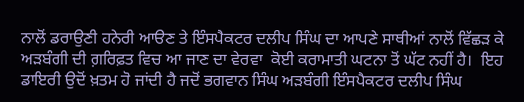ਨਾਲੋਂ ਡਰਾਉਣੀ ਹਨੇਰੀ ਆੳਣ ਤੇ ਇੰਸਪੈਕਟਰ ਦਲੀਪ ਸਿੰਘ ਦਾ ਆਪਣੇ ਸਾਥੀਆਂ ਨਾਲੋਂ ਵਿੱਛੜ ਕੇ ਅੜਬੰਗੀ ਦੀ ਗ਼ਰਿਫ਼ਤ ਵਿਚ ਆ ਜਾਣ ਦਾ ਵੇਰਵਾ  ਕੋਈ ਕਰਾਮਾਤੀ ਘਟਨਾ ਤੋਂ ਘੱਟ ਨਹੀਂ ਹੈ।  ਇਹ ਡਾਇਰੀ ਉਦੋਂ ਖ਼ਤਮ ਹੋ ਜਾਂਦੀ ਹੈ ਜਦੋਂ ਭਗਵਾਨ ਸਿੰਘ ਅੜਬੰਗੀ ਇੰਸਪੈਕਟਰ ਦਲੀਪ ਸਿੰਘ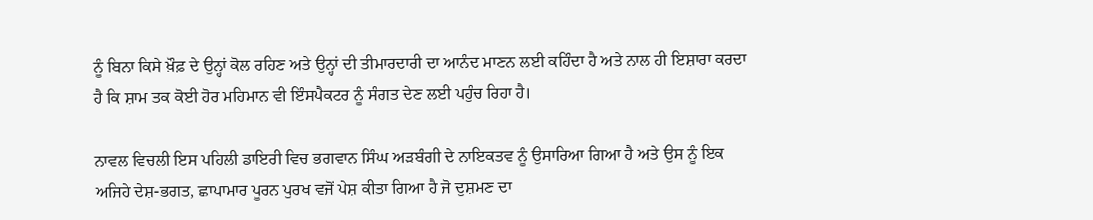ਨੂੰ ਬਿਨਾ ਕਿਸੇ ਖ਼ੌਫ਼ ਦੇ ਉਨ੍ਹਾਂ ਕੋਲ ਰਹਿਣ ਅਤੇ ਉਨ੍ਹਾਂ ਦੀ ਤੀਮਾਰਦਾਰੀ ਦਾ ਆਨੰਦ ਮਾਣਨ ਲਈ ਕਹਿੰਦਾ ਹੈ ਅਤੇ ਨਾਲ ਹੀ ਇਸ਼ਾਰਾ ਕਰਦਾ ਹੈ ਕਿ ਸ਼ਾਮ ਤਕ ਕੋਈ ਹੋਰ ਮਹਿਮਾਨ ਵੀ ਇੰਸਪੈਕਟਰ ਨੂੰ ਸੰਗਤ ਦੇਣ ਲਈ ਪਹੁੰਚ ਰਿਹਾ ਹੈ।

ਨਾਵਲ ਵਿਚਲੀ ਇਸ ਪਹਿਲੀ ਡਾਇਰੀ ਵਿਚ ਭਗਵਾਨ ਸਿੰਘ ਅੜਬੰਗੀ ਦੇ ਨਾਇਕਤਵ ਨੂੰ ਉਸਾਰਿਆ ਗਿਆ ਹੈ ਅਤੇ ਉਸ ਨੂੰ ਇਕ ਅਜਿਹੇ ਦੇਸ਼-ਭਗਤ, ਛਾਪਾਮਾਰ ਪੂਰਨ ਪੁਰਖ ਵਜੋਂ ਪੇਸ਼ ਕੀਤਾ ਗਿਆ ਹੈ ਜੋ ਦੁਸ਼ਮਣ ਦਾ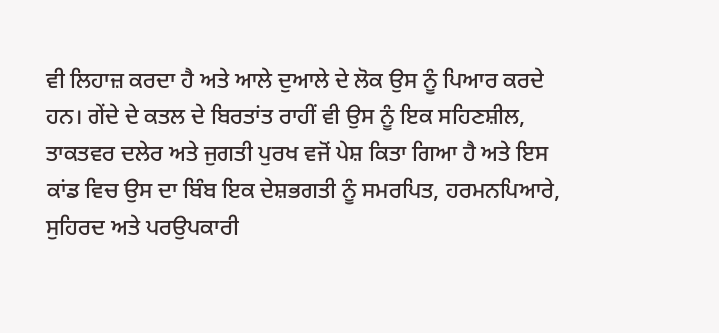ਵੀ ਲਿਹਾਜ਼ ਕਰਦਾ ਹੈ ਅਤੇ ਆਲੇ ਦੁਆਲੇ ਦੇ ਲੋਕ ਉਸ ਨੂੰ ਪਿਆਰ ਕਰਦੇ ਹਨ। ਗੇਂਦੇ ਦੇ ਕਤਲ ਦੇ ਬਿਰਤਾਂਤ ਰਾਹੀਂ ਵੀ ਉਸ ਨੂੰ ਇਕ ਸਹਿਣਸ਼ੀਲ, ਤਾਕਤਵਰ ਦਲੇਰ ਅਤੇ ਜੁਗਤੀ ਪੁਰਖ ਵਜੋਂ ਪੇਸ਼ ਕਿਤਾ ਗਿਆ ਹੈ ਅਤੇ ਇਸ ਕਾਂਡ ਵਿਚ ਉਸ ਦਾ ਬਿੰਬ ਇਕ ਦੇਸ਼ਭਗਤੀ ਨੂੰ ਸਮਰਪਿਤ, ਹਰਮਨਪਿਆਰੇ, ਸੁਹਿਰਦ ਅਤੇ ਪਰਉਪਕਾਰੀ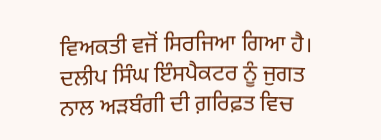ਵਿਅਕਤੀ ਵਜੋਂ ਸਿਰਜਿਆ ਗਿਆ ਹੈ। ਦਲੀਪ ਸਿੰਘ ਇੰਸਪੈਕਟਰ ਨੂੰ ਜੁਗਤ ਨਾਲ ਅੜਬੰਗੀ ਦੀ ਗ਼ਰਿਫ਼ਤ ਵਿਚ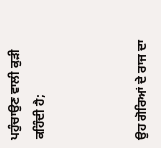ਪਹੁੰਚਾਉਣ ਵਾਲੀ ਕੁੜੀ ਕਹਿੰਦੀ ਹੈ;



ਉਹ ਗੋਰਿਆਂ ਦੇ ਰਾਜ ਦਾ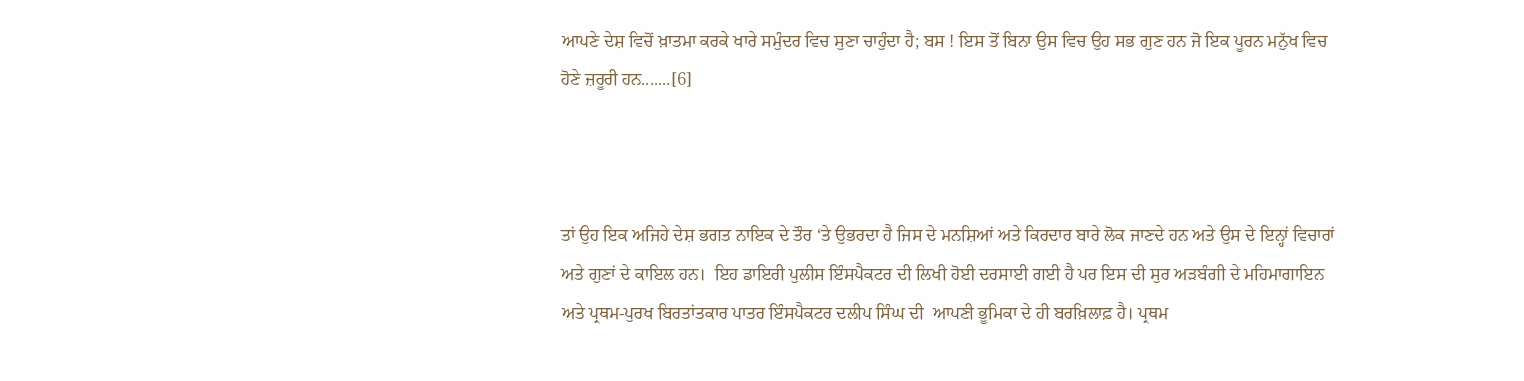ਆਪਣੇ ਦੇਸ਼ ਵਿਚੋਂ ਖ਼ਾਤਮਾ ਕਰਕੇ ਖਾਰੇ ਸਮੁੰਦਰ ਵਿਚ ਸੁਣਾ ਚਾਹੁੰਦਾ ਹੈ; ਬਸ ! ਇਸ ਤੋਂ ਬਿਨਾ ਉਸ ਵਿਚ ਉਹ ਸਭ ਗੁਣ ਹਨ ਜੋ ਇਕ ਪੂਰਨ ਮਨੁੱਖ ਵਿਚ ਹੋਣੇ ਜ਼ਰੂਰੀ ਹਨ.......[6]



ਤਾਂ ਉਹ ਇਕ ਅਜਿਹੇ ਦੇਸ਼ ਭਗਤ ਨਾਇਕ ਦੇ ਤੌਰ ‘ਤੇ ਉਭਰਦਾ ਹੈ ਜਿਸ ਦੇ ਮਨਸ਼ਿਆਂ ਅਤੇ ਕਿਰਦਾਰ ਬਾਰੇ ਲੋਕ ਜਾਣਦੇ ਹਨ ਅਤੇ ਉਸ ਦੇ ਇਨ੍ਹਾਂ ਵਿਚਾਰਾਂ ਅਤੇ ਗੁਣਾਂ ਦੇ ਕਾਇਲ ਹਨ।  ਇਹ ਡਾਇਰੀ ਪੁਲੀਸ ਇੰਸਪੈਕਟਰ ਦੀ ਲਿਖੀ ਹੋਈ ਦਰਸਾਈ ਗਈ ਹੈ ਪਰ ਇਸ ਦੀ ਸੁਰ ਅੜਬੰਗੀ ਦੇ ਮਹਿਮਾਗਾਇਨ ਅਤੇ ਪ੍ਰਥਮ-ਪੁਰਖ ਬਿਰਤਾਂਤਕਾਰ ਪਾਤਰ ਇੰਸਪੈਕਟਰ ਦਲੀਪ ਸਿੰਘ ਦੀ  ਆਪਣੀ ਭੂਮਿਕਾ ਦੇ ਹੀ ਬਰਖ਼ਿਲਾਫ਼ ਹੈ। ਪ੍ਰਥਮ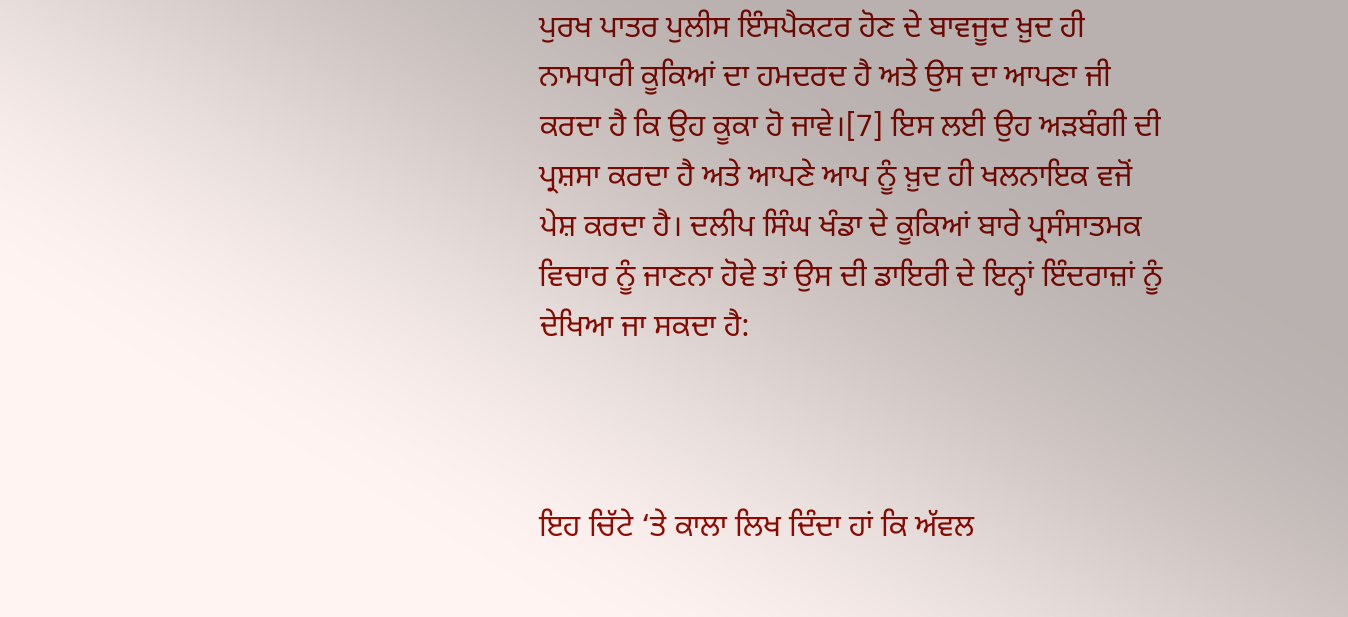ਪੁਰਖ ਪਾਤਰ ਪੁਲੀਸ ਇੰਸਪੈਕਟਰ ਹੋਣ ਦੇ ਬਾਵਜੂਦ ਖ਼ੁਦ ਹੀ ਨਾਮਧਾਰੀ ਕੂਕਿਆਂ ਦਾ ਹਮਦਰਦ ਹੈ ਅਤੇ ਉਸ ਦਾ ਆਪਣਾ ਜੀ ਕਰਦਾ ਹੈ ਕਿ ਉਹ ਕੂਕਾ ਹੋ ਜਾਵੇ।[7] ਇਸ ਲਈ ਉਹ ਅੜਬੰਗੀ ਦੀ ਪ੍ਰਸ਼ਸਾ ਕਰਦਾ ਹੈ ਅਤੇ ਆਪਣੇ ਆਪ ਨੂੰ ਖ਼ੁਦ ਹੀ ਖਲਨਾਇਕ ਵਜੋਂ ਪੇਸ਼ ਕਰਦਾ ਹੈ। ਦਲੀਪ ਸਿੰਘ ਖੰਡਾ ਦੇ ਕੂਕਿਆਂ ਬਾਰੇ ਪ੍ਰਸੰਸਾਤਮਕ ਵਿਚਾਰ ਨੂੰ ਜਾਣਨਾ ਹੋਵੇ ਤਾਂ ਉਸ ਦੀ ਡਾਇਰੀ ਦੇ ਇਨ੍ਹਾਂ ਇੰਦਰਾਜ਼ਾਂ ਨੂੰ ਦੇਖਿਆ ਜਾ ਸਕਦਾ ਹੈ:



ਇਹ ਚਿੱਟੇ ‘ਤੇ ਕਾਲਾ ਲਿਖ ਦਿੰਦਾ ਹਾਂ ਕਿ ਅੱਵਲ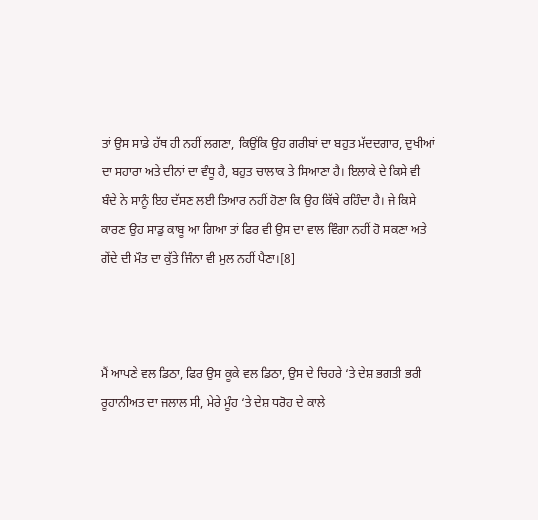ਤਾਂ ਉਸ ਸਾਡੇ ਹੱਥ ਹੀ ਨਹੀਂ ਲਗਣਾ, ਕਿਉਂਕਿ ਉਹ ਗਰੀਬਾਂ ਦਾ ਬਹੁਤ ਮੱਦਦਗਾਰ, ਦੁਖੀਆਂ ਦਾ ਸਹਾਰਾ ਅਤੇ ਦੀਨਾਂ ਦਾ ਵੰਧੂ ਹੈ, ਬਹੁਤ ਚਾਲਾਕ ਤੇ ਸਿਆਣਾ ਹੈ। ਇਲਾਕੇ ਦੇ ਕਿਸੇ ਵੀ ਬੰਦੇ ਨੇ ਸਾਨੂੰ ਇਹ ਦੱਸਣ ਲਈ ਤਿਆਰ ਨਹੀਂ ਹੋਣਾ ਕਿ ਉਹ ਕਿੱਥੇ ਰਹਿੰਦਾ ਹੈ। ਜੇ ਕਿਸੇ ਕਾਰਣ ਉਹ ਸਾਡੁ ਕਾਬੂ ਆ ਗਿਆ ਤਾਂ ਫਿਰ ਵੀ ਉਸ ਦਾ ਵਾਲ ਵਿੰਗਾ ਨਹੀਂ ਹੋ ਸਕਣਾ ਅਤੇ ਗੇਂਦੇ ਦੀ ਮੌਤ ਦਾ ਕੁੱਤੇ ਜਿੰਨਾ ਵੀ ਮੁਲ ਨਹੀਂ ਪੈਣਾ।[8]



ਮੈਂ ਆਪਣੇ ਵਲ ਡਿਠਾ, ਫਿਰ ਉਸ ਕੂਕੇ ਵਲ ਡਿਠਾ, ਉਸ ਦੇ ਚਿਹਰੇ ‘ਤੇ ਦੇਸ਼ ਭਗਤੀ ਭਰੀ ਰੂਹਾਨੀਅਤ ਦਾ ਜਲਾਲ ਸੀ, ਮੇਰੇ ਮੂੰਹ ‘ਤੇ ਦੇਸ਼ ਧਰੋਹ ਦੇ ਕਾਲੇ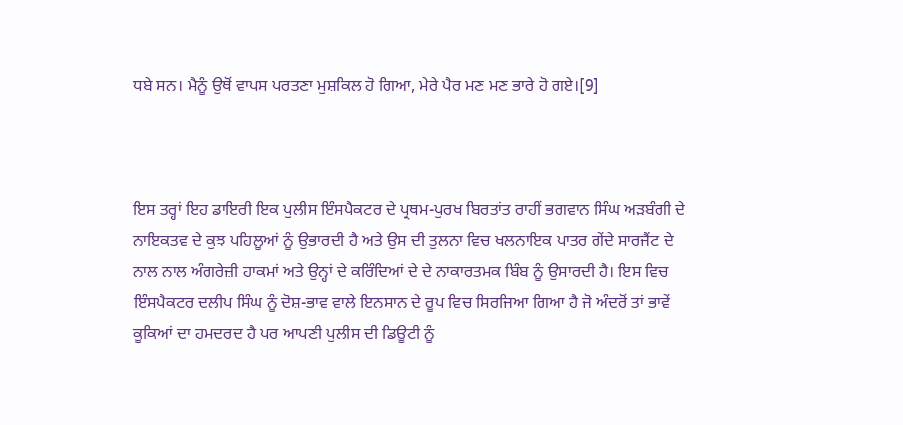ਧਬੇ ਸਨ। ਮੈਨੂੰ ਉਥੋਂ ਵਾਪਸ ਪਰਤਣਾ ਮੁਸ਼ਕਿਲ ਹੋ ਗਿਆ, ਮੇਰੇ ਪੈਰ ਮਣ ਮਣ ਭਾਰੇ ਹੋ ਗਏ।[9]



ਇਸ ਤਰ੍ਹਾਂ ਇਹ ਡਾਇਰੀ ਇਕ ਪੁਲੀਸ ਇੰਸਪੈਕਟਰ ਦੇ ਪ੍ਰਥਮ-ਪੁਰਖ ਬਿਰਤਾਂਤ ਰਾਹੀਂ ਭਗਵਾਨ ਸਿੰਘ ਅੜਬੰਗੀ ਦੇ ਨਾਇਕਤਵ ਦੇ ਕੁਝ ਪਹਿਲੂਆਂ ਨੂੰ ਉਭਾਰਦੀ ਹੈ ਅਤੇ ਉਸ ਦੀ ਤੁਲਨਾ ਵਿਚ ਖਲਨਾਇਕ ਪਾਤਰ ਗੇਂਦੇ ਸਾਰਜੈਂਟ ਦੇ ਨਾਲ ਨਾਲ ਅੰਗਰੇਜ਼ੀ ਹਾਕਮਾਂ ਅਤੇ ਉਨ੍ਹਾਂ ਦੇ ਕਰਿੰਦਿਆਂ ਦੇ ਦੇ ਨਾਕਾਰਤਮਕ ਬਿੰਬ ਨੂੰ ਉਸਾਰਦੀ ਹੈ। ਇਸ ਵਿਚ ਇੰਸਪੈਕਟਰ ਦਲੀਪ ਸਿੰਘ ਨੂੰ ਦੋਸ਼-ਭਾਵ ਵਾਲੇ ਇਨਸਾਨ ਦੇ ਰੂਪ ਵਿਚ ਸਿਰਜਿਆ ਗਿਆ ਹੈ ਜੋ ਅੰਦਰੋਂ ਤਾਂ ਭਾਵੇਂ ਕੂਕਿਆਂ ਦਾ ਹਮਦਰਦ ਹੈ ਪਰ ਆਪਣੀ ਪੁਲੀਸ ਦੀ ਡਿਊਟੀ ਨੂੰ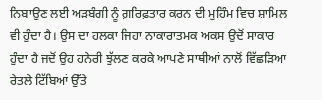ਨਿਬਾਉਣ ਲਈ ਅੜਬੰਗੀ ਨੂੰ ਗ਼ਰਿਫ਼ਤਾਰ ਕਰਨ ਦੀ ਮੁਹਿੰਮ ਵਿਚ ਸ਼ਾਮਿਲ ਵੀ ਹੁੰਦਾ ਹੈ। ਉਸ ਦਾ ਹਲਕਾ ਜਿਹਾ ਨਾਕਾਰਾਤਮਕ ਅਕਸ ਉਦੋਂ ਸਾਕਾਰ ਹੁੰਦਾ ਹੈ ਜਦੋਂ ਉਹ ਹਨੇਰੀ ਝੁੱਲਣ ਕਰਕੇ ਆਪਣੇ ਸਾਥੀਆਂ ਨਾਲੋਂ ਵਿੱਛੜਿਆ ਰੇਤਲੇ ਟਿੱਬਿਆਂ ਉੱਤੇ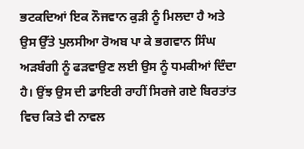ਭਟਕਦਿਆਂ ਇਕ ਨੌਜਵਾਨ ਕੁੜੀ ਨੂੰ ਮਿਲਦਾ ਹੈ ਅਤੇ ਉਸ ਉੱਤੇ ਪੁਲਸੀਆ ਰੋਅਬ ਪਾ ਕੇ ਭਗਵਾਨ ਸਿੰਘ ਅੜਬੰਗੀ ਨੂੰ ਫੜਵਾਉਣ ਲਈ ਉਸ ਨੂੰ ਧਮਕੀਆਂ ਦਿੰਦਾ ਹੈ। ਉਂਝ ਉਸ ਦੀ ਡਾਇਰੀ ਰਾਹੀਂ ਸਿਰਜੇ ਗਏ ਬਿਰਤਾਂਤ ਵਿਚ ਕਿਤੇ ਵੀ ਨਾਵਲ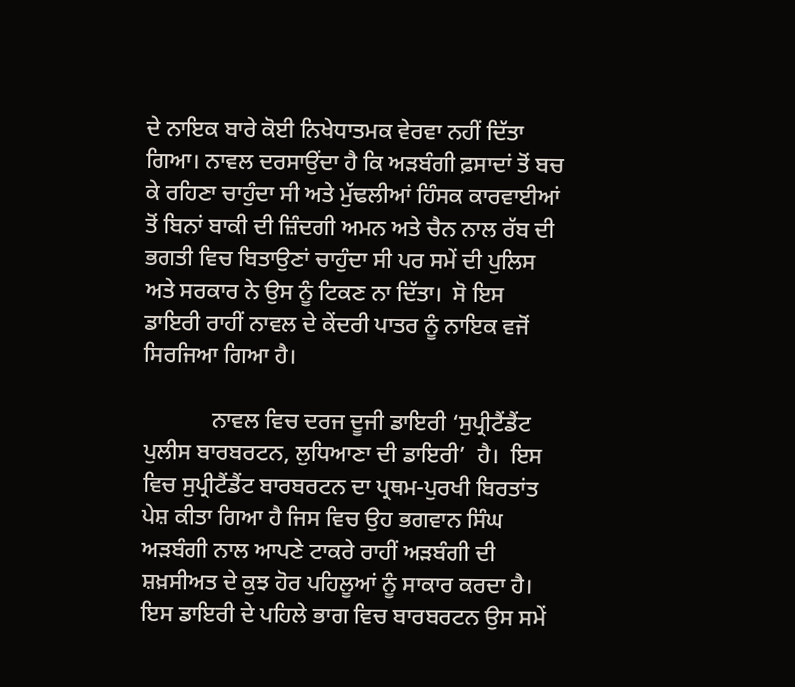ਦੇ ਨਾਇਕ ਬਾਰੇ ਕੋਈ ਨਿਖੇਧਾਤਮਕ ਵੇਰਵਾ ਨਹੀਂ ਦਿੱਤਾ ਗਿਆ। ਨਾਵਲ ਦਰਸਾਉਂਦਾ ਹੈ ਕਿ ਅੜਬੰਗੀ ਫ਼ਸਾਦਾਂ ਤੋਂ ਬਚ ਕੇ ਰਹਿਣਾ ਚਾਹੁੰਦਾ ਸੀ ਅਤੇ ਮੁੱਢਲੀਆਂ ਹਿੰਸਕ ਕਾਰਵਾਈਆਂ ਤੋਂ ਬਿਨਾਂ ਬਾਕੀ ਦੀ ਜ਼ਿੰਦਗੀ ਅਮਨ ਅਤੇ ਚੈਨ ਨਾਲ ਰੱਬ ਦੀ ਭਗਤੀ ਵਿਚ ਬਿਤਾਉਣਾਂ ਚਾਹੁੰਦਾ ਸੀ ਪਰ ਸਮੇਂ ਦੀ ਪੁਲਿਸ ਅਤੇ ਸਰਕਾਰ ਨੇ ਉਸ ਨੂੰ ਟਿਕਣ ਨਾ ਦਿੱਤਾ।  ਸੋ ਇਸ ਡਾਇਰੀ ਰਾਹੀਂ ਨਾਵਲ ਦੇ ਕੇਂਦਰੀ ਪਾਤਰ ਨੂੰ ਨਾਇਕ ਵਜੋਂ ਸਿਰਜਿਆ ਗਿਆ ਹੈ।

            ਨਾਵਲ ਵਿਚ ਦਰਜ ਦੂਜੀ ਡਾਇਰੀ ‘ਸੁਪ੍ਰੀਟੈਂਡੈਂਟ ਪੁਲੀਸ ਬਾਰਬਰਟਨ, ਲੁਧਿਆਣਾ ਦੀ ਡਾਇਰੀ’  ਹੈ।  ਇਸ ਵਿਚ ਸੁਪ੍ਰੀਟੈਂਡੈਂਟ ਬਾਰਬਰਟਨ ਦਾ ਪ੍ਰਥਮ-ਪੁਰਖੀ ਬਿਰਤਾਂਤ ਪੇਸ਼ ਕੀਤਾ ਗਿਆ ਹੈ ਜਿਸ ਵਿਚ ਉਹ ਭਗਵਾਨ ਸਿੰਘ ਅੜਬੰਗੀ ਨਾਲ ਆਪਣੇ ਟਾਕਰੇ ਰਾਹੀਂ ਅੜਬੰਗੀ ਦੀ ਸ਼ਖ਼ਸੀਅਤ ਦੇ ਕੁਝ ਹੋਰ ਪਹਿਲੂਆਂ ਨੂੰ ਸਾਕਾਰ ਕਰਦਾ ਹੈ।  ਇਸ ਡਾਇਰੀ ਦੇ ਪਹਿਲੇ ਭਾਗ ਵਿਚ ਬਾਰਬਰਟਨ ਉਸ ਸਮੇਂ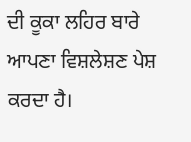ਦੀ ਕੂਕਾ ਲਹਿਰ ਬਾਰੇ ਆਪਣਾ ਵਿਸ਼ਲੇਸ਼ਣ ਪੇਸ਼ ਕਰਦਾ ਹੈ।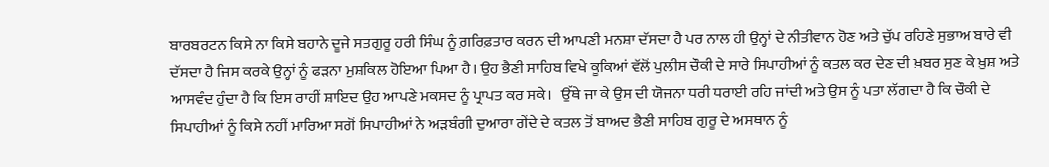ਬਾਰਬਰਟਨ ਕਿਸੇ ਨਾ ਕਿਸੇ ਬਹਾਨੇ ਦੂਜੇ ਸਤਗੁਰੂ ਹਰੀ ਸਿੰਘ ਨੂੰ ਗ਼ਰਿਫ਼ਤਾਰ ਕਰਨ ਦੀ ਆਪਣੀ ਮਨਸ਼ਾ ਦੱਸਦਾ ਹੈ ਪਰ ਨਾਲ ਹੀ ਉਨ੍ਹਾਂ ਦੇ ਨੀਤੀਵਾਨ ਹੋਣ ਅਤੇ ਚੁੱਪ ਰਹਿਣੇ ਸੁਭਾਅ ਬਾਰੇ ਵੀ ਦੱਸਦਾ ਹੈ ਜਿਸ ਕਰਕੇ ਉਨ੍ਹਾਂ ਨੂੰ ਫੜਨਾ ਮੁਸ਼ਕਿਲ ਹੋਇਆ ਪਿਆ ਹੈ। ਉਹ ਭੈਣੀ ਸਾਹਿਬ ਵਿਖੇ ਕੂਕਿਆਂ ਵੱਲੋਂ ਪੁਲੀਸ ਚੌਕੀ ਦੇ ਸਾਰੇ ਸਿਪਾਹੀਆਂ ਨੂੰ ਕਤਲ ਕਰ ਦੇਣ ਦੀ ਖ਼ਬਰ ਸੁਣ ਕੇ ਖ਼ੁਸ਼ ਅਤੇ ਆਸਵੰਦ ਹੁੰਦਾ ਹੈ ਕਿ ਇਸ ਰਾਹੀਂ ਸ਼ਾਇਦ ਉਹ ਆਪਣੇ ਮਕਸਦ ਨੂੰ ਪ੍ਰਾਪਤ ਕਰ ਸਕੇ।   ਉੱਥੇ ਜਾ ਕੇ ਉਸ ਦੀ ਯੋਜਨਾ ਧਰੀ ਧਰਾਈ ਰਹਿ ਜਾਂਦੀ ਅਤੇ ਉਸ ਨੂੰ ਪਤਾ ਲੱਗਦਾ ਹੈ ਕਿ ਚੌਕੀ ਦੇ ਸਿਪਾਹੀਆਂ ਨੂੰ ਕਿਸੇ ਨਹੀਂ ਮਾਰਿਆ ਸਗੋਂ ਸਿਪਾਹੀਆਂ ਨੇ ਅੜਬੰਗੀ ਦੁਆਰਾ ਗੇਂਦੇ ਦੇ ਕਤਲ ਤੋਂ ਬਾਅਦ ਭੈਣੀ ਸਾਹਿਬ ਗੁਰੂ ਦੇ ਅਸਥਾਨ ਨੂੰ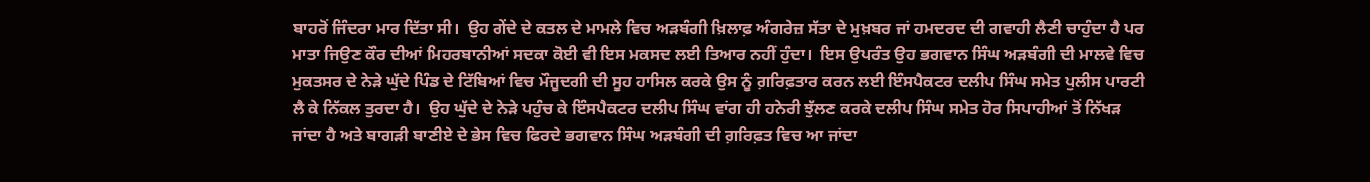ਬਾਹਰੋਂ ਜਿੰਦਰਾ ਮਾਰ ਦਿੱਤਾ ਸੀ।  ਉਹ ਗੇਂਦੇ ਦੇ ਕਤਲ ਦੇ ਮਾਮਲੇ ਵਿਚ ਅੜਬੰਗੀ ਖ਼ਿਲਾਫ਼ ਅੰਗਰੇਜ਼ ਸੱਤਾ ਦੇ ਮੁਖ਼ਬਰ ਜਾਂ ਹਮਦਰਦ ਦੀ ਗਵਾਹੀ ਲੈਣੀ ਚਾਹੁੰਦਾ ਹੈ ਪਰ ਮਾਤਾ ਜਿਉਣ ਕੌਰ ਦੀਆਂ ਮਿਹਰਬਾਨੀਆਂ ਸਦਕਾ ਕੋਈ ਵੀ ਇਸ ਮਕਸਦ ਲਈ ਤਿਆਰ ਨਹੀਂ ਹੁੰਦਾ।  ਇਸ ਉਪਰੰਤ ਉਹ ਭਗਵਾਨ ਸਿੰਘ ਅੜਬੰਗੀ ਦੀ ਮਾਲਵੇ ਵਿਚ ਮੁਕਤਸਰ ਦੇ ਨੇੜੇ ਘੁੱਦੇ ਪਿੰਡ ਦੇ ਟਿੱਬਿਆਂ ਵਿਚ ਮੌਜੂਦਗੀ ਦੀ ਸੂਹ ਹਾਸਿਲ ਕਰਕੇ ਉਸ ਨੂੰ ਗ਼ਰਿਫ਼ਤਾਰ ਕਰਨ ਲਈ ਇੰਸਪੈਕਟਰ ਦਲੀਪ ਸਿੰਘ ਸਮੇਤ ਪੁਲੀਸ ਪਾਰਟੀ ਲੈ ਕੇ ਨਿੱਕਲ ਤੁਰਦਾ ਹੈ।  ਉਹ ਘੁੱਦੇ ਦੇ ਨੇੜੇ ਪਹੁੰਚ ਕੇ ਇੰਸਪੈਕਟਰ ਦਲੀਪ ਸਿੰਘ ਵਾਂਗ ਹੀ ਹਨੇਰੀ ਝੁੱਲਣ ਕਰਕੇ ਦਲੀਪ ਸਿੰਘ ਸਮੇਤ ਹੋਰ ਸਿਪਾਹੀਆਂ ਤੋਂ ਨਿੱਖੜ ਜਾਂਦਾ ਹੈ ਅਤੇ ਬਾਗੜੀ ਬਾਣੀਏ ਦੇ ਭੇਸ ਵਿਚ ਫਿਰਦੇ ਭਗਵਾਨ ਸਿੰਘ ਅੜਬੰਗੀ ਦੀ ਗ਼ਰਿਫ਼ਤ ਵਿਚ ਆ ਜਾਂਦਾ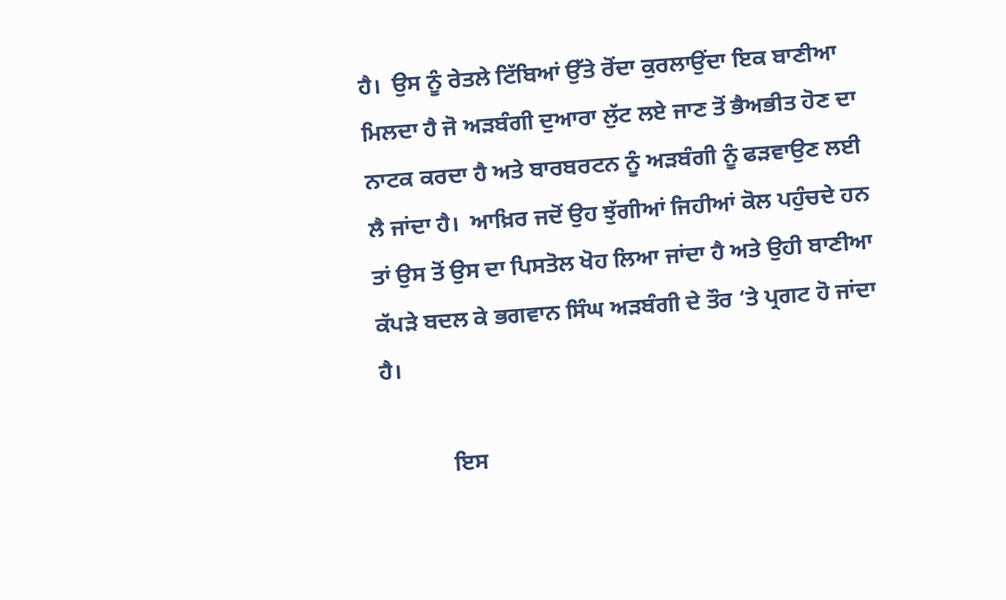ਹੈ।  ਉਸ ਨੂੰ ਰੇਤਲੇ ਟਿੱਬਿਆਂ ਉੱਤੇ ਰੋਂਦਾ ਕੁਰਲਾਉਂਦਾ ਇਕ ਬਾਣੀਆ ਮਿਲਦਾ ਹੈ ਜੋ ਅੜਬੰਗੀ ਦੁਆਰਾ ਲੁੱਟ ਲਏ ਜਾਣ ਤੋਂ ਭੈਅਭੀਤ ਹੋਣ ਦਾ ਨਾਟਕ ਕਰਦਾ ਹੈ ਅਤੇ ਬਾਰਬਰਟਨ ਨੂੰ ਅੜਬੰਗੀ ਨੂੰ ਫੜਵਾਉਣ ਲਈ ਲੈ ਜਾਂਦਾ ਹੈ।  ਆਖ਼ਿਰ ਜਦੋਂ ਉਹ ਝੁੱਗੀਆਂ ਜਿਹੀਆਂ ਕੋਲ ਪਹੁੰਚਦੇ ਹਨ ਤਾਂ ਉਸ ਤੋਂ ਉਸ ਦਾ ਪਿਸਤੋਲ ਖੋਹ ਲਿਆ ਜਾਂਦਾ ਹੈ ਅਤੇ ਉਹੀ ਬਾਣੀਆ ਕੱਪੜੇ ਬਦਲ ਕੇ ਭਗਵਾਨ ਸਿੰਘ ਅੜਬੰਗੀ ਦੇ ਤੌਰ ‘ਤੇ ਪ੍ਰਗਟ ਹੋ ਜਾਂਦਾ ਹੈ।

            ਇਸ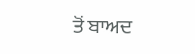ਤੋਂ ਬਾਅਦ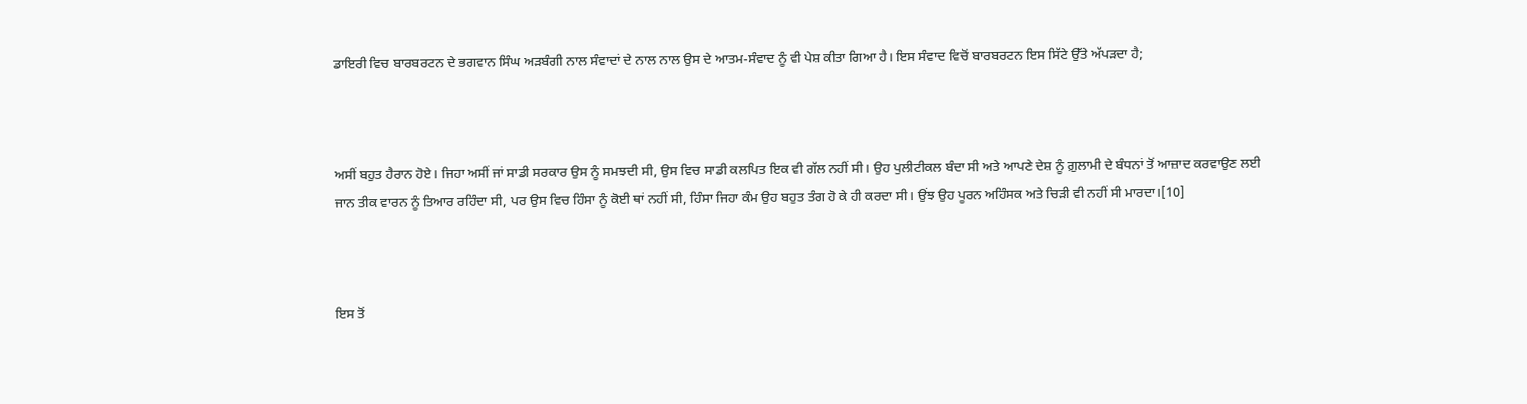ਡਾਇਰੀ ਵਿਚ ਬਾਰਬਰਟਨ ਦੇ ਭਗਵਾਨ ਸਿੰਘ ਅੜਬੰਗੀ ਨਾਲ ਸੰਵਾਦਾਂ ਦੇ ਨਾਲ ਨਾਲ ਉਸ ਦੇ ਆਤਮ-ਸੰਵਾਦ ਨੂੰ ਵੀ ਪੇਸ਼ ਕੀਤਾ ਗਿਆ ਹੈ। ਇਸ ਸੰਵਾਦ ਵਿਚੋਂ ਬਾਰਬਰਟਨ ਇਸ ਸਿੱਟੇ ਉੱਤੇ ਅੱਪੜਦਾ ਹੈ;



ਅਸੀਂ ਬਹੁਤ ਹੈਰਾਨ ਹੋਏ। ਜਿਹਾ ਅਸੀਂ ਜਾਂ ਸਾਡੀ ਸਰਕਾਰ ਉਸ ਨੂੰ ਸਮਝਦੀ ਸੀ, ਉਸ ਵਿਚ ਸਾਡੀ ਕਲਪਿਤ ਇਕ ਵੀ ਗੱਲ ਨਹੀਂ ਸੀ। ਉਹ ਪੁਲੀਟੀਕਲ ਬੰਦਾ ਸੀ ਅਤੇ ਆਪਣੇ ਦੇਸ਼ ਨੂੰ ਗ਼ੁਲਾਮੀ ਦੇ ਬੰਧਨਾਂ ਤੋਂ ਆਜ਼ਾਦ ਕਰਵਾਉਣ ਲਈ ਜਾਨ ਤੀਕ ਵਾਰਨ ਨੂੰ ਤਿਆਰ ਰਹਿੰਦਾ ਸੀ, ਪਰ ਉਸ ਵਿਚ ਹਿੰਸਾ ਨੂੰ ਕੋਈ ਥਾਂ ਨਹੀਂ ਸੀ, ਹਿੰਸਾ ਜਿਹਾ ਕੰਮ ਉਹ ਬਹੁਤ ਤੰਗ ਹੋ ਕੇ ਹੀ ਕਰਦਾ ਸੀ। ਉਂਝ ਉਹ ਪੂਰਨ ਅਹਿੰਸਕ ਅਤੇ ਚਿੜੀ ਵੀ ਨਹੀਂ ਸੀ ਮਾਰਦਾ।[10]



ਇਸ ਤੋਂ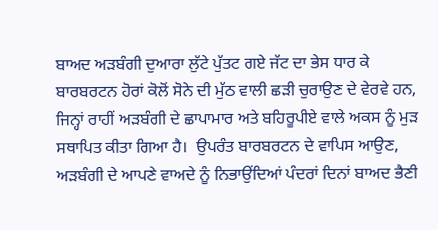ਬਾਅਦ ਅੜਬੰਗੀ ਦੁਆਰਾ ਲੁੱਟੇ ਪੁੱਤਟ ਗਏ ਜੱਟ ਦਾ ਭੇਸ ਧਾਰ ਕੇ ਬਾਰਬਰਟਨ ਹੋਰਾਂ ਕੋਲੋਂ ਸੋਨੇ ਦੀ ਮੁੱਠ ਵਾਲੀ ਛੜੀ ਚੁਰਾਉਣ ਦੇ ਵੇਰਵੇ ਹਨ, ਜਿਨ੍ਹਾਂ ਰਾਹੀਂ ਅੜਬੰਗੀ ਦੇ ਛਾਪਾਮਾਰ ਅਤੇ ਬਹਿਰੂਪੀਏ ਵਾਲੇ ਅਕਸ ਨੂੰ ਮੁੜ ਸਥਾਪਿਤ ਕੀਤਾ ਗਿਆ ਹੈ।  ਉਪਰੰਤ ਬਾਰਬਰਟਨ ਦੇ ਵਾਪਿਸ ਆਉਣ, ਅੜਬੰਗੀ ਦੇ ਆਪਣੇ ਵਾਅਦੇ ਨੂੰ ਨਿਭਾਉਂਦਿਆਂ ਪੰਦਰਾਂ ਦਿਨਾਂ ਬਾਅਦ ਭੈਣੀ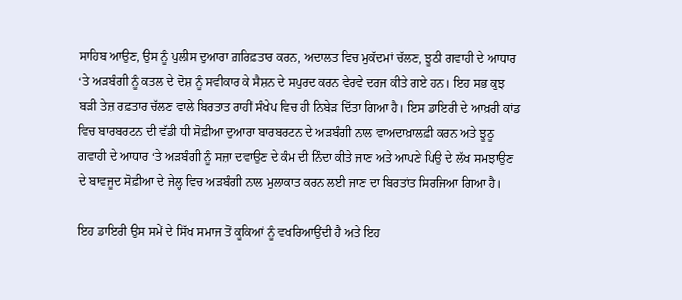ਸਾਹਿਬ ਆਉਣ, ਉਸ ਨੂੰ ਪੁਲੀਸ ਦੁਆਰਾ ਗ਼ਰਿਫ਼ਤਾਰ ਕਰਨ, ਅਦਾਲਤ ਵਿਚ ਮੁਕੱਦਮਾਂ ਚੱਲਣ, ਝੂਠੀ ਗਵਾਹੀ ਦੇ ਆਧਾਰ ‘ਤੇ ਅੜਬੰਗੀ ਨੂੰ ਕਤਲ ਦੇ ਦੋਸ਼ ਨੂੰ ਸਵੀਕਾਰ ਕੇ ਸੈਸ਼ਨ ਦੇ ਸਪੁਰਦ ਕਰਨ ਵੇਰਵੇ ਦਰਜ ਕੀਤੇ ਗਏ ਹਨ। ਇਹ ਸਭ ਕੁਝ ਬੜੀ ਤੇਜ਼ ਰਫ਼ਤਾਰ ਚੱਲਣ ਵਾਲੇ ਬਿਰਤਾਤ ਰਾਹੀਂ ਸੰਖੇਪ ਵਿਚ ਹੀ ਨਿਬੇੜ ਦਿੱਤਾ ਗਿਆ ਹੈ। ਇਸ ਡਾਇਰੀ ਦੇ ਆਖ਼ਰੀ ਕਾਂਡ ਵਿਚ ਬਾਰਬਰਟਨ ਦੀ ਵੱਡੀ ਧੀ ਸੋਫ਼ੀਆ ਦੁਆਰਾ ਬਾਰਬਰਟਨ ਦੇ ਅੜਬੰਗੀ ਨਾਲ ਵਾਅਦਾਖ਼ਾਲਫ਼ੀ ਕਰਨ ਅਤੇ ਝੂਠੂ ਗਵਾਹੀ ਦੇ ਆਧਾਰ ‘ਤੇ ਅੜਬੰਗੀ ਨੂੰ ਸਜ਼ਾ ਦਵਾਉਣ ਦੇ ਕੰਮ ਦੀ ਨਿੰਦਾ ਕੀਤੇ ਜਾਣ ਅਤੇ ਆਪਣੇ ਪਿਉ ਦੇ ਲੱਖ ਸਮਝਾਉਣ ਦੇ ਬਾਵਜੂਦ ਸੋਫ਼ੀਆ ਦੇ ਜੇਲ੍ਹ ਵਿਚ ਅੜਬੰਗੀ ਨਾਲ ਮੁਲਾਕਾਤ ਕਰਨ ਲਈ ਜਾਣ ਦਾ ਬਿਰਤਾਂਤ ਸਿਰਜਿਆ ਗਿਆ ਹੈ।

ਇਹ ਡਾਇਰੀ ਉਸ ਸਮੇਂ ਦੇ ਸਿੱਖ ਸਮਾਜ ਤੋਂ ਕੂਕਿਆਂ ਨੂੰ ਵਖਰਿਆਉਂਦੀ ਹੈ ਅਤੇ ਇਹ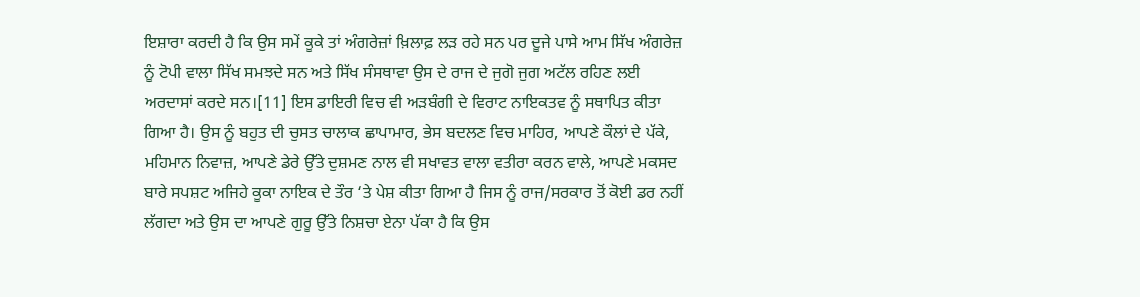ਇਸ਼ਾਰਾ ਕਰਦੀ ਹੈ ਕਿ ਉਸ ਸਮੇਂ ਕੂਕੇ ਤਾਂ ਅੰਗਰੇਜ਼ਾਂ ਖ਼ਿਲਾਫ਼ ਲੜ ਰਹੇ ਸਨ ਪਰ ਦੂਜੇ ਪਾਸੇ ਆਮ ਸਿੱਖ ਅੰਗਰੇਜ਼ ਨੂੰ ਟੋਪੀ ਵਾਲਾ ਸਿੱਖ ਸਮਝਦੇ ਸਨ ਅਤੇ ਸਿੱਖ ਸੰਸਥਾਵਾ ਉਸ ਦੇ ਰਾਜ ਦੇ ਜੁਗੋ ਜੁਗ ਅਟੱਲ ਰਹਿਣ ਲਈ ਅਰਦਾਸਾਂ ਕਰਦੇ ਸਨ।[11] ਇਸ ਡਾਇਰੀ ਵਿਚ ਵੀ ਅੜਬੰਗੀ ਦੇ ਵਿਰਾਟ ਨਾਇਕਤਵ ਨੂੰ ਸਥਾਪਿਤ ਕੀਤਾ ਗਿਆ ਹੈ। ਉਸ ਨੂੰ ਬਹੁਤ ਦੀ ਚੁਸਤ ਚਾਲਾਕ ਛਾਪਾਮਾਰ, ਭੇਸ ਬਦਲਣ ਵਿਚ ਮਾਹਿਰ, ਆਪਣੇ ਕੌਲਾਂ ਦੇ ਪੱਕੇ, ਮਹਿਮਾਨ ਨਿਵਾਜ਼, ਆਪਣੇ ਡੇਰੇ ਉੱਤੇ ਦੁਸ਼ਮਣ ਨਾਲ ਵੀ ਸਖਾਵਤ ਵਾਲਾ ਵਤੀਰਾ ਕਰਨ ਵਾਲੇ, ਆਪਣੇ ਮਕਸਦ ਬਾਰੇ ਸਪਸ਼ਟ ਅਜਿਹੇ ਕੂਕਾ ਨਾਇਕ ਦੇ ਤੌਰ ‘ਤੇ ਪੇਸ਼ ਕੀਤਾ ਗਿਆ ਹੈ ਜਿਸ ਨੂੰ ਰਾਜ/ਸਰਕਾਰ ਤੋਂ ਕੋਈ ਡਰ ਨਹੀਂ ਲੱਗਦਾ ਅਤੇ ਉਸ ਦਾ ਆਪਣੇ ਗੁਰੂ ਉੱਤੇ ਨਿਸ਼ਚਾ ਏਨਾ ਪੱਕਾ ਹੈ ਕਿ ਉਸ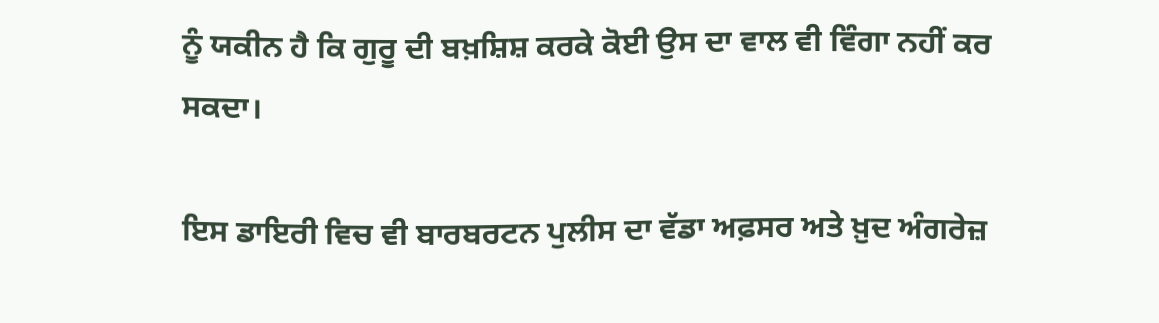ਨੂੰ ਯਕੀਨ ਹੈ ਕਿ ਗੁਰੂ ਦੀ ਬਖ਼ਸ਼ਿਸ਼ ਕਰਕੇ ਕੋਈ ਉਸ ਦਾ ਵਾਲ ਵੀ ਵਿੰਗਾ ਨਹੀਂ ਕਰ ਸਕਦਾ।

ਇਸ ਡਾਇਰੀ ਵਿਚ ਵੀ ਬਾਰਬਰਟਨ ਪੁਲੀਸ ਦਾ ਵੱਡਾ ਅਫ਼ਸਰ ਅਤੇ ਖ਼ੁਦ ਅੰਗਰੇਜ਼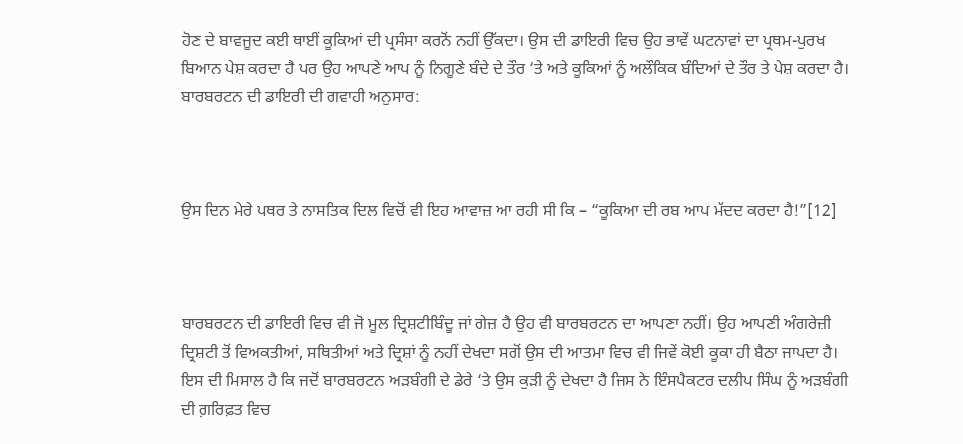ਹੋਣ ਦੇ ਬਾਵਜੂਦ ਕਈ ਥਾਈਂ ਕੂਕਿਆਂ ਦੀ ਪ੍ਰਸੰਸਾ ਕਰਨੋਂ ਨਹੀਂ ਉੱਕਦਾ। ਉਸ ਦੀ ਡਾਇਰੀ ਵਿਚ ਉਹ ਭਾਵੇਂ ਘਟਨਾਵਾਂ ਦਾ ਪ੍ਰਥਮ-ਪੁਰਖ ਬਿਆਨ ਪੇਸ਼ ਕਰਦਾ ਹੈ ਪਰ ਉਹ ਆਪਣੇ ਆਪ ਨੂੰ ਨਿਗੂਣੇ ਬੰਦੇ ਦੇ ਤੌਰ ‘ਤੇ ਅਤੇ ਕੂਕਿਆਂ ਨੂੰ ਅਲੌਕਿਕ ਬੰਦਿਆਂ ਦੇ ਤੌਰ ਤੇ ਪੇਸ਼ ਕਰਦਾ ਹੈ। ਬਾਰਬਰਟਨ ਦੀ ਡਾਇਰੀ ਦੀ ਗਵਾਹੀ ਅਨੁਸਾਰ:



ਉਸ ਦਿਨ ਮੇਰੇ ਪਥਰ ਤੇ ਨਾਸਤਿਕ ਦਿਲ ਵਿਚੋਂ ਵੀ ਇਹ ਆਵਾਜ਼ ਆ ਰਹੀ ਸੀ ਕਿ – “ਕੂਕਿਆ ਦੀ ਰਬ ਆਪ ਮੱਦਦ ਕਰਦਾ ਹੈ!”[12]



ਬਾਰਬਰਟਨ ਦੀ ਡਾਇਰੀ ਵਿਚ ਵੀ ਜੋ ਮੂਲ ਦ੍ਰਿਸ਼ਟੀਬਿੰਦੂ ਜਾਂ ਗੇਜ਼ ਹੈ ਉਹ ਵੀ ਬਾਰਬਰਟਨ ਦਾ ਆਪਣਾ ਨਹੀਂ। ਉਹ ਆਪਣੀ ਅੰਗਰੇਜ਼ੀ ਦ੍ਰਿਸ਼ਟੀ ਤੋਂ ਵਿਅਕਤੀਆਂ, ਸਥਿਤੀਆਂ ਅਤੇ ਦ੍ਰਿਸ਼ਾਂ ਨੂੰ ਨਹੀਂ ਦੇਖਦਾ ਸਗੋਂ ਉਸ ਦੀ ਆਤਮਾ ਵਿਚ ਵੀ ਜਿਵੇਂ ਕੋਈ ਕੂਕਾ ਹੀ ਬੈਠਾ ਜਾਪਦਾ ਹੈ।  ਇਸ ਦੀ ਮਿਸਾਲ ਹੈ ਕਿ ਜਦੋਂ ਬਾਰਬਰਟਨ ਅੜਬੰਗੀ ਦੇ ਡੇਰੇ ‘ਤੇ ਉਸ ਕੁੜੀ ਨੂੰ ਦੇਖਦਾ ਹੈ ਜਿਸ ਨੇ ਇੰਸਪੈਕਟਰ ਦਲੀਪ ਸਿੰਘ ਨੂੰ ਅੜਬੰਗੀ ਦੀ ਗ਼ਰਿਫ਼ਤ ਵਿਚ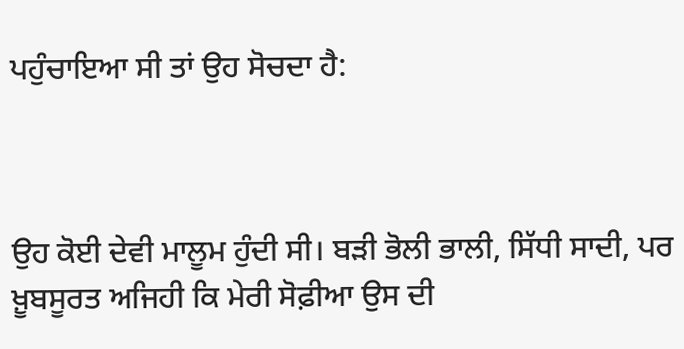ਪਹੁੰਚਾਇਆ ਸੀ ਤਾਂ ਉਹ ਸੋਚਦਾ ਹੈ:



ਉਹ ਕੋਈ ਦੇਵੀ ਮਾਲੂਮ ਹੁੰਦੀ ਸੀ। ਬੜੀ ਭੋਲੀ ਭਾਲੀ, ਸਿੱਧੀ ਸਾਦੀ, ਪਰ ਖ਼ੂਬਸੂਰਤ ਅਜਿਹੀ ਕਿ ਮੇਰੀ ਸੋਫ਼ੀਆ ਉਸ ਦੀ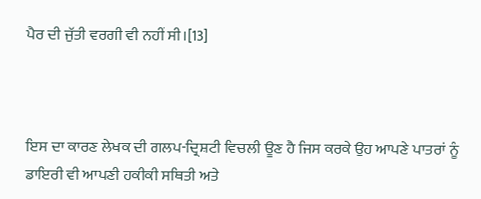ਪੈਰ ਦੀ ਜੁੱਤੀ ਵਰਗੀ ਵੀ ਨਹੀਂ ਸੀ।[13]



ਇਸ ਦਾ ਕਾਰਣ ਲੇਖਕ ਦੀ ਗਲਪ-ਦ੍ਰਿਸ਼ਟੀ ਵਿਚਲੀ ਊਣ ਹੈ ਜਿਸ ਕਰਕੇ ਉਹ ਆਪਣੇ ਪਾਤਰਾਂ ਨੂੰ ਡਾਇਰੀ ਵੀ ਆਪਣੀ ਹਕੀਕੀ ਸਥਿਤੀ ਅਤੇ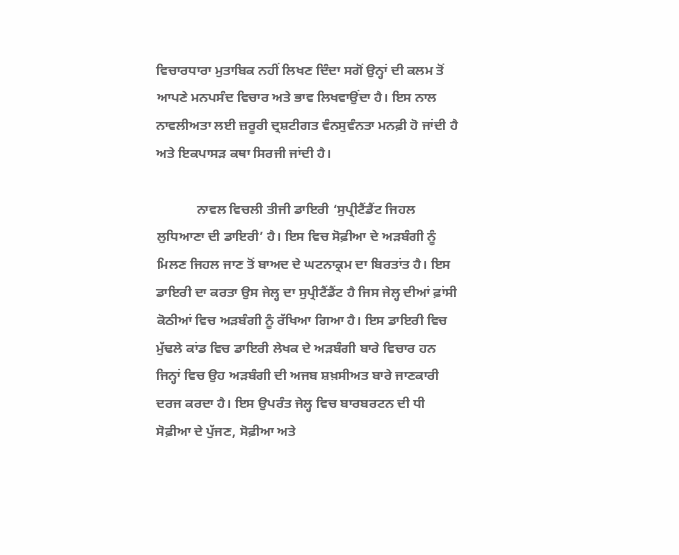ਵਿਚਾਰਧਾਰਾ ਮੁਤਾਬਿਕ ਨਹੀਂ ਲਿਖਣ ਦਿੰਦਾ ਸਗੋਂ ਉਨ੍ਹਾਂ ਦੀ ਕਲਮ ਤੋਂ ਆਪਣੇ ਮਨਪਸੰਦ ਵਿਚਾਰ ਅਤੇ ਭਾਵ ਲਿਖਵਾਉਂਦਾ ਹੈ। ਇਸ ਨਾਲ ਨਾਵਲੀਅਤਾ ਲਈ ਜ਼ਰੂਰੀ ਦ੍ਰਸ਼ਟੀਗਤ ਵੰਨਸੁਵੰਨਤਾ ਮਨਫ਼ੀ ਹੋ ਜਾਂਦੀ ਹੈ ਅਤੇ ਇਕਪਾਸੜ ਕਥਾ ਸਿਰਜੀ ਜਾਂਦੀ ਹੈ।

            ਨਾਵਲ ਵਿਚਲੀ ਤੀਜੀ ਡਾਇਰੀ ‘ਸੁਪ੍ਰੀਟੈਂਡੈਂਟ ਜਿਹਲ ਲੁਧਿਆਣਾ ਦੀ ਡਾਇਰੀ’ ਹੈ। ਇਸ ਵਿਚ ਸੋਫ਼ੀਆ ਦੇ ਅੜਬੰਗੀ ਨੂੰ ਮਿਲਣ ਜਿਹਲ ਜਾਣ ਤੋਂ ਬਾਅਦ ਦੇ ਘਟਨਾਕ੍ਰਮ ਦਾ ਬਿਰਤਾਂਤ ਹੈ। ਇਸ ਡਾਇਰੀ ਦਾ ਕਰਤਾ ਉਸ ਜੇਲ੍ਹ ਦਾ ਸੁਪ੍ਰੀਟੈਂਡੈਂਟ ਹੈ ਜਿਸ ਜੇਲ੍ਹ ਦੀਆਂ ਫ਼ਾਂਸੀ ਕੋਠੀਆਂ ਵਿਚ ਅੜਬੰਗੀ ਨੂੰ ਰੱਖਿਆ ਗਿਆ ਹੈ। ਇਸ ਡਾਇਰੀ ਵਿਚ ਮੁੱਢਲੇ ਕਾਂਡ ਵਿਚ ਡਾਇਰੀ ਲੇਖਕ ਦੇ ਅੜਬੰਗੀ ਬਾਰੇ ਵਿਚਾਰ ਹਨ ਜਿਨ੍ਹਾਂ ਵਿਚ ਉਹ ਅੜਬੰਗੀ ਦੀ ਅਜਬ ਸ਼ਖ਼ਸੀਅਤ ਬਾਰੇ ਜਾਣਕਾਰੀ ਦਰਜ ਕਰਦਾ ਹੈ। ਇਸ ਉਪਰੰਤ ਜੇਲ੍ਹ ਵਿਚ ਬਾਰਬਰਟਨ ਦੀ ਧੀ ਸੋਫ਼ੀਆ ਦੇ ਪੁੱਜਣ, ਸੋਫ਼ੀਆ ਅਤੇ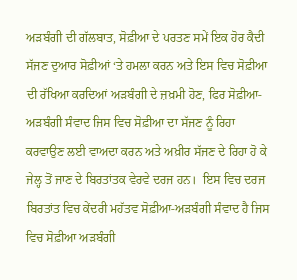ਅੜਬੰਗੀ ਦੀ ਗੱਲਬਾਤ, ਸੋਫ਼ੀਆ ਦੇ ਪਰਤਣ ਸਮੇਂ ਇਕ ਹੋਰ ਕੈਦੀ ਸੱਜਣ ਦੁਆਰ ਸੋਫ਼ੀਆਂ ‘ਤੇ ਹਮਲਾ ਕਰਨ ਅਤੇ ਇਸ ਵਿਚ ਸੋਫ਼ੀਆ ਦੀ ਰੱਖਿਆ ਕਰਦਿਆਂ ਅੜਬੰਗੀ ਦੇ ਜ਼ਖ਼ਮੀ ਹੋਣ, ਫਿਰ ਸੋਫ਼ੀਆ-ਅੜਬੰਗੀ ਸੰਵਾਦ ਜਿਸ ਵਿਚ ਸੋਫ਼ੀਆ ਦਾ ਸੱਜਣ ਨੂੰ ਰਿਹਾ ਕਰਵਾਉਣ ਲਈ ਵਾਅਦਾ ਕਰਨ ਅਤੇ ਅਖ਼ੀਰ ਸੱਜਣ ਦੇ ਰਿਹਾ ਹੋ ਕੇ ਜੇਲ੍ਹ ਤੋਂ ਜਾਣ ਦੇ ਬਿਰਤਾਂਤਕ ਵੇਰਵੇ ਦਰਜ ਹਨ।  ਇਸ ਵਿਚ ਦਰਜ ਬਿਰਤਾਂਤ ਵਿਚ ਕੇਂਦਰੀ ਮਹੱਤਵ ਸੋਫ਼ੀਆ-ਅੜਬੰਗੀ ਸੰਵਾਦ ਹੈ ਜਿਸ ਵਿਚ ਸੋਫ਼ੀਆ ਅੜਬੰਗੀ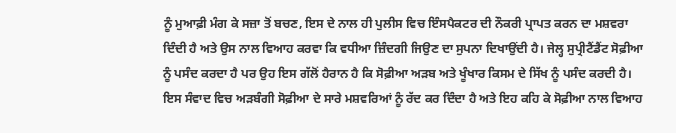ਨੂੰ ਮੁਆਫ਼ੀ ਮੰਗ ਕੇ ਸਜ਼ਾ ਤੋਂ ਬਚਣ, ਇਸ ਦੇ ਨਾਲ ਹੀ ਪੁਲੀਸ ਵਿਚ ਇੰਸਪੈਕਟਰ ਦੀ ਨੌਕਰੀ ਪ੍ਰਾਪਤ ਕਰਨ ਦਾ ਮਸ਼ਵਰਾ ਦਿੰਦੀ ਹੈ ਅਤੇ ਉਸ ਨਾਲ ਵਿਆਹ ਕਰਵਾ ਕਿ ਵਧੀਆ ਜ਼ਿੰਦਗੀ ਜਿਉਣ ਦਾ ਸੁਪਨਾ ਦਿਖਾਉਂਦੀ ਹੈ। ਜੇਲ੍ਹ ਸੁਪ੍ਰੀਟੈਂਡੈਂਟ ਸੋਫ਼ੀਆ ਨੂੰ ਪਸੰਦ ਕਰਦਾ ਹੈ ਪਰ ਉਹ ਇਸ ਗੱਲੋਂ ਹੈਰਾਨ ਹੈ ਕਿ ਸੋਫ਼ੀਆ ਅੜਬ ਅਤੇ ਖੂੰਖਾਰ ਕਿਸਮ ਦੇ ਸਿੱਖ ਨੂੰ ਪਸੰਦ ਕਰਦੀ ਹੈ। ਇਸ ਸੰਵਾਦ ਵਿਚ ਅੜਬੰਗੀ ਸੋਫ਼ੀਆ ਦੇ ਸਾਰੇ ਮਸ਼ਵਰਿਆਂ ਨੂੰ ਰੱਦ ਕਰ ਦਿੰਦਾ ਹੈ ਅਤੇ ਇਹ ਕਹਿ ਕੇ ਸੋਫ਼ੀਆ ਨਾਲ ਵਿਆਹ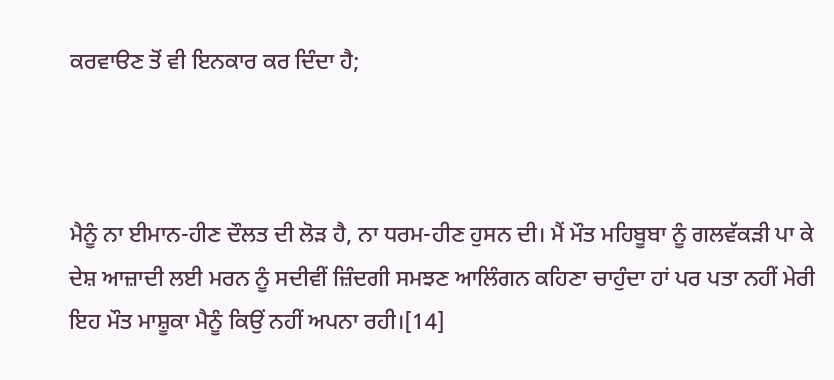ਕਰਵਾੳਣ ਤੋਂ ਵੀ ਇਨਕਾਰ ਕਰ ਦਿੰਦਾ ਹੈ;



ਮੈਨੂੰ ਨਾ ਈਮਾਨ-ਹੀਣ ਦੌਲਤ ਦੀ ਲੋੜ ਹੈ, ਨਾ ਧਰਮ-ਹੀਣ ਹੁਸਨ ਦੀ। ਮੈਂ ਮੌਤ ਮਹਿਬੂਬਾ ਨੂੰ ਗਲਵੱਕੜੀ ਪਾ ਕੇ ਦੇਸ਼ ਆਜ਼ਾਦੀ ਲਈ ਮਰਨ ਨੂੰ ਸਦੀਵੀਂ ਜ਼ਿੰਦਗੀ ਸਮਝਣ ਆਲਿੰਗਨ ਕਹਿਣਾ ਚਾਹੁੰਦਾ ਹਾਂ ਪਰ ਪਤਾ ਨਹੀਂ ਮੇਰੀ ਇਹ ਮੌਤ ਮਾਸ਼ੂਕਾ ਮੈਨੂੰ ਕਿਉਂ ਨਹੀਂ ਅਪਨਾ ਰਹੀ।[14]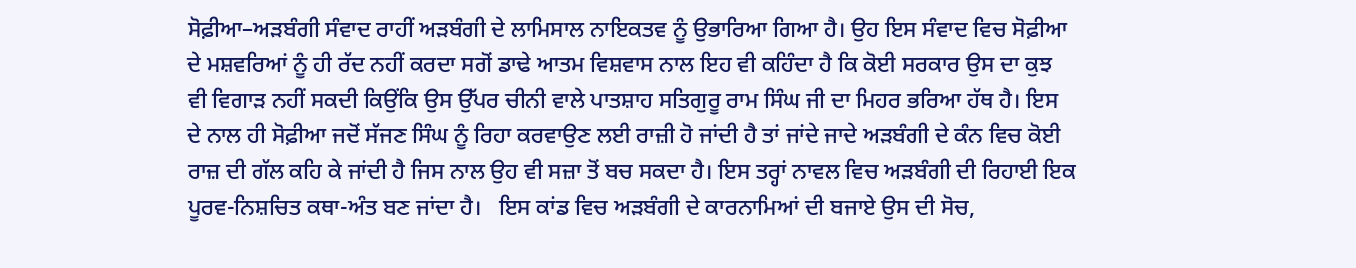ਸੋਫ਼ੀਆ–ਅੜਬੰਗੀ ਸੰਵਾਦ ਰਾਹੀਂ ਅੜਬੰਗੀ ਦੇ ਲਾਮਿਸਾਲ ਨਾਇਕਤਵ ਨੂੰ ਉਭਾਰਿਆ ਗਿਆ ਹੈ। ਉਹ ਇਸ ਸੰਵਾਦ ਵਿਚ ਸੋਫ਼ੀਆ ਦੇ ਮਸ਼ਵਰਿਆਂ ਨੂੰ ਹੀ ਰੱਦ ਨਹੀਂ ਕਰਦਾ ਸਗੋਂ ਡਾਢੇ ਆਤਮ ਵਿਸ਼ਵਾਸ ਨਾਲ ਇਹ ਵੀ ਕਹਿੰਦਾ ਹੈ ਕਿ ਕੋਈ ਸਰਕਾਰ ਉਸ ਦਾ ਕੁਝ ਵੀ ਵਿਗਾੜ ਨਹੀਂ ਸਕਦੀ ਕਿਉਂਕਿ ਉਸ ਉੱਪਰ ਚੀਨੀ ਵਾਲੇ ਪਾਤਸ਼ਾਹ ਸਤਿਗੁਰੂ ਰਾਮ ਸਿੰਘ ਜੀ ਦਾ ਮਿਹਰ ਭਰਿਆ ਹੱਥ ਹੈ। ਇਸ ਦੇ ਨਾਲ ਹੀ ਸੋਫ਼ੀਆ ਜਦੋਂ ਸੱਜਣ ਸਿੰਘ ਨੂੰ ਰਿਹਾ ਕਰਵਾਉਣ ਲਈ ਰਾਜ਼ੀ ਹੋ ਜਾਂਦੀ ਹੈ ਤਾਂ ਜਾਂਦੇ ਜਾਦੇ ਅੜਬੰਗੀ ਦੇ ਕੰਨ ਵਿਚ ਕੋਈ ਰਾਜ਼ ਦੀ ਗੱਲ ਕਹਿ ਕੇ ਜਾਂਦੀ ਹੈ ਜਿਸ ਨਾਲ ਉਹ ਵੀ ਸਜ਼ਾ ਤੋਂ ਬਚ ਸਕਦਾ ਹੈ। ਇਸ ਤਰ੍ਹਾਂ ਨਾਵਲ ਵਿਚ ਅੜਬੰਗੀ ਦੀ ਰਿਹਾਈ ਇਕ ਪੂਰਵ-ਨਿਸ਼ਚਿਤ ਕਥਾ-ਅੰਤ ਬਣ ਜਾਂਦਾ ਹੈ।   ਇਸ ਕਾਂਡ ਵਿਚ ਅੜਬੰਗੀ ਦੇ ਕਾਰਨਾਮਿਆਂ ਦੀ ਬਜਾਏ ਉਸ ਦੀ ਸੋਚ,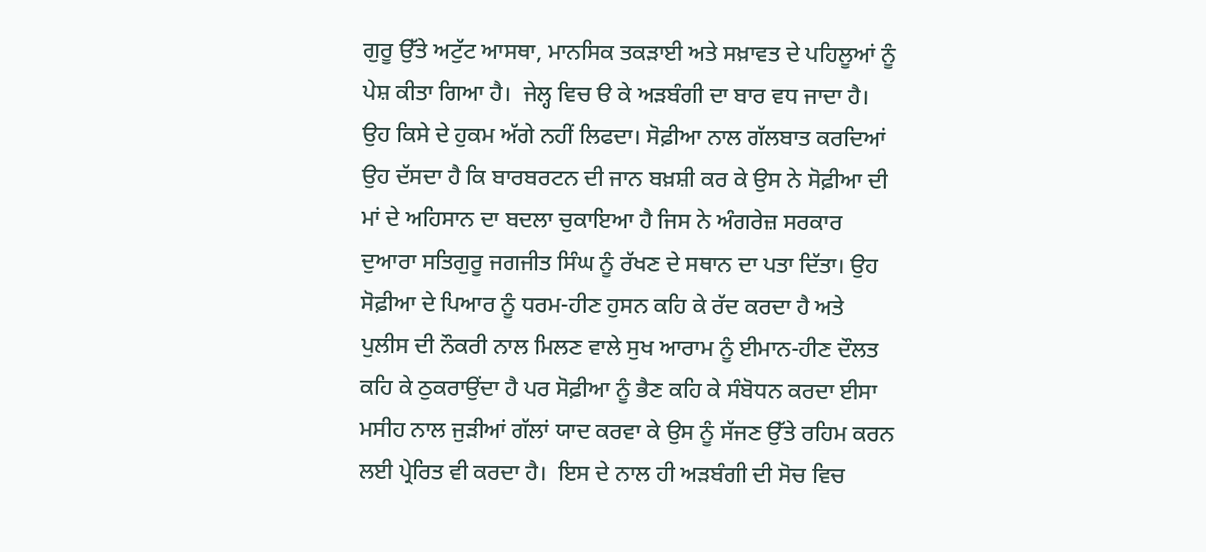ਗੁਰੂ ਉੱਤੇ ਅਟੁੱਟ ਆਸਥਾ, ਮਾਨਸਿਕ ਤਕੜਾਈ ਅਤੇ ਸਖ਼ਾਵਤ ਦੇ ਪਹਿਲੂਆਂ ਨੂੰ ਪੇਸ਼ ਕੀਤਾ ਗਿਆ ਹੈ।  ਜੇਲ੍ਹ ਵਿਚ ੳ ਕੇ ਅੜਬੰਗੀ ਦਾ ਬਾਰ ਵਧ ਜਾਦਾ ਹੈ। ਉਹ ਕਿਸੇ ਦੇ ਹੁਕਮ ਅੱਗੇ ਨਹੀਂ ਲਿਫਦਾ। ਸੋਫ਼ੀਆ ਨਾਲ ਗੱਲਬਾਤ ਕਰਦਿਆਂ ਉਹ ਦੱਸਦਾ ਹੈ ਕਿ ਬਾਰਬਰਟਨ ਦੀ ਜਾਨ ਬਖ਼ਸ਼ੀ ਕਰ ਕੇ ਉਸ ਨੇ ਸੋਫ਼ੀਆ ਦੀ ਮਾਂ ਦੇ ਅਹਿਸਾਨ ਦਾ ਬਦਲਾ ਚੁਕਾਇਆ ਹੈ ਜਿਸ ਨੇ ਅੰਗਰੇਜ਼ ਸਰਕਾਰ ਦੁਆਰਾ ਸਤਿਗੁਰੂ ਜਗਜੀਤ ਸਿੰਘ ਨੂੰ ਰੱਖਣ ਦੇ ਸਥਾਨ ਦਾ ਪਤਾ ਦਿੱਤਾ। ਉਹ ਸੋਫ਼ੀਆ ਦੇ ਪਿਆਰ ਨੂੰ ਧਰਮ-ਹੀਣ ਹੁਸਨ ਕਹਿ ਕੇ ਰੱਦ ਕਰਦਾ ਹੈ ਅਤੇ ਪੁਲੀਸ ਦੀ ਨੌਕਰੀ ਨਾਲ ਮਿਲਣ ਵਾਲੇ ਸੁਖ ਆਰਾਮ ਨੂੰ ਈਮਾਨ-ਹੀਣ ਦੌਲਤ ਕਹਿ ਕੇ ਠੁਕਰਾਉਂਦਾ ਹੈ ਪਰ ਸੋਫ਼ੀਆ ਨੂੰ ਭੈਣ ਕਹਿ ਕੇ ਸੰਬੋਧਨ ਕਰਦਾ ਈਸਾ ਮਸੀਹ ਨਾਲ ਜੁੜੀਆਂ ਗੱਲਾਂ ਯਾਦ ਕਰਵਾ ਕੇ ਉਸ ਨੂੰ ਸੱਜਣ ਉੱਤੇ ਰਹਿਮ ਕਰਨ ਲਈ ਪ੍ਰੇਰਿਤ ਵੀ ਕਰਦਾ ਹੈ।  ਇਸ ਦੇ ਨਾਲ ਹੀ ਅੜਬੰਗੀ ਦੀ ਸੋਚ ਵਿਚ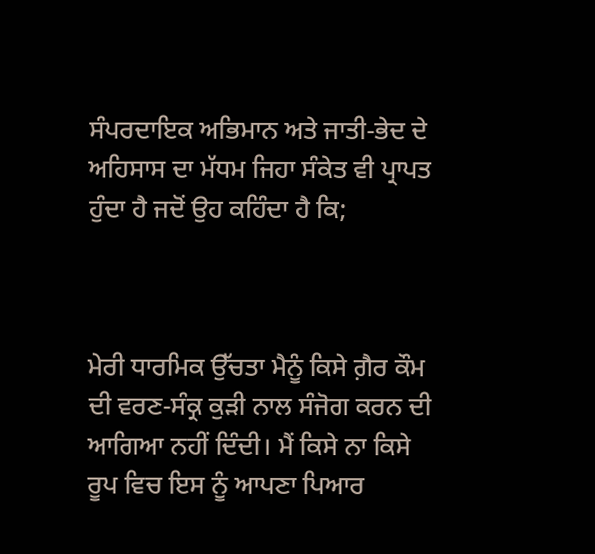ਸੰਪਰਦਾਇਕ ਅਭਿਮਾਨ ਅਤੇ ਜਾਤੀ-ਭੇਦ ਦੇ ਅਹਿਸਾਸ ਦਾ ਮੱਧਮ ਜਿਹਾ ਸੰਕੇਤ ਵੀ ਪ੍ਰਾਪਤ ਹੁੰਦਾ ਹੈ ਜਦੋਂ ਉਹ ਕਹਿੰਦਾ ਹੈ ਕਿ;



ਮੇਰੀ ਧਾਰਮਿਕ ਉੱਚਤਾ ਮੈਨੂੰ ਕਿਸੇ ਗ਼ੈਰ ਕੌਮ ਦੀ ਵਰਣ-ਸੰਕ੍ਰ ਕੁੜੀ ਨਾਲ ਸੰਜੋਗ ਕਰਨ ਦੀ ਆਗਿਆ ਨਹੀਂ ਦਿੰਦੀ। ਮੈਂ ਕਿਸੇ ਨਾ ਕਿਸੇ ਰੂਪ ਵਿਚ ਇਸ ਨੂੰ ਆਪਣਾ ਪਿਆਰ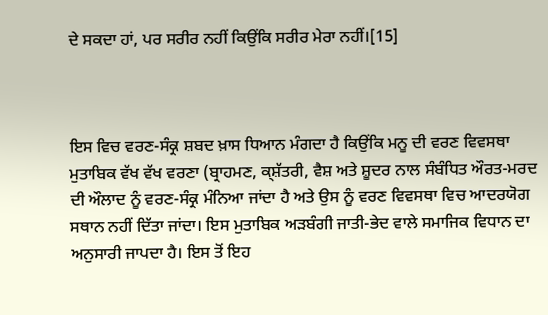ਦੇ ਸਕਦਾ ਹਾਂ, ਪਰ ਸਰੀਰ ਨਹੀਂ ਕਿਉਂਕਿ ਸਰੀਰ ਮੇਰਾ ਨਹੀਂ।[15]



ਇਸ ਵਿਚ ਵਰਣ-ਸੰਕ੍ਰ ਸ਼ਬਦ ਖ਼ਾਸ ਧਿਆਨ ਮੰਗਦਾ ਹੈ ਕਿਉਂਕਿ ਮਨੂ ਦੀ ਵਰਣ ਵਿਵਸਥਾ ਮੁਤਾਬਿਕ ਵੱਖ ਵੱਖ ਵਰਣਾ (ਬ੍ਰਾਹਮਣ, ਕ੍ਸ਼ੱਤਰੀ, ਵੈਸ਼ ਅਤੇ ਸ਼ੂਦਰ ਨਾਲ ਸੰਬੰਧਿਤ ਔਰਤ-ਮਰਦ ਦੀ ਔਲਾਦ ਨੂੰ ਵਰਣ-ਸੰਕ੍ਰ ਮੰਨਿਆ ਜਾਂਦਾ ਹੈ ਅਤੇ ਉਸ ਨੂੰ ਵਰਣ ਵਿਵਸਥਾ ਵਿਚ ਆਦਰਯੋਗ ਸਥਾਨ ਨਹੀਂ ਦਿੱਤਾ ਜਾਂਦਾ। ਇਸ ਮੁਤਾਬਿਕ ਅੜਬੰਗੀ ਜਾਤੀ-ਭੇਦ ਵਾਲੇ ਸਮਾਜਿਕ ਵਿਧਾਨ ਦਾ ਅਨੁਸਾਰੀ ਜਾਪਦਾ ਹੈ। ਇਸ ਤੋਂ ਇਹ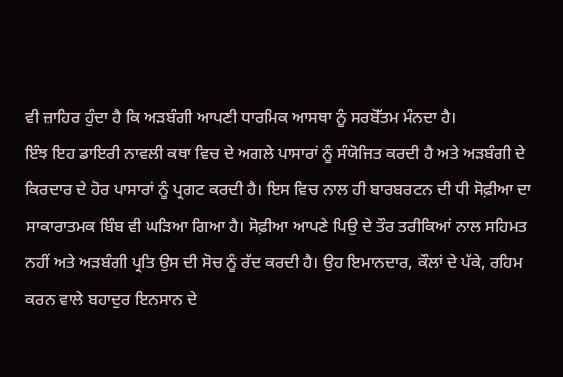ਵੀ ਜ਼ਾਹਿਰ ਹੁੰਦਾ ਹੈ ਕਿ ਅੜਬੰਗੀ ਆਪਣੀ ਧਾਰਮਿਕ ਆਸਥਾ ਨੂੰ ਸਰਬੋੱਤਮ ਮੰਨਦਾ ਹੈ।                       ਇੰਝ ਇਹ ਡਾਇਰੀ ਨਾਵਲੀ ਕਥਾ ਵਿਚ ਦੇ ਅਗਲੇ ਪਾਸਾਰਾਂ ਨੂੰ ਸੰਯੋਜਿਤ ਕਰਦੀ ਹੈ ਅਤੇ ਅੜਬੰਗੀ ਦੇ ਕਿਰਦਾਰ ਦੇ ਹੋਰ ਪਾਸਾਰਾਂ ਨੂੰ ਪ੍ਰਗਟ ਕਰਦੀ ਹੈ। ਇਸ ਵਿਚ ਨਾਲ ਹੀ ਬਾਰਬਰਟਨ ਦੀ ਧੀ ਸੋਫ਼ੀਆ ਦਾ ਸਾਕਾਰਾਤਮਕ ਬਿੰਬ ਵੀ ਘੜਿਆ ਗਿਆ ਹੈ। ਸੋਫ਼ੀਆ ਆਪਣੇ ਪਿਉ ਦੇ ਤੌਰ ਤਰੀਕਿਆਂ ਨਾਲ ਸਹਿਮਤ ਨਹੀਂ ਅਤੇ ਅੜਬੰਗੀ ਪ੍ਰਤਿ ਉਸ ਦੀ ਸੋਚ ਨੂੰ ਰੱਦ ਕਰਦੀ ਹੈ। ਉਹ ਇਮਾਨਦਾਰ, ਕੌਲਾਂ ਦੇ ਪੱਕੇ, ਰਹਿਮ ਕਰਨ ਵਾਲੇ ਬਹਾਦੁਰ ਇਨਸਾਨ ਦੇ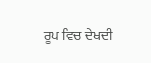ਰੂਪ ਵਿਚ ਦੇਖਦੀ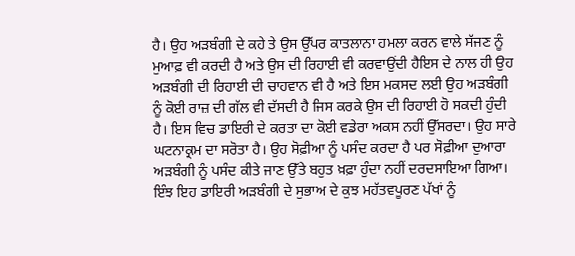ਹੈ। ਉਹ ਅੜਬੰਗੀ ਦੇ ਕਹੇ ਤੇ ਉਸ ਉੱਪਰ ਕਾਤਲਾਨਾ ਹਮਲਾ ਕਰਨ ਵਾਲੇ ਸੱਜਣ ਨੂੰ ਮੁਆਫ਼ ਵੀ ਕਰਦੀ ਹੈ ਅਤੇ ਉਸ ਦੀ ਰਿਹਾਈ ਵੀ ਕਰਵਾਉਂਦੀ ਹੈਇਸ ਦੇ ਨਾਲ ਹੀ ਉਹ ਅੜਬੰਗੀ ਦੀ ਰਿਹਾਈ ਦੀ ਚਾਹਵਾਨ ਵੀ ਹੈ ਅਤੇ ਇਸ ਮਕਸਦ ਲਈ ਉਹ ਅੜਬੰਗੀ ਨੂੰ ਕੋਈ ਰਾਜ਼ ਦੀ ਗੱਲ ਵੀ ਦੱਸਦੀ ਹੈ ਜਿਸ ਕਰਕੇ ਉਸ ਦੀ ਰਿਹਾਈ ਹੋ ਸਕਦੀ ਹੁੰਦੀ ਹੈ। ਇਸ ਵਿਚ ਡਾਇਰੀ ਦੇ ਕਰਤਾ ਦਾ ਕੋਈ ਵਡੇਰਾ ਅਕਸ ਨਹੀਂ ਉੱਸਰਦਾ। ਉਹ ਸਾਰੇ ਘਟਨਾਕ੍ਰਮ ਦਾ ਸਰੋਤਾ ਹੈ। ਉਹ ਸੋਫ਼ੀਆ ਨੂੰ ਪਸੰਦ ਕਰਦਾ ਹੈ ਪਰ ਸੋਫ਼ੀਆ ਦੁਆਰਾ ਅੜਬੰਗੀ ਨੂੰ ਪਸੰਦ ਕੀਤੇ ਜਾਣ ਉੱਤੇ ਬਹੁਤ ਖ਼ਫ਼ਾ ਹੁੰਦਾ ਨਹੀਂ ਦਰਦਸਾਇਆ ਗਿਆ। ਇੰਝ ਇਹ ਡਾਇਰੀ ਅੜਬੰਗੀ ਦੇ ਸੁਭਾਅ ਦੇ ਕੁਝ ਮਹੱਤਵਪੂਰਣ ਪੱਖਾਂ ਨੂੰ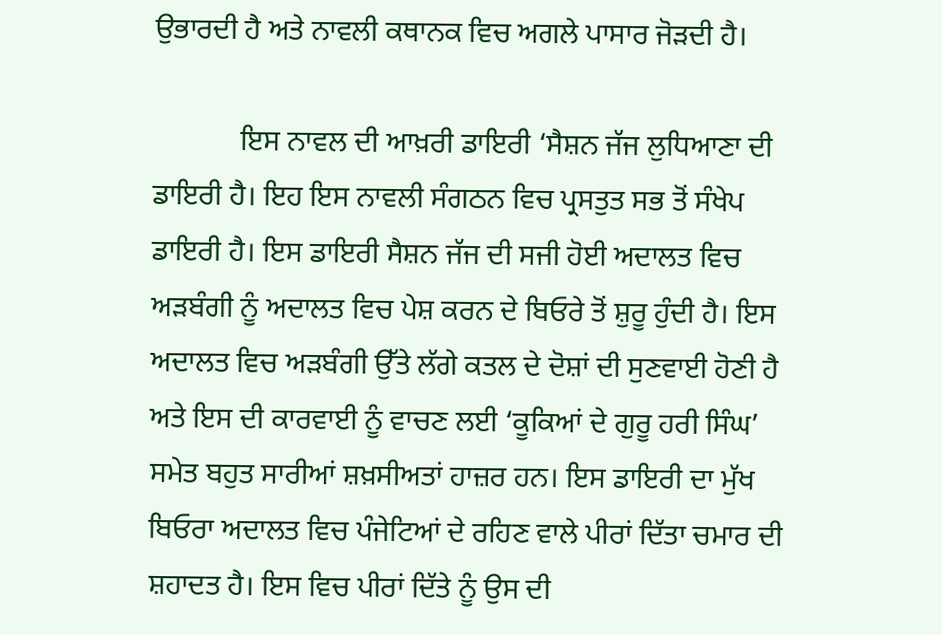ਉਭਾਰਦੀ ਹੈ ਅਤੇ ਨਾਵਲੀ ਕਥਾਨਕ ਵਿਚ ਅਗਲੇ ਪਾਸਾਰ ਜੋੜਦੀ ਹੈ।

            ਇਸ ਨਾਵਲ ਦੀ ਆਖ਼ਰੀ ਡਾਇਰੀ ‘ਸੈਸ਼ਨ ਜੱਜ ਲੁਧਿਆਣਾ ਦੀ ਡਾਇਰੀ ਹੈ। ਇਹ ਇਸ ਨਾਵਲੀ ਸੰਗਠਨ ਵਿਚ ਪ੍ਰਸਤੁਤ ਸਭ ਤੋਂ ਸੰਖੇਪ ਡਾਇਰੀ ਹੈ। ਇਸ ਡਾਇਰੀ ਸੈਸ਼ਨ ਜੱਜ ਦੀ ਸਜੀ ਹੋਈ ਅਦਾਲਤ ਵਿਚ ਅੜਬੰਗੀ ਨੂੰ ਅਦਾਲਤ ਵਿਚ ਪੇਸ਼ ਕਰਨ ਦੇ ਬਿਓਰੇ ਤੋਂ ਸ਼ੁਰੂ ਹੁੰਦੀ ਹੈ। ਇਸ ਅਦਾਲਤ ਵਿਚ ਅੜਬੰਗੀ ਉੱਤੇ ਲੱਗੇ ਕਤਲ ਦੇ ਦੋਸ਼ਾਂ ਦੀ ਸੁਣਵਾਈ ਹੋਣੀ ਹੈ ਅਤੇ ਇਸ ਦੀ ਕਾਰਵਾਈ ਨੂੰ ਵਾਚਣ ਲਈ ‘ਕੂਕਿਆਂ ਦੇ ਗੁਰੂ ਹਰੀ ਸਿੰਘ’ ਸਮੇਤ ਬਹੁਤ ਸਾਰੀਆਂ ਸ਼ਖ਼ਸੀਅਤਾਂ ਹਾਜ਼ਰ ਹਨ। ਇਸ ਡਾਇਰੀ ਦਾ ਮੁੱਖ ਬਿਓਰਾ ਅਦਾਲਤ ਵਿਚ ਪੰਜੇਟਿਆਂ ਦੇ ਰਹਿਣ ਵਾਲੇ ਪੀਰਾਂ ਦਿੱਤਾ ਚਮਾਰ ਦੀ ਸ਼ਹਾਦਤ ਹੈ। ਇਸ ਵਿਚ ਪੀਰਾਂ ਦਿੱਤੇ ਨੂੰ ਉਸ ਦੀ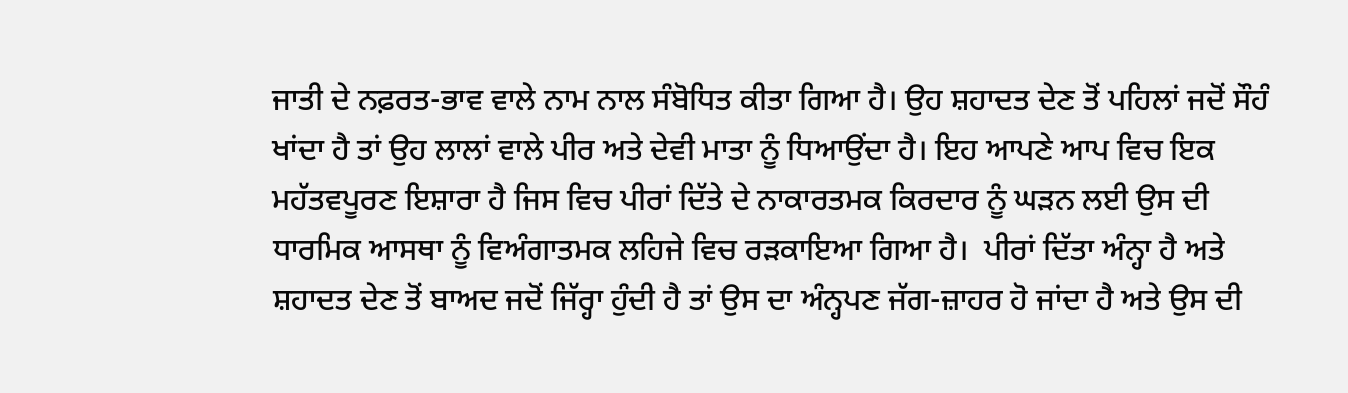ਜਾਤੀ ਦੇ ਨਫ਼ਰਤ-ਭਾਵ ਵਾਲੇ ਨਾਮ ਨਾਲ ਸੰਬੋਧਿਤ ਕੀਤਾ ਗਿਆ ਹੈ। ਉਹ ਸ਼ਹਾਦਤ ਦੇਣ ਤੋਂ ਪਹਿਲਾਂ ਜਦੋਂ ਸੌਹੰ ਖਾਂਦਾ ਹੈ ਤਾਂ ਉਹ ਲਾਲਾਂ ਵਾਲੇ ਪੀਰ ਅਤੇ ਦੇਵੀ ਮਾਤਾ ਨੂੰ ਧਿਆਉਂਦਾ ਹੈ। ਇਹ ਆਪਣੇ ਆਪ ਵਿਚ ਇਕ ਮਹੱਤਵਪੂਰਣ ਇਸ਼ਾਰਾ ਹੈ ਜਿਸ ਵਿਚ ਪੀਰਾਂ ਦਿੱਤੇ ਦੇ ਨਾਕਾਰਤਮਕ ਕਿਰਦਾਰ ਨੂੰ ਘੜਨ ਲਈ ਉਸ ਦੀ ਧਾਰਮਿਕ ਆਸਥਾ ਨੂੰ ਵਿਅੰਗਾਤਮਕ ਲਹਿਜੇ ਵਿਚ ਰੜਕਾਇਆ ਗਿਆ ਹੈ।  ਪੀਰਾਂ ਦਿੱਤਾ ਅੰਨ੍ਹਾ ਹੈ ਅਤੇ ਸ਼ਹਾਦਤ ਦੇਣ ਤੋਂ ਬਾਅਦ ਜਦੋਂ ਜਿੱਰ੍ਹਾ ਹੁੰਦੀ ਹੈ ਤਾਂ ਉਸ ਦਾ ਅੰਨ੍ਹਪਣ ਜੱਗ-ਜ਼ਾਹਰ ਹੋ ਜਾਂਦਾ ਹੈ ਅਤੇ ਉਸ ਦੀ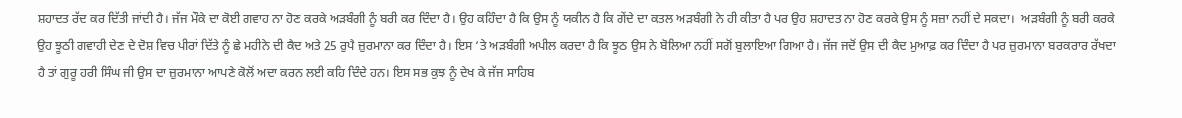ਸ਼ਹਾਦਤ ਰੱਦ ਕਰ ਦਿੱਤੀ ਜਾਂਦੀ ਹੈ। ਜੱਜ ਮੌਕੇ ਦਾ ਕੋਈ ਗਵਾਹ ਨਾ ਹੋਣ ਕਰਕੇ ਅੜਬੰਗੀ ਨੂੰ ਬਰੀ ਕਰ ਦਿੰਦਾ ਹੈ। ਉਹ ਕਹਿੰਦਾ ਹੈ ਕਿ ਉਸ ਨੂੰ ਯਕੀਨ ਹੈ ਕਿ ਗੇਂਦੇ ਦਾ ਕਤਲ ਅੜਬੰਗੀ ਨੇ ਹੀ ਕੀਤਾ ਹੈ ਪਰ ਉਹ ਸ਼ਹਾਦਤ ਨਾ ਹੋਣ ਕਰਕੇ ਉਸ ਨੂੰ ਸਜ਼ਾ ਨਹੀਂ ਦੇ ਸਕਦਾ।  ਅੜਬੰਗੀ ਨੂੰ ਬਰੀ ਕਰਕੇ ਉਹ ਝੂਠੀ ਗਵਾਹੀ ਦੇਣ ਦੇ ਦੋਸ਼ ਵਿਚ ਪੀਰਾਂ ਦਿੱਤੇ ਨੂੰ ਛੇ ਮਹੀਨੇ ਦੀ ਕੈਦ ਅਤੇ 25 ਰੁਪੈ ਜ਼ੁਰਮਾਨਾ ਕਰ ਦਿੰਦਾ ਹੈ। ਇਸ ‘ਤੇ ਅੜਬੰਗੀ ਅਪੀਲ ਕਰਦਾ ਹੈ ਕਿ ਝੂਠ ਉਸ ਨੇ ਬੋਲਿਆ ਨਹੀਂ ਸਗੋਂ ਬੁਲਾਇਆ ਗਿਆ ਹੈ। ਜੱਜ ਜਦੋਂ ਉਸ ਦੀ ਕੈਦ ਮੁਆਫ਼ ਕਰ ਦਿੰਦਾ ਹੈ ਪਰ ਜ਼ੁਰਮਾਨਾ ਬਰਕਰਾਰ ਰੱਖਦਾ ਹੈ ਤਾਂ ਗੁਰੂ ਹਰੀ ਸਿੰਘ ਜੀ ਉਸ ਦਾ ਜ਼ੁਰਮਾਨਾ ਆਪਣੇ ਕੋਲੋਂ ਅਦਾ ਕਰਨ ਲਈ ਕਹਿ ਦਿੰਦੇ ਹਨ। ਇਸ ਸਭ ਕੁਝ ਨੂੰ ਦੇਖ ਕੇ ਜੱਜ ਸਾਹਿਬ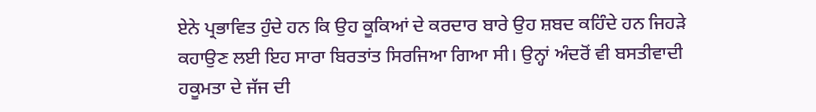ਏਨੇ ਪ੍ਰਭਾਵਿਤ ਹੁੰਦੇ ਹਨ ਕਿ ਉਹ ਕੂਕਿਆਂ ਦੇ ਕਰਦਾਰ ਬਾਰੇ ਉਹ ਸ਼ਬਦ ਕਹਿੰਦੇ ਹਨ ਜਿਹੜੇ ਕਹਾਉਣ ਲਈ ਇਹ ਸਾਰਾ ਬਿਰਤਾਂਤ ਸਿਰਜਿਆ ਗਿਆ ਸੀ। ਉਨ੍ਹਾਂ ਅੰਦਰੋਂ ਵੀ ਬਸਤੀਵਾਦੀ ਹਕੂਮਤਾ ਦੇ ਜੱਜ ਦੀ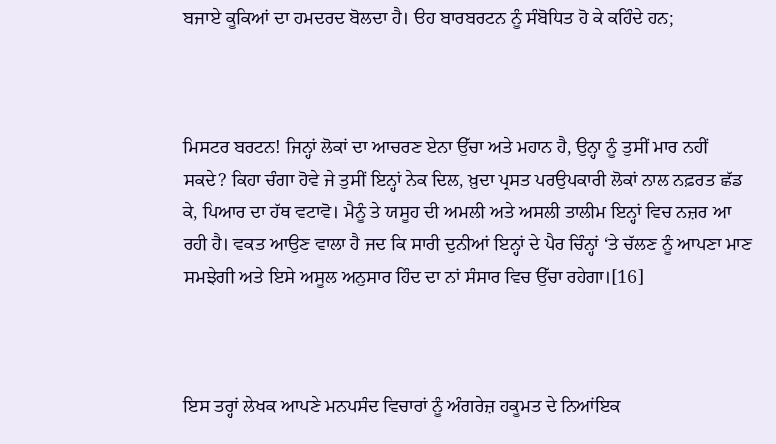ਬਜਾਏ ਕੂਕਿਆਂ ਦਾ ਹਮਦਰਦ ਬੋਲਦਾ ਹੈ। ੳਹ ਬਾਰਬਰਟਨ ਨੂੰ ਸੰਬੋਧਿਤ ਹੋ ਕੇ ਕਹਿੰਦੇ ਹਨ;



ਮਿਸਟਰ ਬਰਟਨ! ਜਿਨ੍ਹਾਂ ਲੋਕਾਂ ਦਾ ਆਚਰਣ ਏਨਾ ਉੱਚਾ ਅਤੇ ਮਹਾਨ ਹੈ, ਉਨ੍ਹਾ ਨੂੰ ਤੁਸੀਂ ਮਾਰ ਨਹੀਂ ਸਕਦੇ? ਕਿਹਾ ਚੰਗਾ ਹੋਵੇ ਜੇ ਤੁਸੀਂ ਇਨ੍ਹਾਂ ਨੇਕ ਦਿਲ, ਖ਼ੁਦਾ ਪ੍ਰਸਤ ਪਰਉਪਕਾਰੀ ਲੋਕਾਂ ਨਾਲ ਨਫ਼ਰਤ ਛੱਡ ਕੇ, ਪਿਆਰ ਦਾ ਹੱਥ ਵਟਾਵੋ। ਮੈਨੂੰ ਤੇ ਯਸੂਹ ਦੀ ਅਮਲੀ ਅਤੇ ਅਸਲੀ ਤਾਲੀਮ ਇਨ੍ਹਾਂ ਵਿਚ ਨਜ਼ਰ ਆ ਰਹੀ ਹੈ। ਵਕਤ ਆਉਣ ਵਾਲਾ ਹੈ ਜਦ ਕਿ ਸਾਰੀ ਦੁਨੀਆਂ ਇਨ੍ਹਾਂ ਦੇ ਪੈਰ ਚਿੰਨ੍ਹਾਂ ‘ਤੇ ਚੱਲਣ ਨੂੰ ਆਪਣਾ ਮਾਣ ਸਮਝੇਗੀ ਅਤੇ ਇਸੇ ਅਸੂਲ ਅਨੁਸਾਰ ਹਿੰਦ ਦਾ ਨਾਂ ਸੰਸਾਰ ਵਿਚ ਉੱਚਾ ਰਹੇਗਾ।[16]



ਇਸ ਤਰ੍ਹਾਂ ਲੇਖਕ ਆਪਣੇ ਮਨਪਸੰਦ ਵਿਚਾਰਾਂ ਨੂੰ ਅੰਗਰੇਜ਼ ਹਕੂਮਤ ਦੇ ਨਿਆਂਇਕ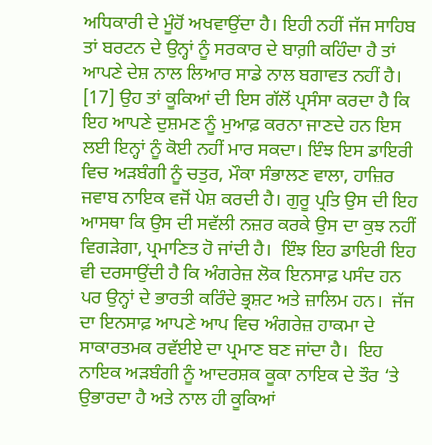ਅਧਿਕਾਰੀ ਦੇ ਮੂੰਹੋਂ ਅਖਵਾਉਂਦਾ ਹੈ। ਇਹੀ ਨਹੀਂ ਜੱਜ ਸਾਹਿਬ ਤਾਂ ਬਰਟਨ ਦੇ ਉਨ੍ਹਾਂ ਨੂੰ ਸਰਕਾਰ ਦੇ ਬਾਗ਼ੀ ਕਹਿੰਦਾ ਹੈ ਤਾਂ ਆਪਣੇ ਦੇਸ਼ ਨਾਲ ਲਿਆਰ ਸਾਡੇ ਨਾਲ ਬਗਾਵਤ ਨਹੀਂ ਹੈ। [17] ਉਹ ਤਾਂ ਕੂਕਿਆਂ ਦੀ ਇਸ ਗੱਲੋਂ ਪ੍ਰਸੰਸਾ ਕਰਦਾ ਹੈ ਕਿ ਇਹ ਆਪਣੇ ਦੁਸ਼ਮਣ ਨੂੰ ਮੁਆਫ਼ ਕਰਨਾ ਜਾਣਦੇ ਹਨ ਇਸ ਲਈ ਇਨ੍ਹਾਂ ਨੂੰ ਕੋਈ ਨਹੀਂ ਮਾਰ ਸਕਦਾ। ਇੰਝ ਇਸ ਡਾਇਰੀ  ਵਿਚ ਅੜਬੰਗੀ ਨੂੰ ਚਤੁਰ, ਮੌਕਾ ਸੰਭਾਲਣ ਵਾਲਾ, ਹਾਜ਼ਿਰ ਜਵਾਬ ਨਾਇਕ ਵਜੋਂ ਪੇਸ਼ ਕਰਦੀ ਹੈ। ਗੁਰੂ ਪ੍ਰਤਿ ਉਸ ਦੀ ਇਹ ਆਸਥਾ ਕਿ ਉਸ ਦੀ ਸਵੱਲੀ ਨਜ਼ਰ ਕਰਕੇ ਉਸ ਦਾ ਕੁਝ ਨਹੀਂ ਵਿਗੜੇਗਾ, ਪ੍ਰਮਾਣਿਤ ਹੋ ਜਾਂਦੀ ਹੈ।  ਇੰਝ ਇਹ ਡਾਇਰੀ ਇਹ ਵੀ ਦਰਸਾਉਂਦੀ ਹੈ ਕਿ ਅੰਗਰੇਜ਼ ਲੋਕ ਇਨਸਾਫ਼ ਪਸੰਦ ਹਨ ਪਰ ਉਨ੍ਹਾਂ ਦੇ ਭਾਰਤੀ ਕਰਿੰਦੇ ਭ੍ਰਸ਼ਟ ਅਤੇ ਜ਼ਾਲਿਮ ਹਨ।  ਜੱਜ ਦਾ ਇਨਸਾਫ਼ ਆਪਣੇ ਆਪ ਵਿਚ ਅੰਗਰੇਜ਼ ਹਾਕਮਾ ਦੇ ਸਾਕਾਰਤਮਕ ਰਵੱਈਏ ਦਾ ਪ੍ਰਮਾਣ ਬਣ ਜਾਂਦਾ ਹੈ।  ਇਹ ਨਾਇਕ ਅੜਬੰਗੀ ਨੂੰ ਆਦਰਸ਼ਕ ਕੂਕਾ ਨਾਇਕ ਦੇ ਤੌਰ ‘ਤੇ ਉਭਾਰਦਾ ਹੈ ਅਤੇ ਨਾਲ ਹੀ ਕੂਕਿਆਂ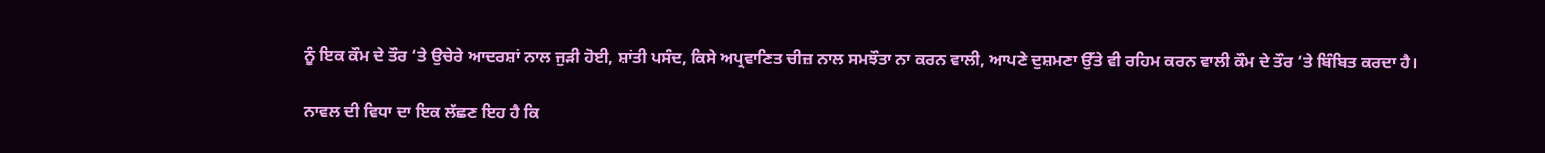ਨੂੰ ਇਕ ਕੌਮ ਦੇ ਤੌਰ ‘ਤੇ ਉਚੇਰੇ ਆਦਰਸ਼ਾਂ ਨਾਲ ਜੁੜੀ ਹੋਈ, ਸ਼ਾਂਤੀ ਪਸੰਦ, ਕਿਸੇ ਅਪ੍ਰਵਾਣਿਤ ਚੀਜ਼ ਨਾਲ ਸਮਝੌਤਾ ਨਾ ਕਰਨ ਵਾਲੀ, ਆਪਣੇ ਦੁਸ਼ਮਣਾ ਉੱਤੇ ਵੀ ਰਹਿਮ ਕਰਨ ਵਾਲੀ ਕੌਮ ਦੇ ਤੌਰ ‘ਤੇ ਬਿੰਬਿਤ ਕਰਦਾ ਹੈ।

ਨਾਵਲ ਦੀ ਵਿਧਾ ਦਾ ਇਕ ਲੱਛਣ ਇਹ ਹੈ ਕਿ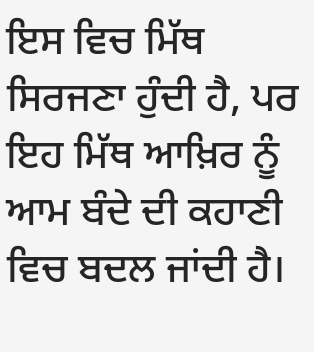ਇਸ ਵਿਚ ਮਿੱਥ ਸਿਰਜਣਾ ਹੁੰਦੀ ਹੈ, ਪਰ ਇਹ ਮਿੱਥ ਆਖ਼ਿਰ ਨੂੰ ਆਮ ਬੰਦੇ ਦੀ ਕਹਾਣੀ ਵਿਚ ਬਦਲ ਜਾਂਦੀ ਹੈ।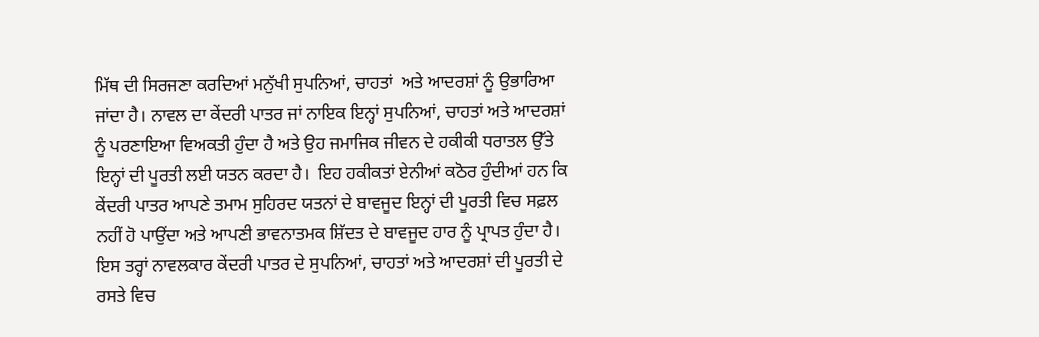ਮਿੱਥ ਦੀ ਸਿਰਜਣਾ ਕਰਦਿਆਂ ਮਨੁੱਖੀ ਸੁਪਨਿਆਂ, ਚਾਹਤਾਂ  ਅਤੇ ਆਦਰਸ਼ਾਂ ਨੂੰ ਉਭਾਰਿਆ ਜਾਂਦਾ ਹੈ। ਨਾਵਲ ਦਾ ਕੇਂਦਰੀ ਪਾਤਰ ਜਾਂ ਨਾਇਕ ਇਨ੍ਹਾਂ ਸੁਪਨਿਆਂ, ਚਾਹਤਾਂ ਅਤੇ ਆਦਰਸ਼ਾਂ ਨੂੰ ਪਰਣਾਇਆ ਵਿਅਕਤੀ ਹੁੰਦਾ ਹੈ ਅਤੇ ਉਹ ਜਮਾਜਿਕ ਜੀਵਨ ਦੇ ਹਕੀਕੀ ਧਰਾਤਲ ਉੱਤੇ ਇਨ੍ਹਾਂ ਦੀ ਪੂਰਤੀ ਲਈ ਯਤਨ ਕਰਦਾ ਹੈ।  ਇਹ ਹਕੀਕਤਾਂ ਏਨੀਆਂ ਕਠੋਰ ਹੁੰਦੀਆਂ ਹਨ ਕਿ ਕੇਂਦਰੀ ਪਾਤਰ ਆਪਣੇ ਤਮਾਮ ਸੁਹਿਰਦ ਯਤਨਾਂ ਦੇ ਬਾਵਜੂਦ ਇਨ੍ਹਾਂ ਦੀ ਪੂਰਤੀ ਵਿਚ ਸਫ਼ਲ ਨਹੀਂ ਹੋ ਪਾਉਂਦਾ ਅਤੇ ਆਪਣੀ ਭਾਵਨਾਤਮਕ ਸ਼ਿੱਦਤ ਦੇ ਬਾਵਜੂਦ ਹਾਰ ਨੂੰ ਪ੍ਰਾਪਤ ਹੁੰਦਾ ਹੈ। ਇਸ ਤਰ੍ਹਾਂ ਨਾਵਲਕਾਰ ਕੇਂਦਰੀ ਪਾਤਰ ਦੇ ਸੁਪਨਿਆਂ, ਚਾਹਤਾਂ ਅਤੇ ਆਦਰਸ਼ਾਂ ਦੀ ਪੂਰਤੀ ਦੇ ਰਸਤੇ ਵਿਚ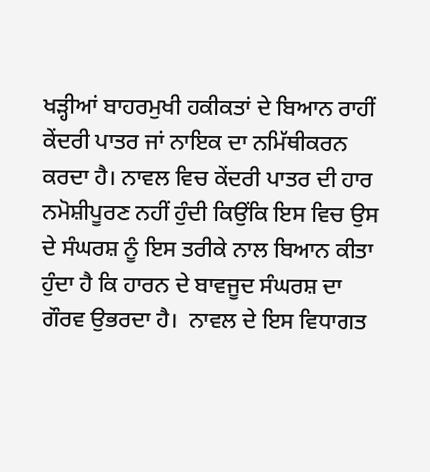ਖੜ੍ਹੀਆਂ ਬਾਹਰਮੁਖੀ ਹਕੀਕਤਾਂ ਦੇ ਬਿਆਨ ਰਾਹੀਂ ਕੇਂਦਰੀ ਪਾਤਰ ਜਾਂ ਨਾਇਕ ਦਾ ਨਮਿੱਥੀਕਰਨ ਕਰਦਾ ਹੈ। ਨਾਵਲ ਵਿਚ ਕੇਂਦਰੀ ਪਾਤਰ ਦੀ ਹਾਰ ਨਮੋਸ਼ੀਪੂਰਣ ਨਹੀਂ ਹੁੰਦੀ ਕਿਉਂਕਿ ਇਸ ਵਿਚ ਉਸ ਦੇ ਸੰਘਰਸ਼ ਨੂੰ ਇਸ ਤਰੀਕੇ ਨਾਲ ਬਿਆਨ ਕੀਤਾ ਹੁੰਦਾ ਹੈ ਕਿ ਹਾਰਨ ਦੇ ਬਾਵਜੂਦ ਸੰਘਰਸ਼ ਦਾ ਗੌਰਵ ਉਭਰਦਾ ਹੈ।  ਨਾਵਲ ਦੇ ਇਸ ਵਿਧਾਗਤ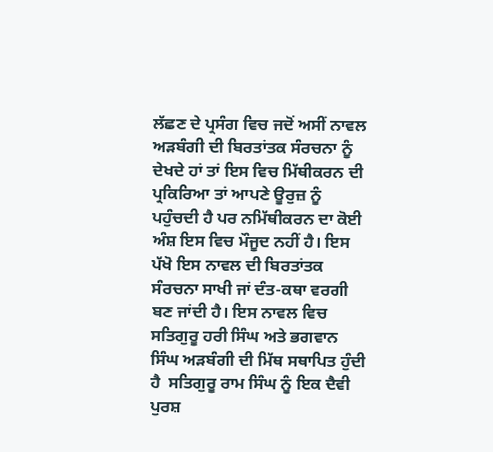ਲੱਛਣ ਦੇ ਪ੍ਰਸੰਗ ਵਿਚ ਜਦੋਂ ਅਸੀਂ ਨਾਵਲ ਅੜਬੰਗੀ ਦੀ ਬਿਰਤਾਂਤਕ ਸੰਰਚਨਾ ਨੂੰ ਦੇਖਦੇ ਹਾਂ ਤਾਂ ਇਸ ਵਿਚ ਮਿੱਥੀਕਰਨ ਦੀ ਪ੍ਰਕਿਰਿਆ ਤਾਂ ਆਪਣੇ ਊਰੁਜ਼ ਨੂੰ ਪਹੁੰਚਦੀ ਹੈ ਪਰ ਨਮਿੱਥੀਕਰਨ ਦਾ ਕੋਈ ਅੰਸ਼ ਇਸ ਵਿਚ ਮੌਜੂਦ ਨਹੀਂ ਹੈ। ਇਸ ਪੱਖੋ ਇਸ ਨਾਵਲ ਦੀ ਬਿਰਤਾਂਤਕ ਸੰਰਚਨਾ ਸਾਖੀ ਜਾਂ ਦੰਤ-ਕਥਾ ਵਰਗੀ ਬਣ ਜਾਂਦੀ ਹੈ। ਇਸ ਨਾਵਲ ਵਿਚ ਸਤਿਗੁਰੂ ਹਰੀ ਸਿੰਘ ਅਤੇ ਭਗਵਾਨ ਸਿੰਘ ਅੜਬੰਗੀ ਦੀ ਮਿੱਥ ਸਥਾਪਿਤ ਹੁੰਦੀ ਹੈ  ਸਤਿਗੁਰੂ ਰਾਮ ਸਿੰਘ ਨੂੰ ਇਕ ਦੈਵੀ ਪੁਰਸ਼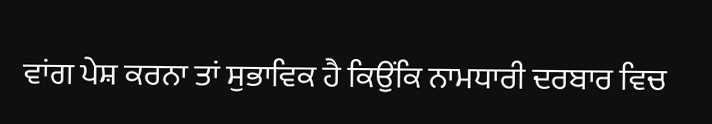ਵਾਂਗ ਪੇਸ਼ ਕਰਨਾ ਤਾਂ ਸੁਭਾਵਿਕ ਹੈ ਕਿਉਂਕਿ ਨਾਮਧਾਰੀ ਦਰਬਾਰ ਵਿਚ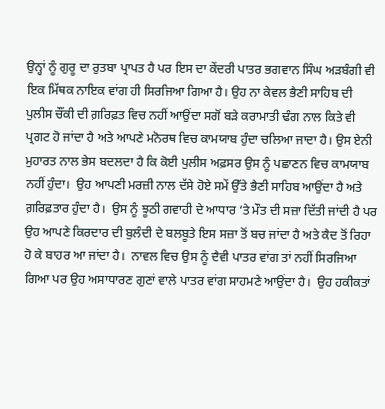ਉਨ੍ਹਾਂ ਨੂੰ ਗੁਰੂ ਦਾ ਰੁਤਬਾ ਪ੍ਰਾਪਤ ਹੈ ਪਰ ਇਸ ਦਾ ਕੇਂਦਰੀ ਪਾਤਰ ਭਗਵਾਨ ਸਿੰਘ ਅੜਬੰਗੀ ਵੀ ਇਕ ਮਿੱਥਕ ਨਾਇਕ ਵਾਂਗ ਹੀ ਸਿਰਜਿਆ ਗਿਆ ਹੈ। ਉਹ ਨਾ ਕੇਵਲ ਭੈਣੀ ਸਾਹਿਬ ਦੀ ਪੁਲੀਸ ਚੌਂਕੀ ਦੀ ਗ਼ਰਿਫ਼ਤ ਵਿਚ ਨਹੀਂ ਆਉਂਦਾ ਸਗੋਂ ਬੜੇ ਕਰਾਮਾਤੀ ਢੰਗ ਨਾਲ ਕਿਤੇ ਵੀ ਪ੍ਰਗਟ ਹੋ ਜਾਂਦਾ ਹੈ ਅਤੇ ਆਪਣੇ ਮਨੋਰਥ ਵਿਚ ਕਾਮਯਾਬ ਹੁੰਦਾ ਚਲਿਆ ਜਾਦਾ ਹੈ। ਉਸ ਏਨੀ ਮੁਹਾਰਤ ਨਾਲ ਭੇਸ ਬਦਲਦਾ ਹੈ ਕਿ ਕੋਈ ਪੁਲੀਸ ਅਫ਼ਸਰ ਉਸ ਨੂੰ ਪਛਾਣਨ ਵਿਚ ਕਾਮਯਾਬ ਨਹੀਂ ਹੁੰਦਾ।  ਉਹ ਆਪਣੀ ਮਰਜ਼ੀ ਨਾਲ ਦੱਸੇ ਹੋਏ ਸਮੇਂ ਉੱਤੇ ਭੈਣੀ ਸਾਹਿਬ ਆਉਂਦਾ ਹੈ ਅਤੇ ਗ਼ਰਿਫ਼ਤਾਰ ਹੁੰਦਾ ਹੈ।  ਉਸ ਨੂੰ ਝੂਠੀ ਗਵਾਹੀ ਦੇ ਆਧਾਰ ‘ਤੇ ਮੌਤ ਦੀ ਸਜ਼ਾ ਦਿੱਤੀ ਜਾਂਦੀ ਹੈ ਪਰ ਉਹ ਆਪਣੇ ਕਿਰਦਾਰ ਦੀ ਬੁਲੰਦੀ ਦੇ ਬਲਬੂਤੇ ਇਸ ਸਜ਼ਾ ਤੋਂ ਬਚ ਜਾਂਦਾ ਹੈ ਅਤੇ ਕੈਦ ਤੋਂ ਰਿਹਾ ਹੋ ਕੇ ਬਾਹਰ ਆ ਜਾਂਦਾ ਹੈ।  ਨਾਵਲ ਵਿਚ ਉਸ ਨੂੰ ਦੈਵੀ ਪਾਤਰ ਵਾਂਗ ਤਾਂ ਨਹੀਂ ਸਿਰਜਿਆ ਗਿਆ ਪਰ ਉਹ ਅਸਾਧਾਰਣ ਗੁਣਾਂ ਵਾਲੇ ਪਾਤਰ ਵਾਂਗ ਸਾਹਮਣੇ ਆਉਂਦਾ ਹੈ।  ਉਹ ਹਕੀਕਤਾਂ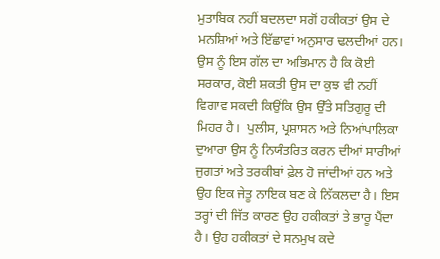ਮੁਤਾਬਿਕ ਨਹੀਂ ਬਦਲਦਾ ਸਗੋਂ ਹਕੀਕਤਾਂ ਉਸ ਦੇ ਮਨਸ਼ਿਆਂ ਅਤੇ ਇੱਛਾਵਾਂ ਅਨੁਸਾਰ ਢਲਦੀਆਂ ਹਨ।  ਉਸ ਨੂੰ ਇਸ ਗੱਲ ਦਾ ਅਭਿਮਾਨ ਹੈ ਕਿ ਕੋਈ ਸਰਕਾਰ, ਕੋਈ ਸ਼ਕਤੀ ਉਸ ਦਾ ਕੁਝ ਵੀ ਨਹੀਂ ਵਿਗਾਵ ਸਕਦੀ ਕਿਉਂਕਿ ਉਸ ਉੱਤੇ ਸਤਿਗੁਰੂ ਦੀ ਮਿਹਰ ਹੈ।  ਪੁਲੀਸ, ਪ੍ਰਸ਼ਾਸਨ ਅਤੇ ਨਿਆਂਪਾਲਿਕਾ ਦੁਆਰਾ ਉਸ ਨੂੰ ਨਿਯੰਤਰਿਤ ਕਰਨ ਦੀਆਂ ਸਾਰੀਆਂ ਜੁਗਤਾਂ ਅਤੇ ਤਰਕੀਬਾਂ ਫ਼ੇਲ ਹੋ ਜਾਂਦੀਆਂ ਹਨ ਅਤੇ ਉਹ ਇਕ ਜੇਤੂ ਨਾਇਕ ਬਣ ਕੇ ਨਿੱਕਲਦਾ ਹੈ। ਇਸ ਤਰ੍ਹਾਂ ਦੀ ਜਿੱਤ ਕਾਰਣ ਉਹ ਹਕੀਕਤਾਂ ਤੇ ਭਾਰੂ ਪੈਂਦਾ ਹੈ। ਉਹ ਹਕੀਕਤਾਂ ਦੇ ਸਨਮੁਖ ਕਦੇ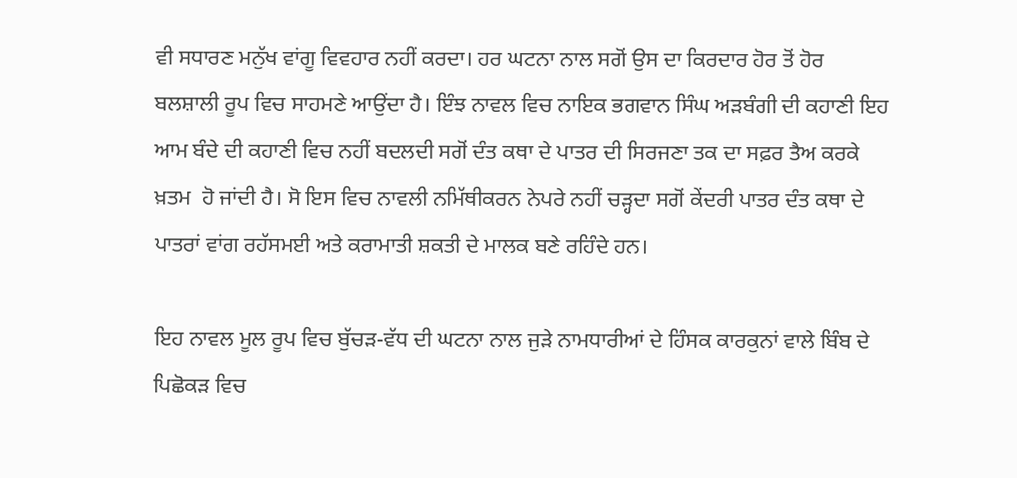ਵੀ ਸਧਾਰਣ ਮਨੁੱਖ ਵਾਂਗੂ ਵਿਵਹਾਰ ਨਹੀਂ ਕਰਦਾ। ਹਰ ਘਟਨਾ ਨਾਲ ਸਗੋਂ ਉਸ ਦਾ ਕਿਰਦਾਰ ਹੋਰ ਤੋਂ ਹੋਰ ਬਲਸ਼ਾਲੀ ਰੂਪ ਵਿਚ ਸਾਹਮਣੇ ਆਉਂਦਾ ਹੈ। ਇੰਝ ਨਾਵਲ ਵਿਚ ਨਾਇਕ ਭਗਵਾਨ ਸਿੰਘ ਅੜਬੰਗੀ ਦੀ ਕਹਾਣੀ ਇਹ ਆਮ ਬੰਦੇ ਦੀ ਕਹਾਣੀ ਵਿਚ ਨਹੀਂ ਬਦਲਦੀ ਸਗੋਂ ਦੰਤ ਕਥਾ ਦੇ ਪਾਤਰ ਦੀ ਸਿਰਜਣਾ ਤਕ ਦਾ ਸਫ਼ਰ ਤੈਅ ਕਰਕੇ ਖ਼ਤਮ  ਹੋ ਜਾਂਦੀ ਹੈ। ਸੋ ਇਸ ਵਿਚ ਨਾਵਲੀ ਨਮਿੱਥੀਕਰਨ ਨੇਪਰੇ ਨਹੀਂ ਚੜ੍ਹਦਾ ਸਗੋਂ ਕੇਂਦਰੀ ਪਾਤਰ ਦੰਤ ਕਥਾ ਦੇ ਪਾਤਰਾਂ ਵਾਂਗ ਰਹੱਸਮਈ ਅਤੇ ਕਰਾਮਾਤੀ ਸ਼ਕਤੀ ਦੇ ਮਾਲਕ ਬਣੇ ਰਹਿੰਦੇ ਹਨ।

ਇਹ ਨਾਵਲ ਮੂਲ ਰੂਪ ਵਿਚ ਬੁੱਚੜ-ਵੱਧ ਦੀ ਘਟਨਾ ਨਾਲ ਜੁੜੇ ਨਾਮਧਾਰੀਆਂ ਦੇ ਹਿੰਸਕ ਕਾਰਕੁਨਾਂ ਵਾਲੇ ਬਿੰਬ ਦੇ ਪਿਛੋਕੜ ਵਿਚ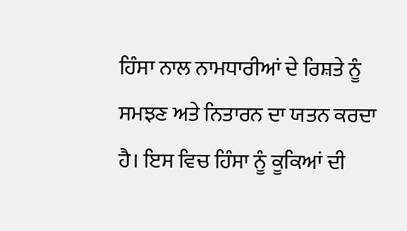ਹਿੰਸਾ ਨਾਲ ਨਾਮਧਾਰੀਆਂ ਦੇ ਰਿਸ਼ਤੇ ਨੂੰ ਸਮਝਣ ਅਤੇ ਨਿਤਾਰਨ ਦਾ ਯਤਨ ਕਰਦਾ ਹੈ। ਇਸ ਵਿਚ ਹਿੰਸਾ ਨੂੰ ਕੂਕਿਆਂ ਦੀ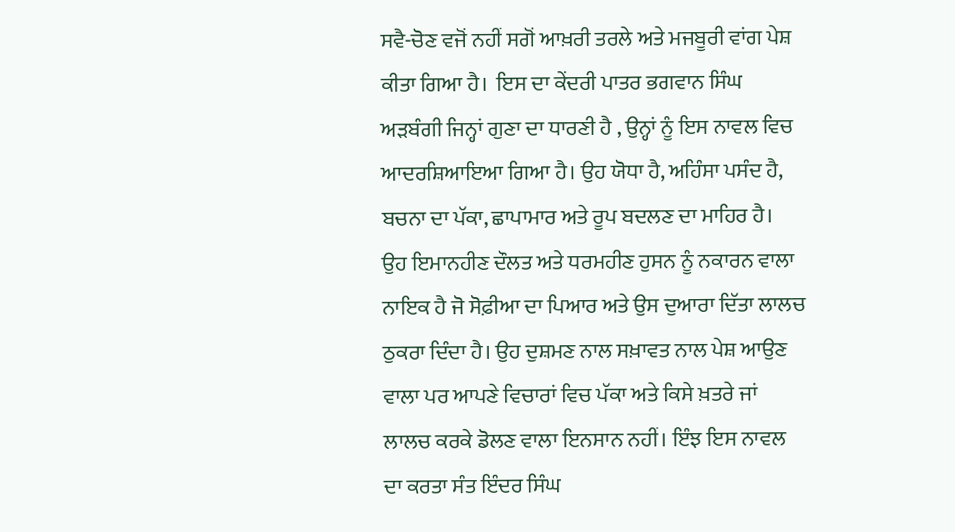ਸਵੈ-ਚੋਣ ਵਜੋਂ ਨਹੀਂ ਸਗੋਂ ਆਖ਼ਰੀ ਤਰਲੇ ਅਤੇ ਮਜਬੂਰੀ ਵਾਂਗ ਪੇਸ਼ ਕੀਤਾ ਗਿਆ ਹੈ।  ਇਸ ਦਾ ਕੇਂਦਰੀ ਪਾਤਰ ਭਗਵਾਨ ਸਿੰਘ ਅੜਬੰਗੀ ਜਿਨ੍ਹਾਂ ਗੁਣਾ ਦਾ ਧਾਰਣੀ ਹੈ , ਉਨ੍ਹਾਂ ਨੂੰ ਇਸ ਨਾਵਲ ਵਿਚ ਆਦਰਸ਼ਿਆਇਆ ਗਿਆ ਹੈ। ਉਹ ਯੋਧਾ ਹੈ, ਅਹਿੰਸਾ ਪਸੰਦ ਹੈ, ਬਚਨਾ ਦਾ ਪੱਕਾ, ਛਾਪਾਮਾਰ ਅਤੇ ਰੂਪ ਬਦਲਣ ਦਾ ਮਾਹਿਰ ਹੈ।  ਉਹ ਇਮਾਨਹੀਣ ਦੌਲਤ ਅਤੇ ਧਰਮਹੀਣ ਹੁਸਨ ਨੂੰ ਨਕਾਰਨ ਵਾਲਾ ਨਾਇਕ ਹੈ ਜੋ ਸੋਫ਼ੀਆ ਦਾ ਪਿਆਰ ਅਤੇ ਉਸ ਦੁਆਰਾ ਦਿੱਤਾ ਲਾਲਚ ਠੁਕਰਾ ਦਿੰਦਾ ਹੈ। ਉਹ ਦੁਸ਼ਮਣ ਨਾਲ ਸਖ਼ਾਵਤ ਨਾਲ ਪੇਸ਼ ਆਉਣ ਵਾਲਾ ਪਰ ਆਪਣੇ ਵਿਚਾਰਾਂ ਵਿਚ ਪੱਕਾ ਅਤੇ ਕਿਸੇ ਖ਼ਤਰੇ ਜਾਂ ਲਾਲਚ ਕਰਕੇ ਡੋਲਣ ਵਾਲਾ ਇਨਸਾਨ ਨਹੀਂ। ਇੰਝ ਇਸ ਨਾਵਲ ਦਾ ਕਰਤਾ ਸੰਤ ਇੰਦਰ ਸਿੰਘ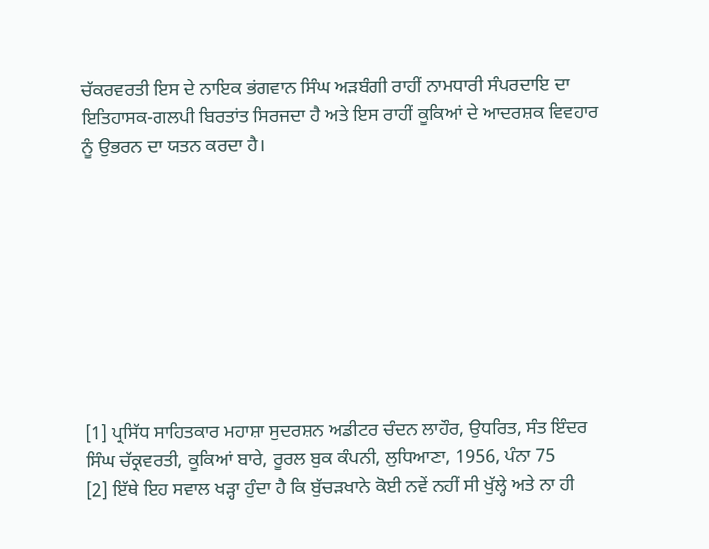ਚੱਕਰਵਰਤੀ ਇਸ ਦੇ ਨਾਇਕ ਭਂਗਵਾਨ ਸਿੰਘ ਅੜਬੰਗੀ ਰਾਹੀਂ ਨਾਮਧਾਰੀ ਸੰਪਰਦਾਇ ਦਾ ਇਤਿਹਾਸਕ-ਗਲਪੀ ਬਿਰਤਾਂਤ ਸਿਰਜਦਾ ਹੈ ਅਤੇ ਇਸ ਰਾਹੀਂ ਕੂਕਿਆਂ ਦੇ ਆਦਰਸ਼ਕ ਵਿਵਹਾਰ ਨੂੰ ਉਭਰਨ ਦਾ ਯਤਨ ਕਰਦਾ ਹੈ।









[1] ਪ੍ਰਸਿੱਧ ਸਾਹਿਤਕਾਰ ਮਹਾਸ਼ਾ ਸੁਦਰਸ਼ਨ ਅਡੀਟਰ ਚੰਦਨ ਲਾਹੌਰ, ਉਧਰਿਤ, ਸੰਤ ਇੰਦਰ ਸਿੰਘ ਚੱਕ੍ਰਵਰਤੀ, ਕੂਕਿਆਂ ਬਾਰੇ, ਰੂਰਲ ਬੁਕ ਕੰਪਨੀ, ਲੁਧਿਆਣਾ, 1956, ਪੰਨਾ 75
[2] ਇੱਥੇ ਇਹ ਸਵਾਲ ਖੜ੍ਹਾ ਹੁੰਦਾ ਹੈ ਕਿ ਬੁੱਚੜਖਾਨੇ ਕੋਈ ਨਵੇਂ ਨਹੀਂ ਸੀ ਖੁੱਲ੍ਹੇ ਅਤੇ ਨਾ ਹੀ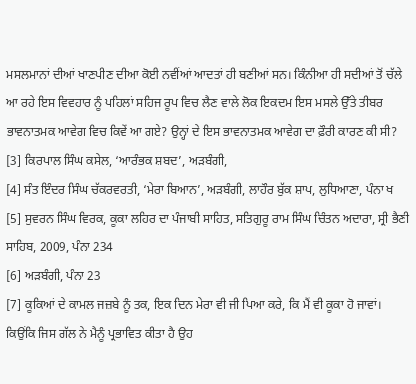ਮਸਲਮਾਨਾਂ ਦੀਆਂ ਖਾਣਪੀਣ ਦੀਆ ਕੋਈ ਨਵੀਂਆਂ ਆਦਤਾਂ ਹੀ ਬਣੀਆਂ ਸਨ। ਕਿੰਨੀਆ ਹੀ ਸਦੀਆਂ ਤੋਂ ਚੱਲੇ ਆ ਰਹੇ ਇਸ ਵਿਵਹਾਰ ਨੂੰ ਪਹਿਲਾਂ ਸਹਿਜ ਰੂਪ ਵਿਚ ਲੈਣ ਵਾਲੇ ਲੋਕ ਇਕਦਮ ਇਸ ਮਸਲੇ ਉੱਤੇ ਤੀਬਰ ਭਾਵਨਾਤਮਕ ਆਵੇਗ ਵਿਚ ਕਿਵੇਂ ਆ ਗਏ? ਉਨ੍ਹਾਂ ਦੇ ਇਸ ਭਾਵਨਾਤਮਕ ਆਵੇਗ ਦਾ ਫ਼ੌਰੀ ਕਾਰਣ ਕੀ ਸੀ?
[3] ਕਿਰਪਾਲ ਸਿੰਘ ਕਸੇਲ, ‘ਆਰੰਭਕ ਸ਼ਬਦ’, ਅੜਬੰਗੀ,
[4] ਸੰਤ ਇੰਦਰ ਸਿੰਘ ਚੱਕਰਵਰਤੀ, ‘ਮੇਰਾ ਬਿਆਨ’, ਅੜਬੰਗੀ, ਲਾਹੌਰ ਬੁੱਕ ਸ਼ਾਪ, ਲੁਧਿਆਣਾ, ਪੰਨਾ ਖ
[5] ਸੁਵਰਨ ਸਿੰਘ ਵਿਰਕ, ਕੂਕਾ ਲਹਿਰ ਦਾ ਪੰਜਾਬੀ ਸਾਹਿਤ, ਸਤਿਗੁਰੂ ਰਾਮ ਸਿੰਘ ਚਿੰਤਨ ਅਦਾਰਾ, ਸ੍ਰੀ ਭੈਣੀ ਸਾਹਿਬ, 2009, ਪੰਨਾ 234
[6] ਅੜਬੰਗੀ, ਪੰਨਾ 23
[7] ਕੂਕਿਆਂ ਦੇ ਕਾਮਲ ਜਜ਼ਬੇ ਨੂੰ ਤਕ, ਇਕ ਦਿਨ ਮੇਰਾ ਵੀ ਜੀ ਪਿਆ ਕਰੇ, ਕਿ ਮੈਂ ਵੀ ਕੂਕਾ ਹੋ ਜਾਵਾਂ। ਕਿਉਂਕਿ ਜਿਸ ਗੱਲ ਨੇ ਮੈਨੂੰ ਪ੍ਰਭਾਵਿਤ ਕੀਤਾ ਹੈ ਉਹ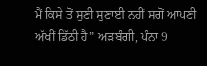ਮੈਂ ਕਿਸੇ ਤੋਂ ਸੁਣੀ ਸੁਣਾਈ ਨਹੀਂ ਸਗੋਂ ਆਪਣੀ ਅੱਖੀਂ ਡਿੱਠੀ ਹੈ” ਅੜਬੰਗੀ, ਪੰਨਾ 9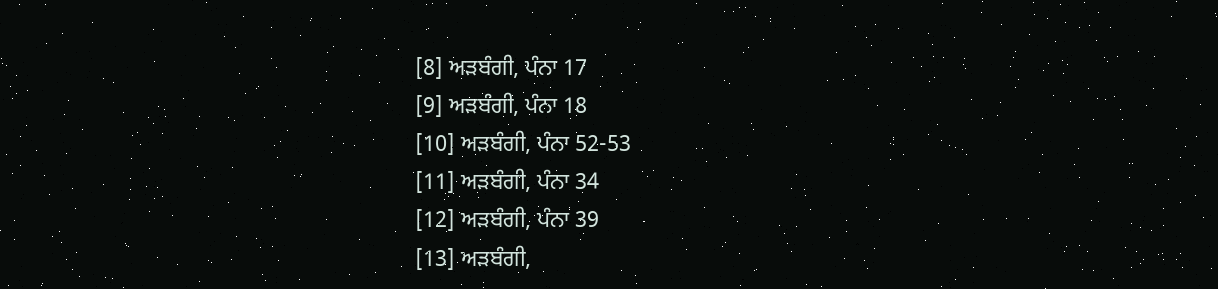[8] ਅੜਬੰਗੀ, ਪੰਨਾ 17
[9] ਅੜਬੰਗੀ, ਪੰਨਾ 18
[10] ਅੜਬੰਗੀ, ਪੰਨਾ 52-53
[11] ਅੜਬੰਗੀ, ਪੰਨਾ 34
[12] ਅੜਬੰਗੀ, ਪੰਨਾ 39
[13] ਅੜਬੰਗੀ,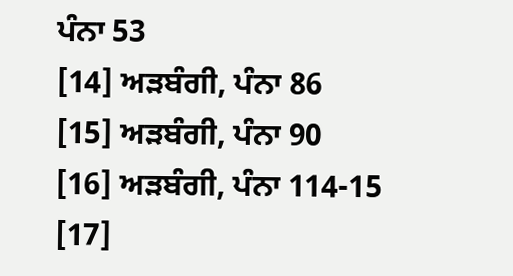ਪੰਨਾ 53
[14] ਅੜਬੰਗੀ, ਪੰਨਾ 86
[15] ਅੜਬੰਗੀ, ਪੰਨਾ 90
[16] ਅੜਬੰਗੀ, ਪੰਨਾ 114-15
[17]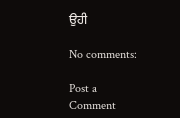ਉਹੀ

No comments:

Post a Comment